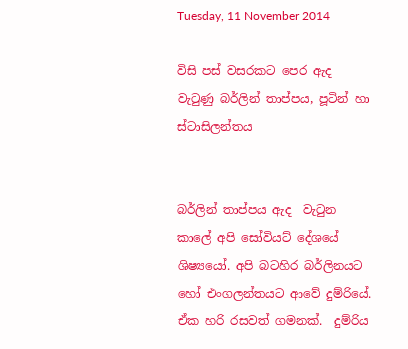Tuesday, 11 November 2014

විසි පස් වසරකට පෙර ඇද වැටුණු බර්ලින් තාප්පය, පූටින් හා ස්ටාසිලන්තය


බර්ලින් තාප්පය ඇද  වැටුන කාලේ අපි සෝවියට් දේශයේ ශිෂ්‍යයෝ. අපි බටහිර බර්ලිනයට හෝ එංගලන්තයට ආවේ දුම්රියේ. ඒක හරි රසවත් ගමනක්.  දුම්රිය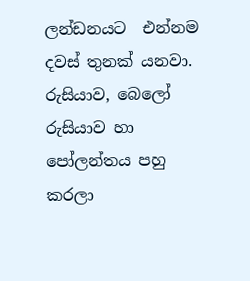ලන්ඩනයට  එන්නම දවස් තුනක් යනවා. රුසියාව, බෙලෝ රුසියාව හා පෝලන්තය පහු කරලා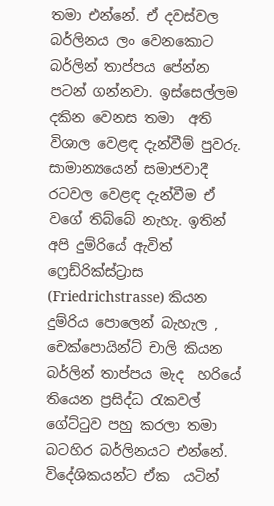තමා එන්නේ. ඒ දවස්වල බර්ලිනය ලං වෙනකොට බර්ලින් තාප්පය පේන්න  පටන් ගන්නවා. ඉස්සෙල්ලම දකින වෙනස තමා  අති  විශාල වෙළඳ දැන්වීම් පුවරු. සාමාන්‍යයෙන් සමාජවාදී රටවල වෙළඳ දැන්වීම ඒ වගේ තිබ්බේ නැහැ. ඉතින් අපි දුම්රියේ ඇවිත් ෆ්‍රෙඩ්රික්ස්ට්‍රාස (Friedrichstrasse) කියන දුම්රිය පොලෙන් බැහැල , චෙක්පොයින්ට් චාලි කියන බර්ලින් තාප්පය මැද  හරියේ තියෙන ප්‍රසිද්ධ රැකවල්  ගේට්ටුව පහු කරලා තමා බටහිර බර්ලිනයට එන්නේ.  විදේශිකයන්ට ඒක  යටින්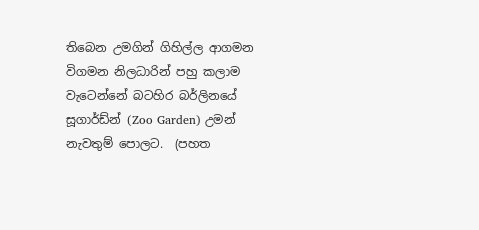තිබෙන උමගින් ගිහිල්ල ආගමන විගමන නිලධාරින් පහු කලාම  වැටෙන්නේ බටහිර බර්ලිනයේ   සූගාර්ඩ්න් (Zoo Garden) උමන් නැවතුම් පොලට.  (පහත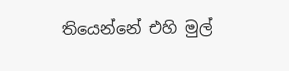තියෙන්නේ එහි මුල්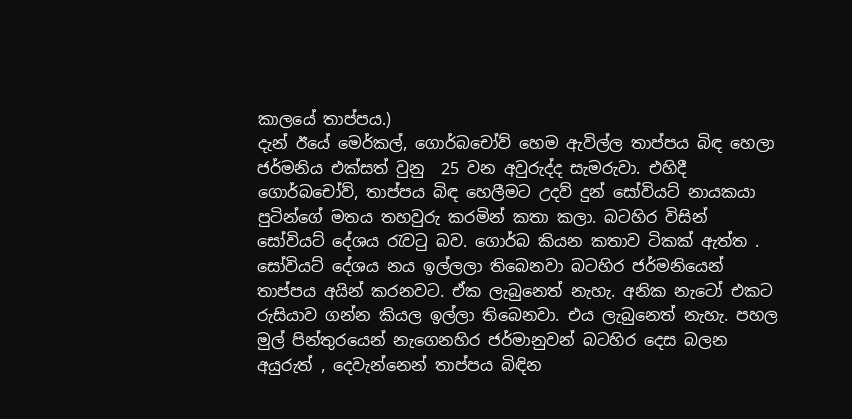කාලයේ තාප්පය.)
දැන් ඊයේ මෙර්කල්, ගොර්බචෝව් හෙම ඇවිල්ල තාප්පය බිඳ හෙලා ජර්මනිය එක්සත් වුනු  25 වන අවුරුද්ද සැමරුවා. එහිදී ගොර්බචෝව්, තාප්පය බිඳ හෙලීමට උදව් දුන් සෝවියට් නායකයා  පුටින්ගේ මතය තහවුරු කරමින් කතා කලා. බටහිර විසින් සෝවියට් දේශය රැවටු බව. ගොර්බ කියන කතාව ටිකක් ඇත්ත . සෝවියට් දේශය නය ඉල්ලලා තිබෙනවා බටහිර ජර්මනියෙන් තාප්පය අයින් කරනවට. ඒක ලැබුනෙත් නැහැ. අනික නැටෝ එකට රුසියාව ගන්න කියල ඉල්ලා තිබෙනවා. එය ලැබුනෙත් නැහැ. පහල මුල් පින්තුරයෙන් නැගෙනහිර ජර්මානුවන් බටහිර දෙස බලන අයුරුත් , දෙවැන්නෙන් තාප්පය බිඳින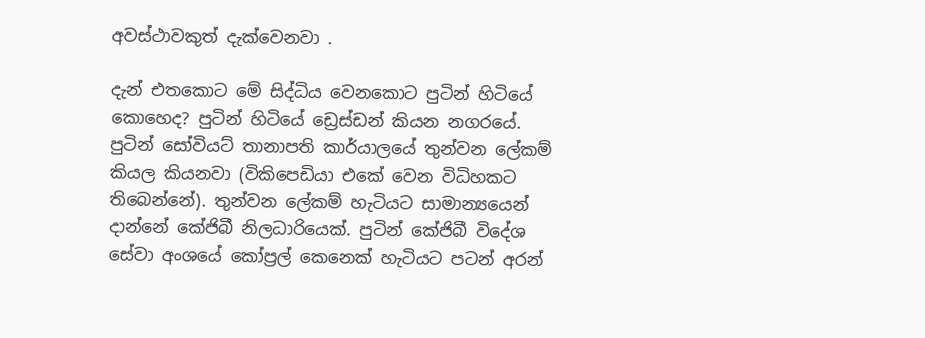අවස්ථාවකුත් දැක්වෙනවා .

දැන් එතකොට මේ සිද්ධිය වෙනකොට පුටින් හිටියේ කොහෙද? පුටින් හිටියේ ඩ්‍රෙස්ඩන් කියන නගරයේ. පුටින් සෝවියට් තානාපති කාර්යාලයේ තුන්වන ලේකම් කියල කියනවා (විකිපෙඩියා එකේ වෙන විධිහකට තිබෙන්නේ). තුන්වන ලේකම් හැටියට සාමාන්‍යයෙන් දාන්නේ කේජිබී නිලධාරියෙක්. පුටින් කේජිබී විදේශ සේවා අංශයේ කෝප්‍රල් කෙනෙක් හැටියට පටන් අරන්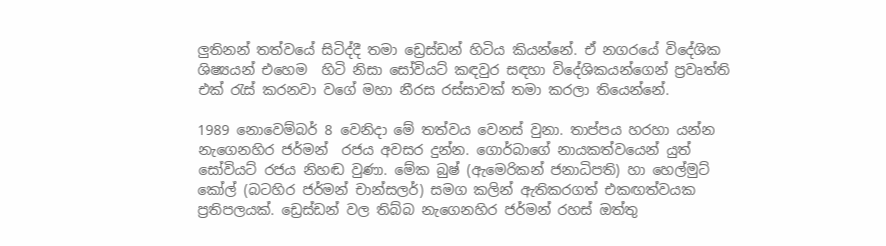ලුතිනන් තත්වයේ සිටිද්දී තමා ඩ්‍රෙස්ඩන් හිටිය කියන්නේ. ඒ නගරයේ විදේශික ශිෂ්‍යයන් එහෙම  හිටි නිසා සෝවියට් කඳවුර සඳහා විදේශිකයන්ගෙන් ප්‍රවෘත්ති එක් රැස් කරනවා වගේ මහා නීරස රස්සාවක් තමා කරලා තියෙන්නේ.

1989 නොවෙම්බර් 8 වෙනිදා මේ තත්වය වෙනස් වුනා. තාප්පය හරහා යන්න නැගෙනහිර ජර්මන්  රජය අවසර දුන්න. ගොර්බාගේ නායකත්වයෙන් යුත් සෝවියට් රජය නිහඬ වුණා. මේක බුෂ් (ඇමෙරිකන් ජනාධිපති) හා හෙල්මුට් කෝල් (බටහිර ජර්මන් චාන්සලර්) සමග කලින් ඇතිකරගත් එකඟත්වයක ප්‍රතිපලයක්. ඩ්‍රෙස්ඩන් වල තිබ්බ නැගෙනහිර ජර්මන් රහස් ඔත්තු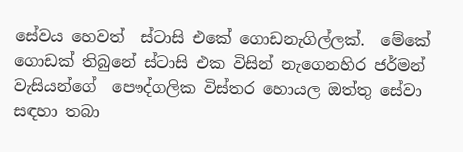සේවය හෙවත්  ස්ටාසි එකේ ගොඩනැගිල්ලක්.  මේකේ ගොඩක් තිබුනේ ස්ටාසි එක විසින් නැගෙනහිර ජර්මන් වැසියන්ගේ  පෞද්ගලික විස්තර හොයල ඔත්තු සේවා සඳහා තබා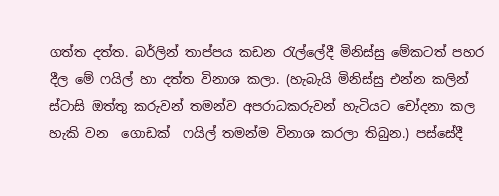ගත්ත දත්ත. බර්ලින් තාප්පය කඩන රැල්ලේදී මිනිස්සු මේකටත් පහර දීල මේ ෆයිල් හා දත්ත විනාශ කලා. (හැබැයි මිනිස්සු එන්න කලින් ස්ටාසි ඔත්තු කරුවන් තමන්ව අපරාධකරුවන් හැටියට චෝදනා කල හැකි වන  ගොඩක්  ෆයිල් තමන්ම විනාශ කරලා තිබුන.) පස්සේදී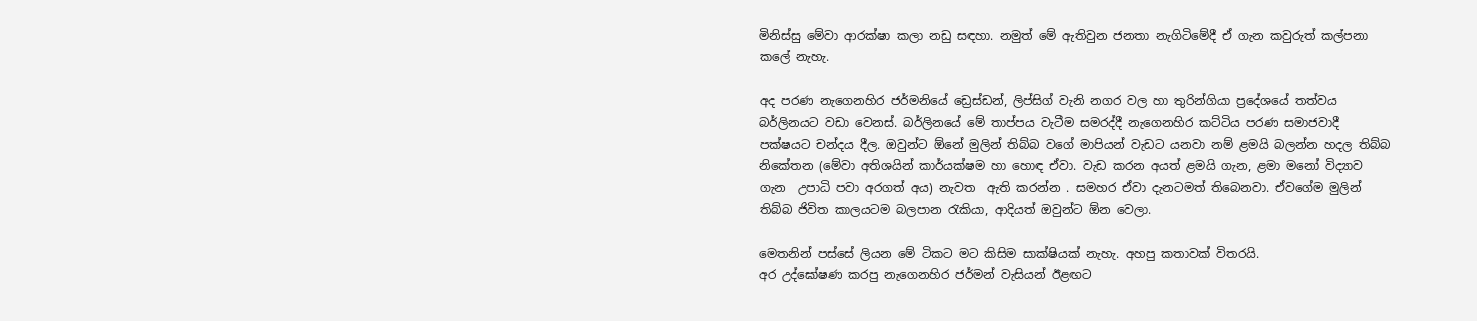මිනිස්සු මේවා ආරක්ෂා කලා නඩු සඳහා. නමුත් මේ ඇතිවුන ජනතා නැගිටිමේදී ඒ ගැන කවුරුත් කල්පනා කලේ නැහැ.

අද පරණ නැගෙනහිර ජර්මනියේ ඩ්‍රෙස්ඩන්, ලිප්සිග් වැනි නගර වල හා තුරින්ගියා ප්‍රදේශයේ තත්වය බර්ලිනයට වඩා වෙනස්. බර්ලිනයේ මේ තාප්පය වැටීම සමරද්දී නැගෙනහිර කට්ටිය පරණ සමාජවාදී පක්ෂයට චන්දය දීල. ඔවුන්ට ඕනේ මුලින් තිබ්බ වගේ මාපියන් වැඩට යනවා නම් ළමයි බලන්න හදල තිබ්බ නිකේතන (මේවා අතිශයින් කාර්යක්ෂම හා හොඳ ඒවා. වැඩ කරන අයත් ළමයි ගැන, ළමා මනෝ විද්‍යාව ගැන  උපාධි පවා අරගත් අය) නැවත  ඇති කරන්න . සමහර ඒවා දැනටමත් තිබෙනවා. ඒවගේම මුලින් තිබ්බ ජිවිත කාලයටම බලපාන රැකියා, ආදියත් ඔවුන්ට ඕන වෙලා.

මෙතනින් පස්සේ ලියන මේ ටිකට මට කිසිම සාක්ෂියක් නැහැ. අහපු කතාවක් විතරයි.
අර උද්ඝෝෂණ කරපු නැගෙනහිර ජර්මන් වැසියන් ඊළඟට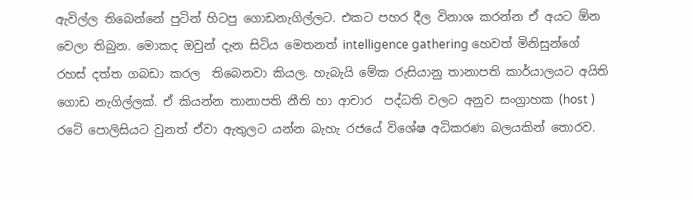ඇවිල්ල තිබෙන්නේ පුටින් හිටපු ගොඩනැගිල්ලට. එකට පහර දීල විනාශ කරන්න ඒ අයට ඕන වෙලා තිබුන. මොකද ඔවුන් දැන සිටිය මෙතනත් intelligence gathering හෙවත් මිනිසුන්ගේ රහස් දත්ත ගබඩා කරල  තිබෙනවා කියල. හැබැයි මේක රුසියානු තානාපති කාර්යාලයට අයිති ගොඩ නැගිල්ලක්. ඒ කියන්න තානාපති නීති හා ආචාර  පද්ධති වලට අනුව සංග්‍රාහක (host ) රටේ පොලිසියට වුනත් ඒවා ඇතුලට යන්න බැහැ රජයේ විශේෂ අධිකරණ බලයකින් තොරව.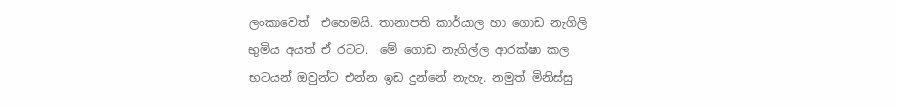ලංකාවෙත්  එහෙමයි. තානාපති කාර්යාල හා ගොඩ නැගිලි භුමිය අයත් ඒ රටට.  මේ ගොඩ නැගිල්ල ආරක්ෂා කල භටයන් ඔවුන්ට එන්න ඉඩ දුන්නේ නැහැ. නමුත් මිනිස්සු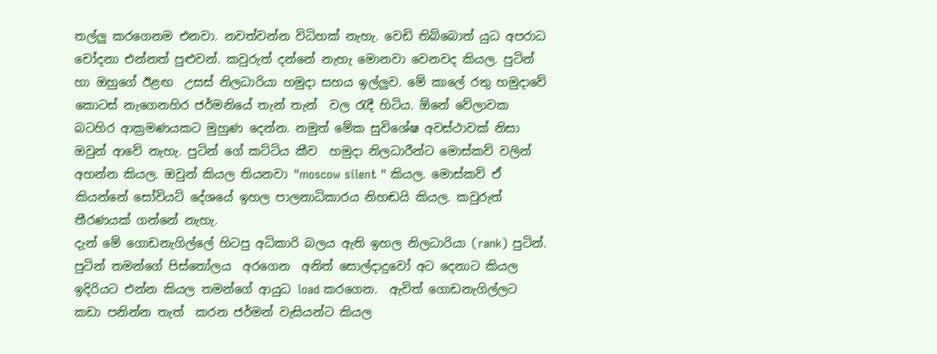තල්ලු කරගෙනම එනවා. නවත්වන්න විධිහක් නැහැ. වෙඩි තිබ්බොත් යුධ අපරාධ චෝදනා එන්නත් පුළුවන්. කවුරුත් දන්නේ නැහැ මොනවා වෙනවද කියල. පුටින් හා ඔහුගේ ඊළඟ  උසස් නිලධාරියා හමුදා සහය ඉල්ලුව. මේ කාලේ රතු හමුදාවේ කොටස් නැගෙනහිර ජර්මනියේ තැන් තැන්  වල රැදී හිටිය. ඕනේ වේලාවක බටහිර ආක්‍රමණයකට මුහුණ දෙන්න. නමුත් මේක සුවිශේෂ අවස්ථාවක් නිසා ඔවුන් ආවේ නැහැ. පුටින් ගේ කට්ටිය කීව  හමුදා නිලධාරීන්ට මොස්කව් වලින් අහන්න කියල. ඔවුන් කියල තියනවා "moscow silent " කියල. මොස්කව් ඒ කියන්නේ සෝවියට් දේශයේ ඉහල පාලනාධිකාරය නිහඬයි කියල. කවුරුත් තීරණයක් ගන්නේ නැහැ.
දැන් මේ ගොඩනැගිල්ලේ හිටපු අධිකාරි බලය ඇති ඉහල නිලධාරියා (rank) පුටින්. පුටින් තමන්ගේ පිස්තෝලය  අරගෙන  අනිත් සොල්දාදුවෝ අට දෙනාට කියල ඉදිරියට එන්න කියල තමන්ගේ ආයුධ load කරගෙන.  ඇවිත් ගොඩනැගිල්ලට කඩා පනින්න තැත්  කරන ජර්මන් වැසියන්ට කියල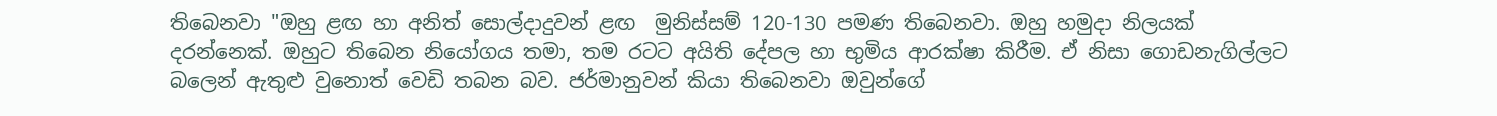තිබෙනවා "ඔහු ළඟ හා අනිත් සොල්දාදුවන් ළඟ  මුනිස්සම් 120-130 පමණ තිබෙනවා. ඔහු හමුදා නිලයක් දරන්නෙක්. ඔහුට තිබෙන නියෝගය තමා, තම රටට අයිති දේපල හා භුමිය ආරක්ෂා කිරීම. ඒ නිසා ගොඩනැගිල්ලට  බලෙන් ඇතුළු වුනොත් වෙඩි තබන බව. ජර්මානුවන් කියා තිබෙනවා ඔවුන්ගේ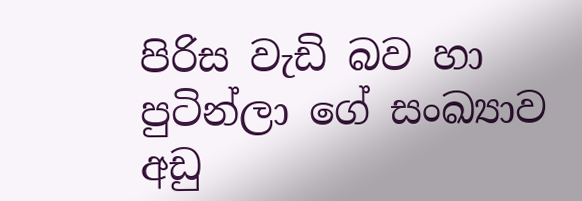පිරිස වැඩි බව හා පුටින්ලා ගේ සංඛ්‍යාව අඩු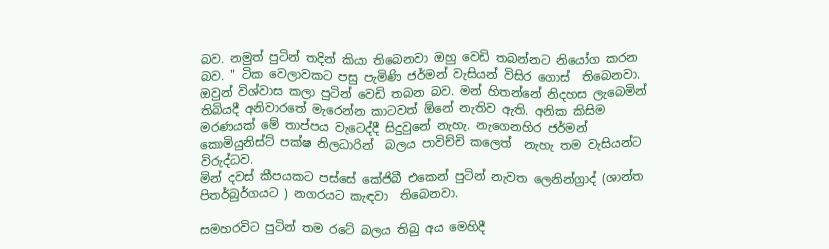බව. නමුත් පුටින් තදින් කියා තිබෙනවා ඔහු වෙඩි තබන්නට නියෝග කරන බව. " ටික වෙලාවකට පසු පැමිණි ජර්මන් වැසියන් විසිර ගොස්  තිබෙනවා. ඔවුන් විශ්වාස කලා පුටින් වෙඩි තබන බව. මන් හිතන්නේ නිදහස ලැබෙමින්  තිබියදී අනිවාරතේ මැරෙන්න කාටවත් ඕනේ නැතිව ඇති. අනික කිසිම  මරණයක් මේ තාප්පය වැටෙද්දී සිදුවුනේ නැහැ. නැගෙනහිර ජර්මන් කොමියුනිස්ට් පක්ෂ නිලධාරින්  බලය පාවිච්චි කලෙත්  නැහැ තම වැසියන්ට විරුද්ධව.
මින් දවස් කීපයකට පස්සේ කේජිබී එකෙන් පුටින් නැවත ලෙනින්ග්‍රාද් (ශාන්ත පිතර්බුර්ගයට ) නගරයට කැඳවා  තිබෙනවා.

සමහරවිට පුටින් තම රටේ බලය තිබු අය මෙහිදී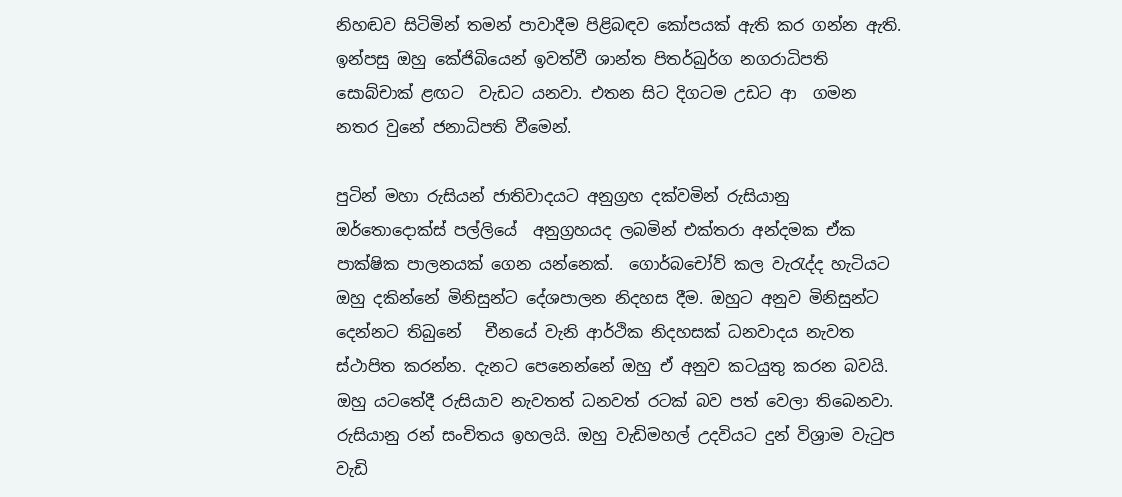නිහඬව සිටිමින් තමන් පාවාදීම පිළිබඳව කෝපයක් ඇති කර ගන්න ඇති. ඉන්පසු ඔහු කේජිබියෙන් ඉවත්වී ශාන්ත පිතර්බුර්ග නගරාධිපති සොබ්චාක් ළඟට  වැඩට යනවා. එතන සිට දිගටම උඩට ආ  ගමන නතර වුනේ ජනාධිපති වීමෙන්.

පුටින් මහා රුසියන් ජාතිවාදයට අනුග්‍රහ දක්වමින් රුසියානු ඔර්තොදොක්ස් පල්ලියේ  අනුග්‍රහයද ලබමින් එක්තරා අන්දමක ඒක  පාක්ෂික පාලනයක් ගෙන යන්නෙක්.  ගොර්බචෝව් කල වැරැද්ද හැටියට ඔහු දකින්නේ මිනිසුන්ට දේශපාලන නිදහස දීම. ඔහුට අනුව මිනිසුන්ට දෙන්නට තිබුනේ   චීනයේ වැනි ආර්ථික නිදහසක් ධනවාදය නැවත ස්ථාපිත කරන්න. දැනට පෙනෙන්නේ ඔහු ඒ අනුව කටයුතු කරන බවයි. ඔහු යටතේදී රුසියාව නැවතත් ධනවත් රටක් බව පත් වෙලා තිබෙනවා. රුසියානු රන් සංචිතය ඉහලයි. ඔහු වැඩිමහල් උදවියට දුන් විශ්‍රාම වැටුප වැඩි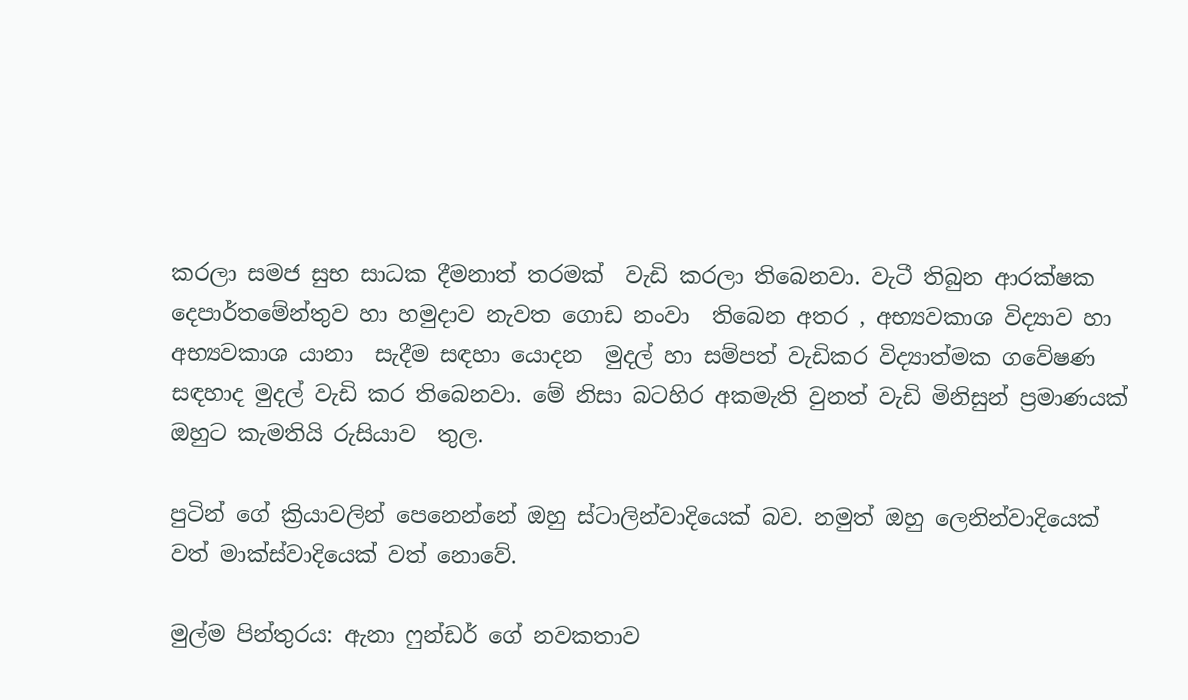කරලා සමජ සුභ සාධක දීමනාත් තරමක්‌  වැඩි කරලා තිබෙනවා. වැටී තිබුන ආරක්ෂක දෙපාර්තමේන්තුව හා හමුදාව නැවත ගොඩ නංවා  තිබෙන අතර , අභ්‍යවකාශ විද්‍යාව හා අභ්‍යවකාශ යානා  සැදීම සඳහා යොදන  මුදල් හා සම්පත් වැඩිකර විද්‍යාත්මක ගවේෂණ සඳහාද මුදල් වැඩි කර තිබෙනවා. මේ නිසා බටහිර අකමැති වුනත් වැඩි මිනිසුන් ප්‍රමාණයක් ඔහුට කැමතියි රුසියාව  තුල.

පුටින් ගේ ක්‍රියාවලින් පෙනෙන්නේ ඔහු ස්ටාලින්වාදියෙක් බව. නමුත් ඔහු ලෙනින්වාදියෙක්  වත් මාක්ස්වාදියෙක් වත් නොවේ.

මුල්ම පින්තුරය: ඇනා ෆුන්ඩර් ගේ නවකතාව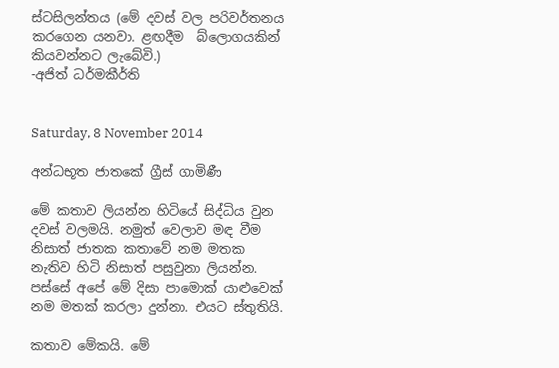ස්ටසිලන්තය (මේ දවස් වල පරිවර්තනය කරගෙන යනවා. ළඟදීම  බ්ලොගයකින් කියවන්නට ලැබේවි.)
-අජිත් ධර්මකීර්ති


Saturday, 8 November 2014

අන්ධභූත ජාතකේ ග්‍රීස් ගාමිණී

මේ කතාව ලියන්න හිටියේ සිද්ධිය වුන දවස් වලමයි. නමුත් වෙලාව මඳ වීම නිසාත් ජාතක කතාවේ නම මතක නැතිව හිටි නිසාත් පසුවුනා ලියන්න. පස්සේ අපේ මේ දිසා පාමොක් යාළුවෙක් නම මතක් කරලා දුන්නා. එයට ස්තුතියි.

කතාව මේකයි. මේ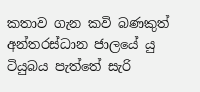කතාව ගැන කවි බණකුත් අන්තරස්ධාන ජාලයේ යු ටියුබය පැත්තේ සැරි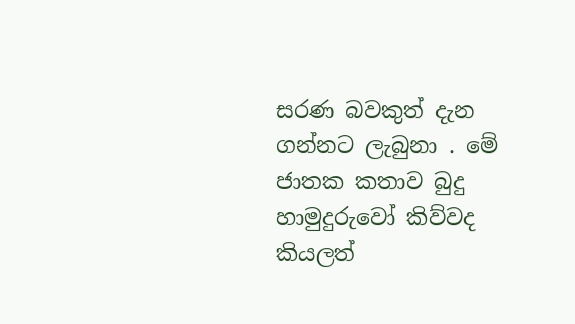සරණ බවකුත් දැන ගන්නට ලැබුනා . මේ ජාතක කතාව බුදු හාමුදුරුවෝ කිව්වද කියලත්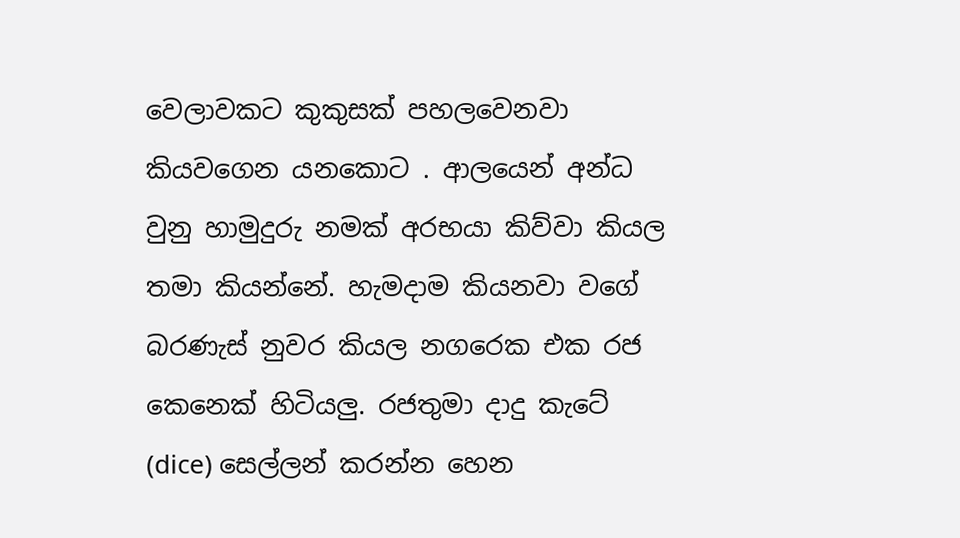වෙලාවකට කුකුසක් පහලවෙනවා කියවගෙන යනකොට . ආලයෙන් අන්ධ වුනු හාමුදුරු නමක් අරභයා කිව්වා කියල තමා කියන්නේ. හැමදාම කියනවා වගේ බරණැස් නුවර කියල නගරෙක එක රජ කෙනෙක් හිටියලු. රජතුමා දාදු කැටේ (dice) සෙල්ලන් කරන්න හෙන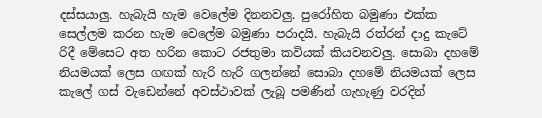දස්සයාලු. හැබැයි හැම වෙලේම දිනනවලු. පුරෝහිත බමුණා එක්ක සෙල්ලම කරන හැම වෙලේම බමුණා පරාදයි. හැබැයි රත්රන් දාදු කැටේ රිදී මේසෙට අත හරින කොට රජතුමා කවියක් කියවනවලු. සොබා දහමේ නියමයක් ලෙස ගඟක් හැරි හැරි ගලන්නේ සොබා දහමේ නියමයක් ලෙස කැලේ ගස් වැඩෙන්නේ අවස්ථාවක් ලැබූ පමණින් ගැහැණු වරදින්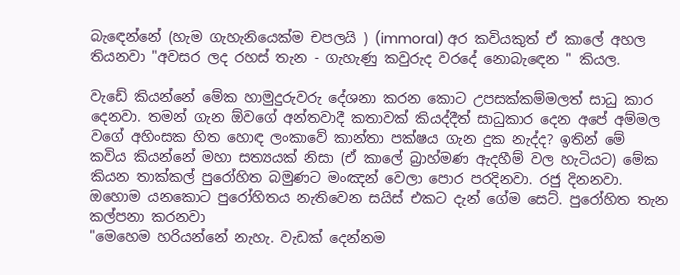බැඳෙන්නේ (හැම ගැහැනියෙක්ම චපලයි ) (immoral) අර කවියකුත් ඒ කාලේ අහල තියනවා "අවසර ලද රහස් තැන - ගැහැණු කවුරුද වරදේ නොබැඳෙන " කියල.

වැඩේ කියන්නේ මේක හාමුදුරුවරු දේශනා කරන කොට උපසක්කම්මලත් සාධු කාර දෙනවා. තමන් ගැන ඕවගේ අන්තවාදී කතාවක් කියද්දීත් සාධුකාර දෙන අපේ අම්මල වගේ අහිංසක හිත හොඳ ලංකාවේ කාන්තා පක්ෂය ගැන දුක නැද්ද? ඉතින් මේ කවිය කියන්නේ මහා සත්‍යයක් නිසා (ඒ කාලේ බ්‍රාහ්මණ ඇදහීම් වල හැටියට) මේක කියන තාක්කල් පුරෝහිත බමුණට මංඤන් වෙලා පොර පරදිනවා. රජු දිනනවා. ඔහොම යනකොට පුරෝහිතය නැතිවෙන සයිස් එකට දැන් ගේම සෙට්. පුරෝහිත තැන කල්පනා කරනවා
"මෙහෙම හරියන්නේ නැහැ. වැඩක් දෙන්නම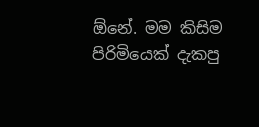ඕනේ. මම කිසිම පිරිමියෙක් දැකපු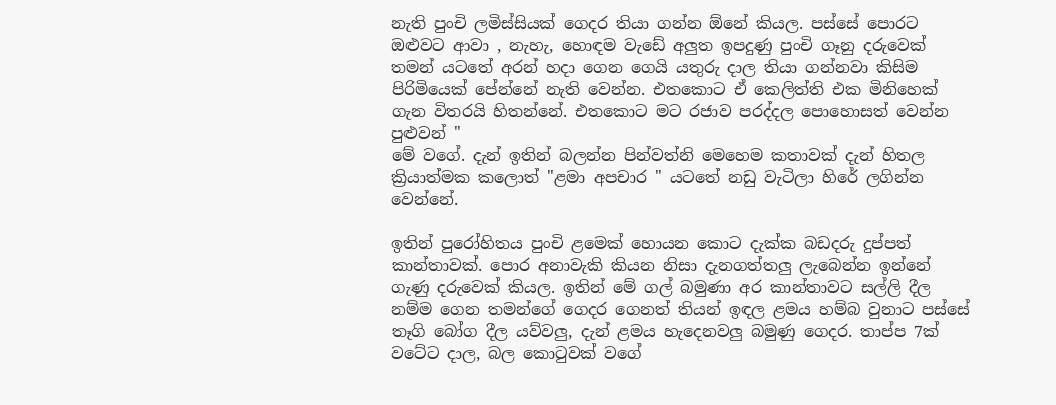නැති පුංචි ලමිස්සියක් ගෙදර තියා ගන්න ඕනේ කියල. පස්සේ පොරට ඔළුවට ආවා , නැහැ, හොඳම වැඩේ අලුත ඉපදුණු පුංචි ගෑනු දරුවෙක් තමන් යටතේ අරන් හදා ගෙන ගෙයි යතුරු දාල තියා ගන්නවා කිසිම පිරිමියෙක් පේන්නේ නැති වෙන්න. එතකොට ඒ කෙලිත්ති එක මිනිහෙක් ගැන විතරයි හිතන්නේ. එතකොට මට රජාව පරද්දල පොහොසත් වෙන්න පුළුවන් "
මේ වගේ. දැන් ඉතින් බලන්න පින්වත්නි මෙහෙම කතාවක් දැන් හිතල ක්‍රියාත්මක කලොත් "ළමා අපචාර " යටතේ නඩු වැටිලා හිරේ ලගින්න වෙන්නේ.

ඉතින් පුරෝහිතය පුංචි ළමෙක් හොයන කොට දැක්ක බඩදරු දුප්පත් කාන්තාවක්. පොර අනාවැකි කියන නිසා දැනගත්තලු ලැබෙන්න ඉන්නේ ගැණු දරුවෙක් කියල. ඉතින් මේ ගල් බමුණා අර කාන්තාවට සල්ලි දීල නම්ම ගෙන තමන්ගේ ගෙදර ගෙනත් තියන් ඉඳල ළමය හම්බ වුනාට පස්සේ තෑගි බෝග දීල යව්වලු, දැන් ළමය හැදෙනවලු බමුණු ගෙදර. තාප්ප 7ක් වටේට දාල, බල කොටුවක් වගේ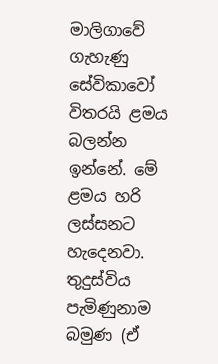මාලිගාවේ ගැහැණු සේවිකාවෝ විතරයි ළමය බලන්න ඉන්නේ. මේ ළමය හරි ලස්සනට හැදෙනවා. තුදුස්විය පැමිණුනාම බමුණ (ඒ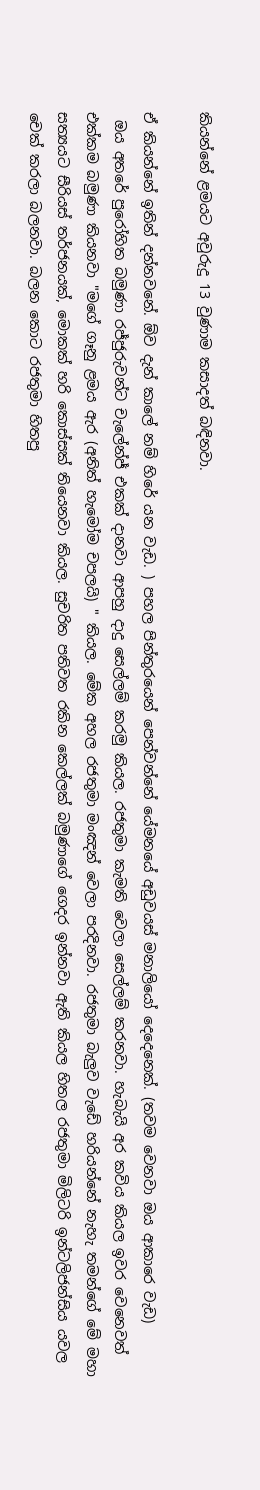කියන්නේ ළමයට අවුරුදු 13 වුණාම කසාදත් බඳිනවා.

ඒ කියන්නේ ඉතින් දන්නවනේ. ඕව දැන් කාලේ නම් හිරේ යන වැඩ. ) පහල පින්තුරයෙන් පෙන්වන්නේ යේමනයේ අඩුවයස් මනාලියෝ දෙදෙනෙක්. (තවම වෙනවා ඔය ආකාරෙ වැඩ)
 ඔය අතරේ පුරෝහිත බමුණා රජ්ජුරුවන්ට චැලේන්ජ් එකක් දානවා ආපහු දාදු සෙල්ලම් කරමු කියල. රජතුමා කැමති වෙලා සෙල්ලම් කරනවා. හැබැයි අර කවිය කියල ඉවර වෙනෙවත් එක්කම බමුණා කියනවා "මගේ ගෑනු ළමය ඇර (අනිත් හැමෝම චපලයි) " කියල. මේක අහල රජතුමා මංඤන් වෙලා පරදිනවා. රජතුමා බැලුව වැඩේ හරියන්නේ නැහැ තමන්ගේ මේ මහා සත්‍යයට සීරියස් තර්ජනයක්, මොකක් හරි කොස්සක් තියෙනවා කියල. සුචරිත පතිවත රකින කෙල්ලක් බමුණාගේ ගෙදර ඉන්නවා ඇති කියල හිතල රජතුමා මිලිටරි ඉන්ටලිජන්සිය යවල චෙක් කරලා බලනවා. බලන කොට රජතුමා හිතපු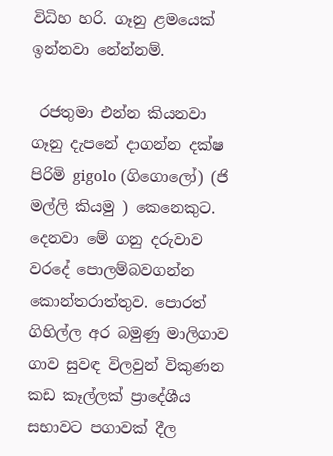විධිහ හරි. ගෑනු ළමයෙක් ඉන්නවා නේන්නම්.

 රජතුමා එන්න කියනවා ගෑනු දැපනේ දාගන්න දක්ෂ පිරිමි gigolo (ගිගොලෝ) (ජි මල්ලි කියමු ) කෙනෙකුට. දෙනවා මේ ගනු දරුවාව වරදේ පොලම්බවගන්න කොන්තරාත්තුව. පොරත් ගිහිල්ල අර බමුණු මාලිගාව ගාව සුවඳ විලවුන් විකුණන කඩ කෑල්ලක් ප්‍රාදේශීය සභාවට පගාවක් දීල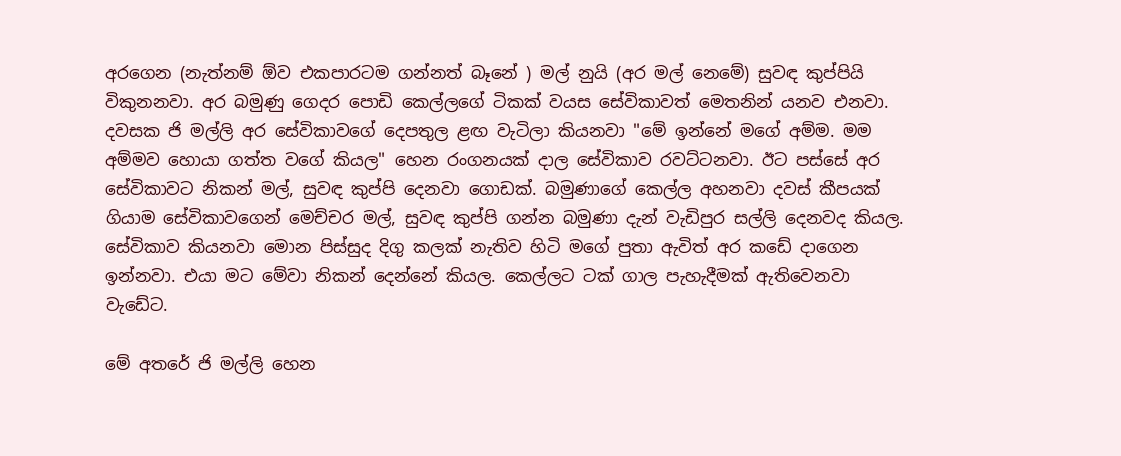අරගෙන (නැත්නම් ඕව එකපාරටම ගන්නත් බෑනේ ) මල් නුයි (අර මල් නෙමේ) සුවඳ කුප්පියි විකුනනවා. අර බමුණු ගෙදර පොඩි කෙල්ලගේ ටිකක් වයස සේවිකාවත් මෙතනින් යනව එනවා. දවසක ජි මල්ලි අර සේවිකාවගේ දෙපතුල ළඟ වැටිලා කියනවා "මේ ඉන්නේ මගේ අම්ම. මම අම්මව හොයා ගත්ත වගේ කියල" හෙන රංගනයක් දාල සේවිකාව රවට්ටනවා. ඊට පස්සේ අර සේවිකාවට නිකන් මල්, සුවඳ කුප්පි දෙනවා ගොඩක්. බමුණාගේ කෙල්ල අහනවා දවස් කීපයක් ගියාම සේවිකාවගෙන් මෙච්චර මල්, සුවඳ කුප්පි ගන්න බමුණා දැන් වැඩිපුර සල්ලි දෙනවද කියල. සේවිකාව කියනවා මොන පිස්සුද දිගු කලක් නැතිව හිටි මගේ පුතා ඇවිත් අර කඩේ දාගෙන ඉන්නවා. එයා මට මේවා නිකන් දෙන්නේ කියල. කෙල්ලට ටක් ගාල පැහැදීමක් ඇතිවෙනවා වැඩේට.

මේ අතරේ ජි මල්ලි හෙන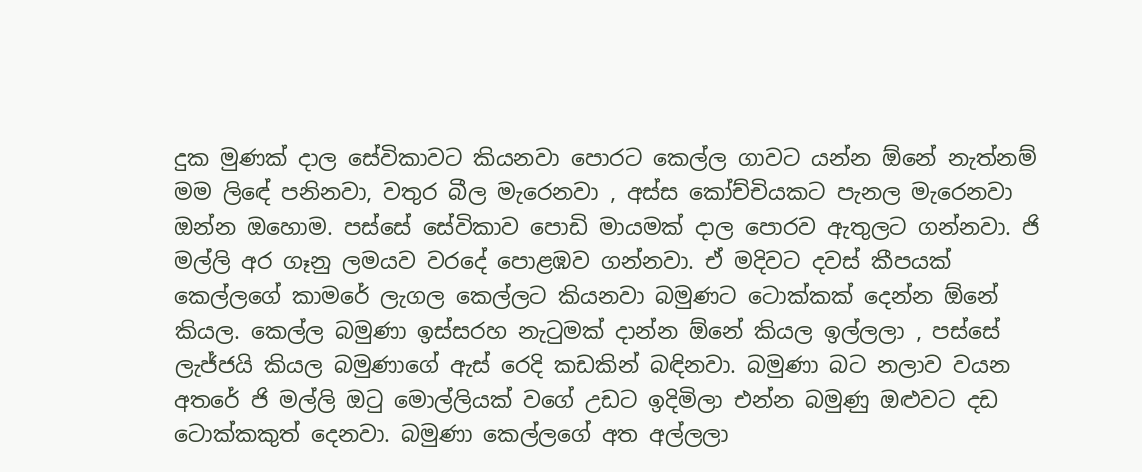දුක මුණක් දාල සේවිකාවට කියනවා පොරට කෙල්ල ගාවට යන්න ඕනේ නැත්නම් මම ලිඳේ පනිනවා, වතුර බීල මැරෙනවා , අස්ස කෝච්චියකට පැනල මැරෙනවා ඔන්න ඔහොම. පස්සේ සේවිකාව පොඩි මායමක් දාල පොරව ඇතුලට ගන්නවා. ජි මල්ලි අර ගෑනු ලමයව වරදේ පොළඹව ගන්නවා. ඒ මදිවට දවස් කීපයක් කෙල්ලගේ කාමරේ ලැගල කෙල්ලට කියනවා බමුණට ටොක්කක් දෙන්න ඕනේ කියල. කෙල්ල බමුණා ඉස්සරහ නැටුමක් දාන්න ඕනේ කියල ඉල්ලලා , පස්සේ ලැජ්ජයි කියල බමුණාගේ ඇස් රෙදි කඩකින් බඳිනවා. බමුණා බට නලාව වයන අතරේ ජි මල්ලි ඔටු මොල්ලියක් වගේ උඩට ඉදිමිලා එන්න බමුණු ඔළුවට දඩ ටොක්කකුත් දෙනවා. බමුණා කෙල්ලගේ අත අල්ලලා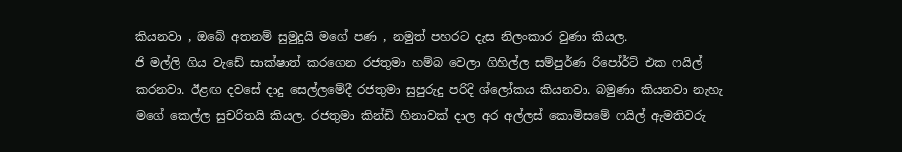කියනවා , ඔබේ අතනම් සුමුදුයි මගේ පණ , නමුත් පහරට දැස නිලංකාර වුණා කියල.
ජි මල්ලි ගිය වැඩේ සාක්ෂාත් කරගෙන රජතුමා හම්බ වෙලා ගිහිල්ල සම්පුර්ණ රිපෝර්ට් එක ෆයිල් කරනවා. ඊළඟ දවසේ දාදු සෙල්ලමේදී රජතුමා සුපුරුදු පරිදි ශ්ලෝකය කියනවා. බමුණා කියනවා නැහැ මගේ කෙල්ල සුචරිතයි කියල. රජතුමා කින්ඩි හිනාවක් දාල අර අල්ලස් කොමිසමේ ෆයිල් ඇමතිවරු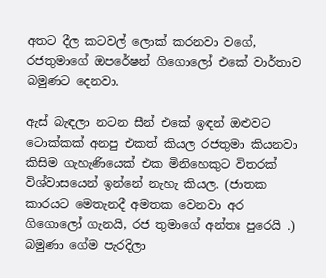අතට දීල කටවල් ලොක් කරනවා වගේ, රජතුමාගේ ඔපරේෂන් ගිගොලෝ එකේ වාර්තාව බමුණට දෙනවා.

ඇස් බැඳලා නටන සීන් එකේ ඉඳන් ඔළුවට ටොක්කක් අනපු එකත් කියල රජතුමා කියනවා කිසිම ගැහැණියෙක් එක මිනිහෙකුට විතරක් විශ්වාසයෙන් ඉන්නේ නැහැ කියල. (ජාතක කාරයට මෙතැනදී අමතක වෙනවා අර ගිගොලෝ ගැනයි, රජ තුමාගේ අන්තඃ පුරෙයි .) බමුණා ගේම පැරදිලා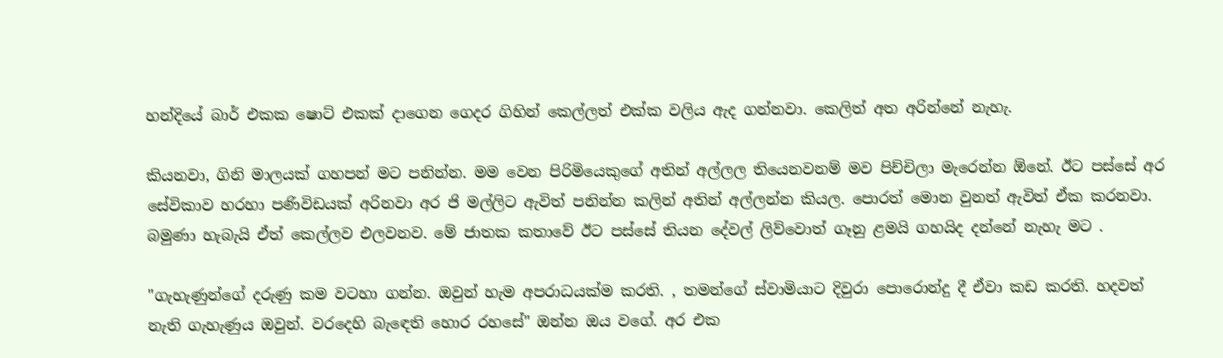හන්දියේ බාර් එකක ෂොට් එකක් දාගෙන ගෙදර ගිහින් කෙල්ලත් එක්ක වලිය ඇද ගන්නවා. කෙලිත් අත අරින්නේ නැහැ.

කියනවා, ගිනි මාලයක් ගහපන් මට පනින්න. මම වෙන පිරිමියෙකුගේ අතින් අල්ලල තියෙනවනම් මව පිච්චිලා මැරෙන්න ඕනේ. ඊට පස්සේ අර සේවිකාව හරහා පණිවිඩයක් අරිනවා අර ජි මල්ලිට ඇවිත් පනින්න කලින් අතින් අල්ලන්න කියල. පොරත් මොන වුනත් ඇවිත් ඒක කරනවා. බමුණා හැබැයි ඒත් කෙල්ලව එලවනව. මේ ජාතක කතාවේ ඊට පස්සේ තියන දේවල් ලිව්වොත් ගෑනු ළමයි ගහයිද දන්නේ නැහැ මට .

"ගැහැණුන්ගේ දරුණු කම වටහා ගන්න. ඔවුන් හැම අපරාධයක්ම කරති. , තමන්ගේ ස්වාමියාට දිවුරා පොරොන්දු දී ඒවා කඩ කරති. හදවත් නැති ගැහැණුය ඔවුන්. වරදෙහි බැඳෙති හොර රහසේ" ඔන්න ඔය වගේ. අර එක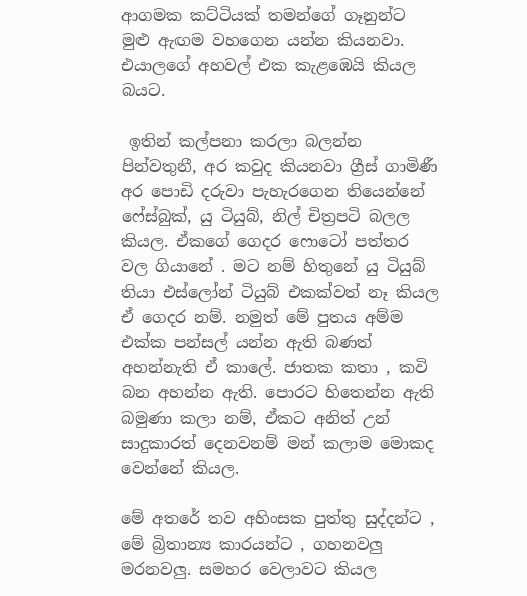ආගමක කට්ටියක් තමන්ගේ ගෑනුන්ට මුළු ඇඟම වහගෙන යන්න කියනවා. එයාලගේ අහවල් එක කැළඹෙයි කියල බයට.

 ඉතින් කල්පනා කරලා බලන්න පින්වතුනී, අර කවුද කියනවා ග්‍රීස් ගාමිණී අර පොඩි දරුවා පැහැරගෙන තියෙන්නේ ෆේස්බුක්, යු ටියුබ්, නිල් චිත්‍රපටි බලල කියල. ඒකගේ ගෙදර ෆොටෝ පත්තර වල ගියානේ . මට නම් හිතුනේ යු ටියුබ් තියා එස්ලෝන් ටියුබ් එකක්වත් නෑ කියල ඒ ගෙදර නම්. නමුත් මේ පුතය අම්ම එක්ක පන්සල් යන්න ඇති බණත් අහන්නැති ඒ කාලේ. ජාතක කතා , කවි බන අහන්න ඇති. පොරට හිතෙන්න ඇති බමුණා කලා නම්, ඒකට අනිත් උන් සාදුකාරත් දෙනවනම් මන් කලාම මොකද වෙන්නේ කියල.

මේ අතරේ තව අහිංසක පුත්තු සුද්දන්ට , මේ බ්‍රිතාන්‍ය කාරයන්ට , ගහනවලු මරනවලු. සමහර වෙලාවට කියල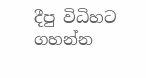දීපු විධිහට ගහන්න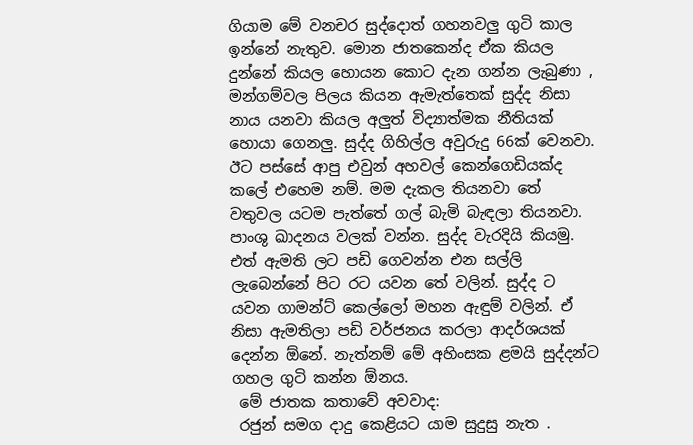ගියාම මේ වනචර සුද්දොත් ගහනවලු ගුටි කාල ඉන්නේ නැතුව. මොන ජාතකෙන්ද ඒක කියල දුන්නේ කියල හොයන කොට දැන ගන්න ලැබුණා , මන්ගම්වල පිලය කියන ඇමැත්තෙක් සුද්ද නිසා නාය යනවා කියල අලුත් විද්‍යාත්මක නීතියක් හොයා ගෙනලු. සුද්ද ගිහිල්ල අවුරුදු 66ක් වෙනවා. ඊට පස්සේ ආපු එවුන් අහවල් කෙන්ගෙඩියක්ද කලේ එහෙම නම්. මම දැකල තියනවා තේ වතුවල යටම පැත්තේ ගල් බැමි බැඳලා තියනවා. පාංශු ඛාදනය වලක් වන්න. සුද්ද වැරදියි කියමු. එත් ඇමති ලට පඩි ගෙවන්න එන සල්ලි ලැබෙන්නේ පිට රට යවන තේ වලින්. සුද්ද ට යවන ගාමන්ට් කෙල්ලෝ මහන ඇඳුම් වලින්. ඒ නිසා ඇමතිලා පඩි වර්ජනය කරලා ආදර්ශයක් දෙන්න ඕනේ. නැත්නම් මේ අහිංසක ළමයි සුද්දන්ට ගහල ගුටි කන්න ඕනය.
 මේ ජාතක කතාවේ අවවාද:
 රජුන් සමග දාදු කෙළියට යාම සුදුසු නැත .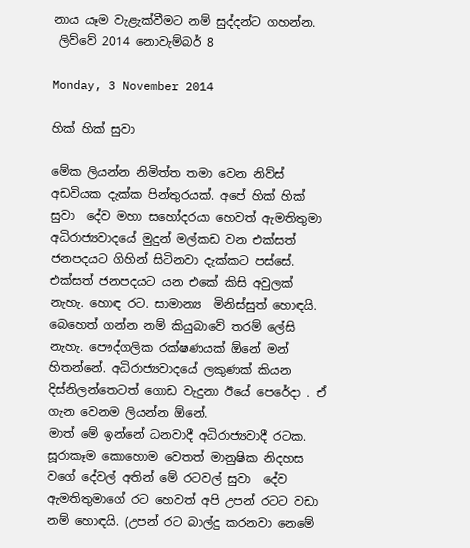නාය යෑම වැළැක්වීමට නම් සුද්දන්ට ගහන්න.
 ලිව්වේ 2014 නොවැම්බර් 8

Monday, 3 November 2014

හික් හික් සුවා

මේක ලියන්න නිමිත්ත තමා වෙන නිව්ස් අඩවියක දැක්ක පින්තුරයක්. අපේ හික් හික් සුවා  දේව මහා සහෝදරයා හෙවත් ඇමතිතුමා අධිරාජ්‍යවාදයේ මුදුන් මල්කඩ වන එක්සත් ජනපදයට ගිහින් සිටිනවා දැක්කට පස්සේ. එක්සත් ජනපදයට යන එකේ කිසි අවුලක් නැහැ. හොඳ රට. සාමාන්‍ය  මිනිස්සුත් හොඳයි. බෙහෙත් ගන්න නම් කියුබාවේ තරම් ලේසි නැහැ. පෞද්ගලික රක්ෂණයක් ඕනේ මන් හිතන්නේ. අධිරාජ්‍යවාදයේ ලකුණක් කියන දිස්නිලන්තෙටත් ගොඩ වැදුනා ඊයේ පෙරේදා . ඒ ගැන වෙනම ලියන්න ඕනේ.
මාත් මේ ඉන්නේ ධනවාදී අධිරාජ්‍යවාදී රටක. සූරාකෑම කොහොම වෙතත් මානුෂික නිදහස වගේ දේවල් අතින් මේ රටවල් සුවා  දේව ඇමතිතුමාගේ රට හෙවත් අපි උපන් රටට වඩා නම් හොඳයි. (උපන් රට බාල්දු කරනවා නෙමේ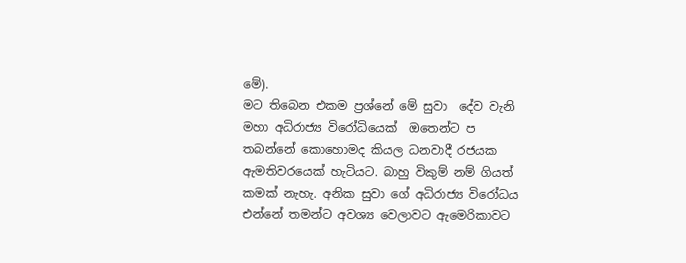මේ).
මට තිබෙන එකම ප්‍රශ්නේ මේ සුවා  දේව වැනි මහා අධිරාජ්‍ය විරෝධියෙක්  ඔතෙන්ට ප තබන්නේ කොහොමද කියල ධනවාදී රජයක ඇමතිවරයෙක් හැටියට. බාහු විකුම් නම් ගියත් කමක් නැහැ. අනික සුවා ගේ අධිරාජ්‍ය විරෝධය  එන්නේ තමන්ට අවශ්‍ය වෙලාවට ඇමෙරිකාවට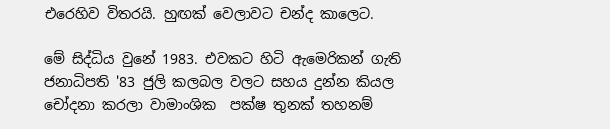එරෙහිව විතරයි. හුඟක් වෙලාවට චන්ද කාලෙට.

මේ සිද්ධිය වුනේ 1983. එවකට හිටි ඇමෙරිකන් ගැති ජනාධිපති '83 ජුලි කලබල වලට සහය දුන්න කියල චෝදනා කරලා වාමාංශික  පක්ෂ තුනක් තහනම්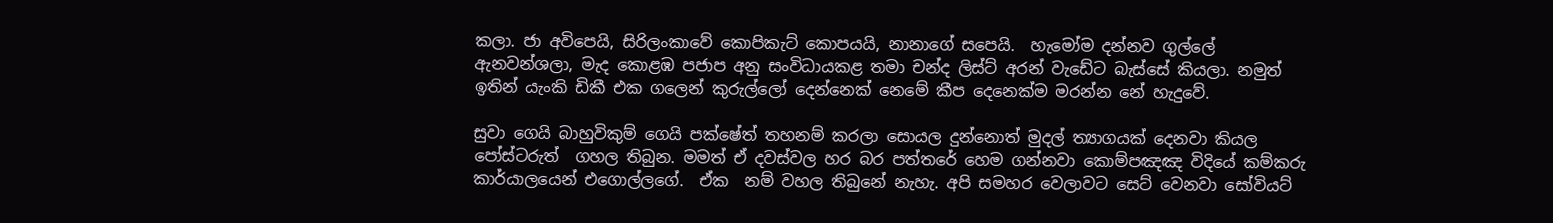කලා. ජා අවිපෙයි, සිරිලංකාවේ කොපිකැට් කොපයයි, නානාගේ සපෙයි.  හැමෝම දන්නව ගුල්ලේ ඇනවන්ශලා, මැද කොළඹ පජාප අනු සංවිධායකළ තමා චන්ද ලිස්ට් අරන් වැඩේට බැස්සේ කියලා. නමුත් ඉතින් යැංකි ඩිකී එක ගලෙන් කුරුල්ලෝ දෙන්නෙක් නෙමේ කීප දෙනෙක්ම මරන්න නේ හැදුවේ.

සුවා ගෙයි බාහුවිකුම් ගෙයි පක්ෂේත් තහනම් කරලා සොයල දුන්නොත් මුදල් ත්‍යාගයක් දෙනවා කියල පෝස්ටරුත්  ගහල තිබුන. මමත් ඒ දවස්වල හර බර පත්තරේ හෙම ගන්නවා කොම්පඤඤ විදියේ කම්කරු කාර්යාලයෙන් එගොල්ලගේ.  ඒක  නම් වහල තිබුනේ නැහැ. අපි සමහර වෙලාවට සෙට් වෙනවා සෝවියට්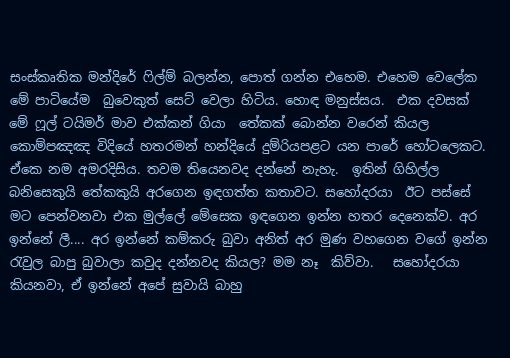සංස්කෘතික මන්දිරේ ෆිල්ම් බලන්න, පොත් ගන්න එහෙම. එහෙම වෙලේක මේ පාටියේම  බුවෙකුත් සෙට් වෙලා හිටිය. හොඳ මනුස්සය.  එක දවසක් මේ ෆූල් ටයිමර් මාව එක්කන් ගියා  තේකක් බොන්න වරෙන් කියල කොම්පඤඤ විදියේ හතරමන් හන්දියේ දුම්රියපළට යන පාරේ හෝටලෙකට. ඒකෙ නම අමරදිසිය. තවම තියෙනවද දන්නේ නැහැ.  ඉතින් ගිහිල්ල බනිසෙකුයි තේකකුයි අරගෙන ඉඳගත්ත කතාවට. සහෝදරයා  ඊට පස්සේ මට පෙන්වනවා එක මුල්ලේ මේසෙක ඉඳගෙන ඉන්න හතර දෙනෙක්ව. අර ඉන්නේ ලී.... අර ඉන්නේ කම්කරු බුවා අනිත් අර මුණ වහගෙන වගේ ඉන්න රැවුල බාපු බුවාලා කවුද දන්නවද කියල? මම නෑ  කිව්වා.   සහෝදරයා කියනවා, ඒ ඉන්නේ අපේ සුවායි බාහු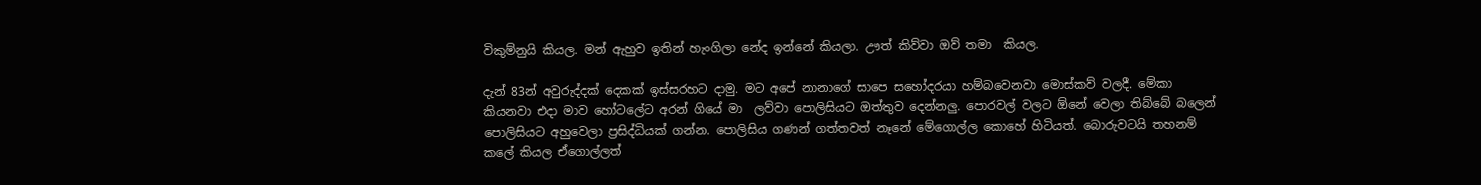විකුම්නුයි කියල. මන් ඇහුව ඉතින් හැංගිලා නේද ඉන්නේ කියලා. ඌත් කිව්වා ඔව් තමා  කියල.

දැන් 83න් අවුරුද්දක් දෙකක් ඉස්සරහට දාමු. මට අපේ නානාගේ සාපෙ සහෝදරයා හම්බවෙනවා මොස්කව් වලදී. මේකා කියනවා එදා මාව හෝටලේට අරන් ගියේ මා  ලව්වා පොලිසියට ඔත්තුව දෙන්නලු. පොරවල් වලට ඕනේ වෙලා තිබ්බේ බලෙන් පොලිසියට අහුවෙලා ප්‍රසිද්ධියක් ගන්න. පොලිසිය ගණන් ගත්තවත් නෑනේ මේගොල්ල කොහේ හිටියත්. බොරුවටයි තහනම් කලේ කියල ඒගොල්ලත්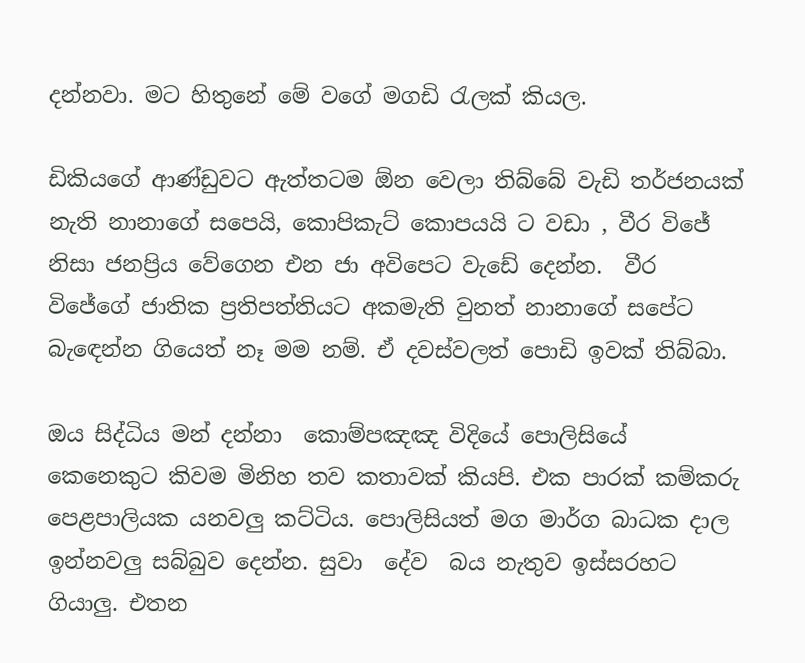දන්නවා. මට හිතුනේ මේ වගේ මගඩි රැලක් කියල.

ඩිකියගේ ආණ්ඩුවට ඇත්තටම ඕන වෙලා තිබ්බේ වැඩි තර්ජනයක් නැති නානාගේ සපෙයි, කොපිකැට් කොපයයි ට වඩා , වීර විජේ නිසා ජනප්‍රිය වේගෙන එන ජා අවිපෙට වැඩේ දෙන්න.  වීර විජේගේ ජාතික ප්‍රතිපත්තියට අකමැති වුනත් නානාගේ සපේට බැඳෙන්න ගියෙත් නෑ මම නම්. ඒ දවස්වලත් පොඩි ඉවක් තිබ්බා.

ඔය සිද්ධිය මන් දන්නා  කොම්පඤඤ විදියේ පොලිසියේ කෙනෙකුට කිවම මිනිහ තව කතාවක් කියපි. එක පාරක් කම්කරු පෙළපාලියක යනවලු කට්ටිය. පොලිසියත් මග මාර්ග බාධක දාල ඉන්නවලු සබ්බුව දෙන්න. සුවා  දේව  බය නැතුව ඉස්සරහට ගියාලු. එතන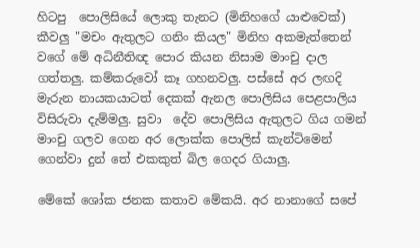හිටපු  පොලිසියේ ලොකු තැනට (මිනිහගේ යාළුවෙක්) කීවලු "මචං ඇතුලට ගනිං කියල" මිනිහ අකමැත්තෙන් වගේ මේ අධිනීතිඥ පොර කියන නිසාම මාංචු දාල ගත්තලු. කම්කරුවෝ කෑ ගහනවලු. පස්සේ අර ලඟදි  මැරුන නායකයාටත් දෙකක් ඇනල පොලිසිය පෙළපාලිය  විසිරුවා දැම්මලු. සුවා  දේව පොලිසිය ඇතුලට ගිය ගමන් මාංචු ගලව ගෙන අර ලොක්ක පොලිස් කැන්ටිමෙන් ගෙන්වා දුන් තේ එකකුත් බිල ගෙදර ගියාලු.

මේකේ ශෝක ජනක කතාව මේකයි. අර නානාගේ සපේ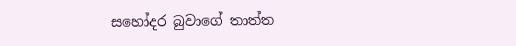සහෝදර බුවාගේ තාත්ත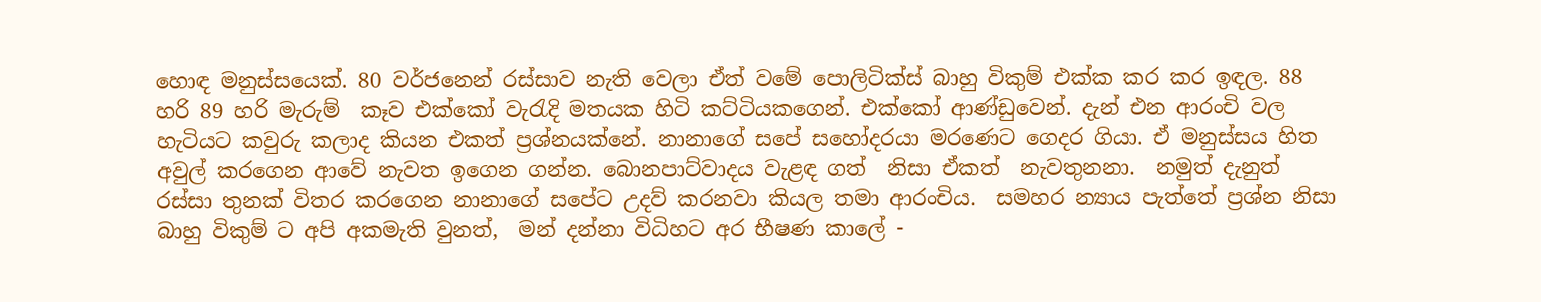හොඳ මනුස්සයෙක්. 80 වර්ජනෙන් රස්සාව නැති වෙලා ඒත් වමේ පොලිටික්ස් බාහු විකුම් එක්ක කර කර ඉඳල. 88 හරි 89 හරි මැරුම්  කෑව එක්කෝ වැරැදි මතයක හිටි කට්ටියකගෙන්. එක්කෝ ආණ්ඩුවෙන්. දැන් එන ආරංචි වල  හැටියට කවුරු කලාද කියන එකත් ප්‍රශ්නයක්නේ. නානාගේ සපේ සහෝදරයා මරණෙට ගෙදර ගියා. ඒ මනුස්සය හිත අවුල් කරගෙන ආවේ නැවත ඉගෙන ගන්න. බොනපාට්වාදය වැළඳ ගත්  නිසා ඒකත්  නැවතුනනා.  නමුත් දැනුත් රස්සා තුනක් විතර කරගෙන නානාගේ සපේට උදව් කරනවා කියල තමා ආරංචිය.  සමහර න්‍යාය පැත්තේ ප්‍රශ්න නිසා බාහු විකුම් ට අපි අකමැති වුනත්,  මන් දන්නා විධිහට අර භීෂණ කාලේ -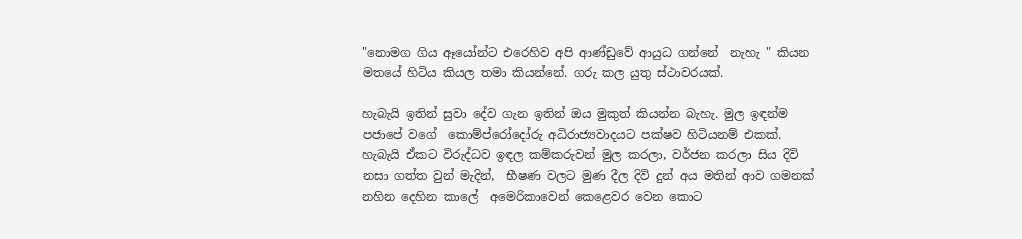"නොමග ගිය ඈයෝන්ට එරෙහිව අපි ආණ්ඩුවේ ආයුධ ගන්නේ  නැහැ " කියන මතයේ හිටිය කියල තමා කියන්නේ. ගරු කල යුතු ස්ථාවරයක්.

හැබැයි ඉතින් සුවා දේව ගැන ඉතින් ඔය මුකුත් කියන්න බැහැ. මුල ඉඳන්ම පජාපේ වගේ  කොම්ප්රෝදෝරු අධිරාජ්‍යවාදයට පක්ෂව හිටියනම් එකක්. හැබැයි ඒකට විරුද්ධව ඉඳල කම්කරුවන් මුල කරලා, වර්ජන කරලා සිය දිවි නසා ගත්ත වුන් මැදින්,  භීෂණ වලට මුණ දීල දිවි දුන් අය මතින් ආව ගමනක් නහින දෙහින කාලේ  අමෙරිකාවෙන් කෙළෙවර වෙන කොට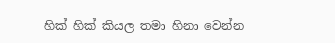හික් හික් කියල තමා හිනා වෙන්න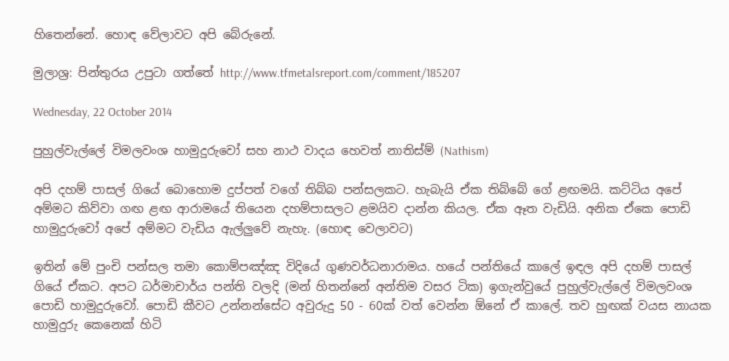හිතෙන්නේ. හොඳ වේලාවට අපි බේරුනේ.

මුලාශ්‍ර: පින්තුරය උපුටා ගත්තේ http://www.tfmetalsreport.com/comment/185207

Wednesday, 22 October 2014

පුහුල්වැල්ලේ විමලවංශ හාමුදුරුවෝ සහ නාථ වාදය හෙවත් නාතිස්ම් (Nathism)

අපි දහම් පාසල් ගියේ බොහොම දුප්පත් වගේ තිබ්බ පන්සලකට. හැබැයි ඒක තිබ්බේ ගේ ළඟමයි. කට්ටිය අපේ අම්මට කිව්වා ගඟ ළඟ ආරාමයේ තියෙන දහම්පාසලට ළමයිව දාන්න කියල. ඒක ඈත වැඩියි. අනික ඒකෙ පොඩි හාමුදුරුවෝ අපේ අම්මට වැඩිය ඇල්ලුවේ නැහැ. (හොඳ වෙලාවට)

ඉතින් මේ පුංචි පන්සල තමා කොම්පඤ්ඤ විදියේ ගුණවර්ධනාරාමය. හයේ පන්තියේ කාලේ ඉඳල අපි දහම් පාසල් ගියේ ඒකට. අපට ධර්මාචාර්ය පන්ති වලදි (මන් හිතන්නේ අන්තිම වසර ටික) ඉගැන්වුයේ පුහුල්වැල්ලේ විමලවංශ පොඩි හාමුදුරුවෝ. පොඩි කීවට උන්නන්සේට අවුරුදු 50 - 60ක් වත් වෙන්න ඕනේ ඒ කාලේ. තව හුඟක් වයස නායක හාමුදුරු කෙනෙක් හිටි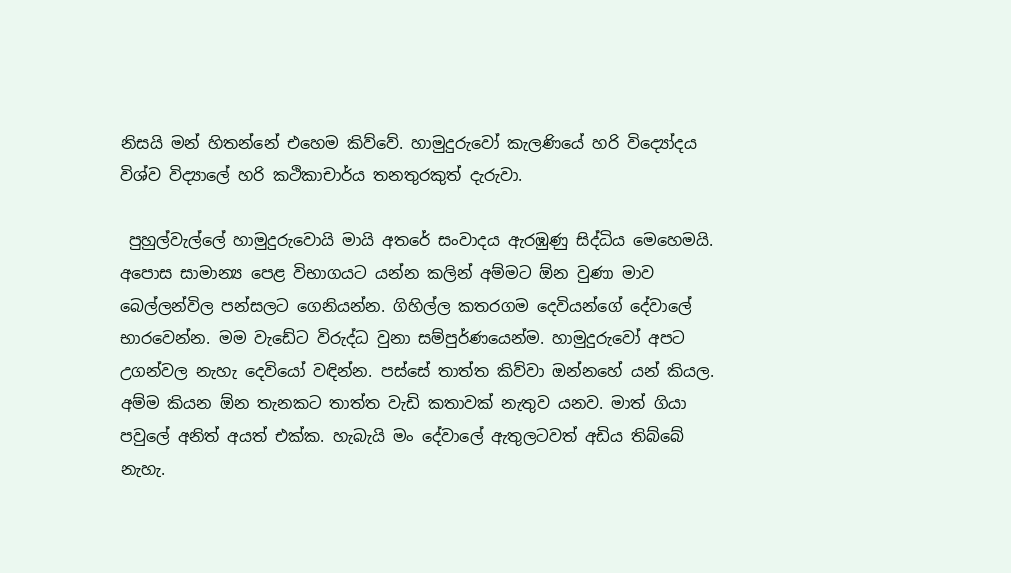නිසයි මන් හිතන්නේ එහෙම කිව්වේ. හාමුදුරුවෝ කැලණියේ හරි විද්‍යෝදය විශ්ව විද්‍යාලේ හරි කථිකාචාර්ය තනතුරකුත් දැරුවා.

 පුහුල්වැල්ලේ හාමුදුරුවොයි මායි අතරේ සංවාදය ඇරඹුණු සිද්ධිය මෙහෙමයි. අපොස සාමාන්‍ය පෙළ විභාගයට යන්න කලින් අම්මට ඕන වුණා මාව බෙල්ලන්විල පන්සලට ගෙනියන්න. ගිහිල්ල කතරගම දෙවියන්ගේ දේවාලේ භාරවෙන්න. මම වැඩේට විරුද්ධ වුනා සම්පුර්ණයෙන්ම. හාමුදුරුවෝ අපට උගන්වල නැහැ දෙවියෝ වඳින්න. පස්සේ තාත්ත කිව්වා ඔන්නහේ යන් කියල. අම්ම කියන ඕන තැනකට තාත්ත වැඩි කතාවක් නැතුව යනව. මාත් ගියා පවුලේ අනිත් අයත් එක්ක. හැබැයි මං දේවාලේ ඇතුලටවත් අඩිය තිබ්බේ නැහැ.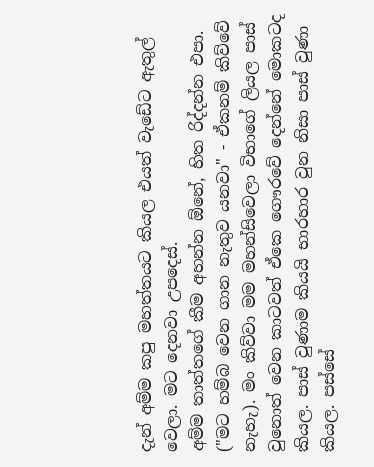දැන් අම්ම කපු මහත්තයට කියල එයත් වැඩේට ඇතුල් වෙලා. මට දෙනවා උපදෙස්.
අම්ම තාත්තගේ කීම අහන්න ඕනේ, හිත රිද්දන්න එපා. ("මට හම්බ වෙන ගාන නැතුව යනවා" - ඒකනම් කිව්වේ නැහැ). මං කිව්වා මම මහන්සිවෙලා විභාගේ ලියල පාස් වුනොත් වෙන කාටවත් ඒකෙ ගෞරවේ දෙන්නේ මොකටද කියල. පාස් වුණාම කියයි භාරහාර වුන නිසා පාස් වුණා කියල. පස්සේ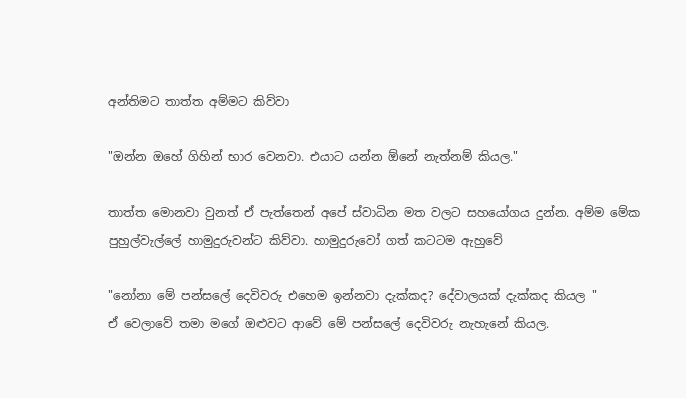අන්තිමට තාත්ත අම්මට කිව්වා

"ඔන්න ඔහේ ගිහින් භාර වෙනවා. එයාට යන්න ඕනේ නැත්නම් කියල."

තාත්ත මොනවා වුනත් ඒ පැත්තෙන් අපේ ස්වාධින මත වලට සහයෝගය දුන්න. අම්ම මේක පුහුල්වැල්ලේ හාමුදුරුවන්ට කිව්වා. හාමුදුරුවෝ ගත් කටටම ඇහුවේ

"නෝනා මේ පන්සලේ දෙවිවරු එහෙම ඉන්නවා දැක්කද? දේවාලයක් දැක්කද කියල "
ඒ වෙලාවේ තමා මගේ ඔළුවට ආවේ මේ පන්සලේ දෙවිවරු නැහැනේ කියල.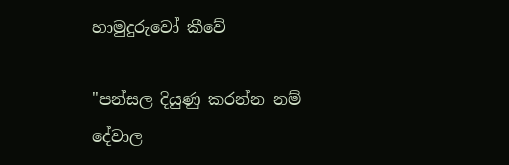හාමුදුරුවෝ කීවේ

"පන්සල දියුණු කරන්න නම් දේවාල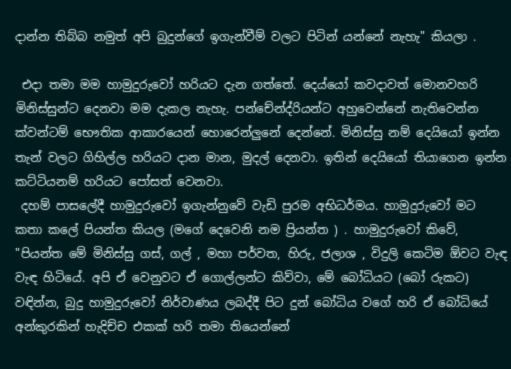දාන්න තිබ්බ නමුත් අපි බුදුන්ගේ ඉගැන්වීම් වලට පිටින් යන්නේ නැහැ" කියලා .

 එදා තමා මම හාමුදුරුවෝ හරියට දැන ගත්තේ. දෙය්යෝ කවදාවත් මොනවහරි මිනිස්සුන්ට දෙනවා මම දැකල නැහැ. පන්චේන්ද්රියන්ට අහුවෙන්නේ නැතිවෙන්න ක්වන්ටම් භෞතික ආකාරයෙන් හොරෙන්ලුනේ දෙන්නේ. මිනිස්සු නම් දෙයියෝ ඉන්න තැන් වලට ගිහිල්ල හරියට දාන මාන, මුදල් දෙනවා. ඉතින් දෙයියෝ තියාගෙන ඉන්න කට්ටියනම් හරියට පෝසත් වෙනවා.
 දහම් පාසලේදී හාමුදුරුවෝ ඉගැන්නුවේ වැඩි පුරම අභිධර්මය. හාමුදුරුවෝ මට කතා කලේ පියන්ත කියල (මගේ දෙවෙනි නම ප්‍රියන්ත ) . හාමුදුරුවෝ කිවේ,
"පියන්ත මේ මිනිස්සු ගස්, ගල් , මහා පර්වත, හිරු, ජලාශ , විදුලි කෙටිම ඕවට වැඳ වැඳ හිටියේ. අපි ඒ වෙනුවට ඒ ගොල්ලන්ට කිව්වා, මේ බෝධියට (බෝ රුකට) වඳින්න, බුදු හාමුදුරුවෝ නිර්වාණය ලබද්දී පිට දුන් බෝධිය වගේ හරි ඒ බෝධියේ අන්කුරකින් හැදිච්ච එකක් හරි තමා තියෙන්නේ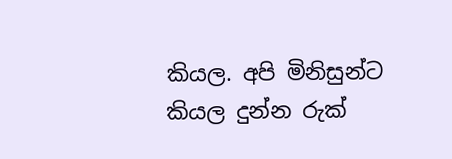කියල. අපි මිනිසුන්ට කියල දුන්න රුක්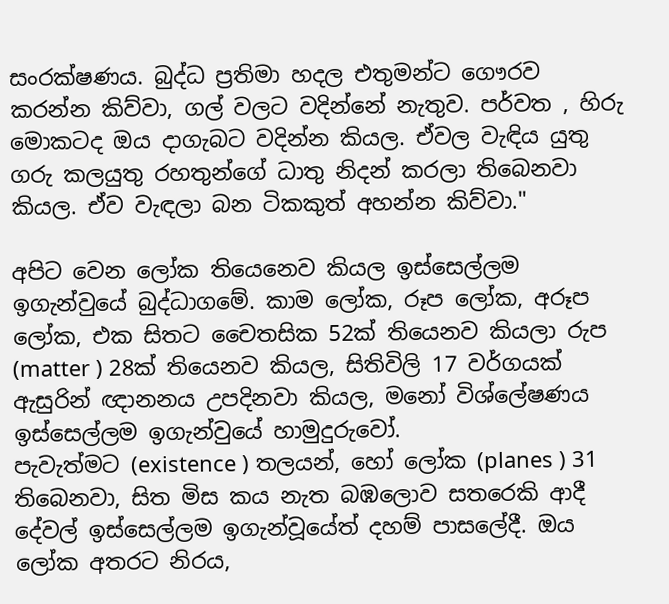සංරක්ෂණය. බුද්ධ ප්‍රතිමා හදල එතුමන්ට ගෞරව කරන්න කිව්වා, ගල් වලට වදින්නේ නැතුව. පර්වත , හිරු මොකටද ඔය දාගැබට වදින්න කියල. ඒවල වැඳිය යුතු ගරු කලයුතු රහතුන්ගේ ධාතු නිදන් කරලා තිබෙනවා කියල. ඒව වැඳලා බන ටිකකුත් අහන්න කිව්වා."

අපිට වෙන ලෝක තියෙනෙව කියල ඉස්සෙල්ලම ඉගැන්වුයේ බුද්ධාගමේ. කාම ලෝක, රූප ලෝක, අරූප ලෝක, එක සිතට චෛතසික 52ක් තියෙනව කියලා රුප (matter ) 28ක් තියෙනව කියල, සිතිවිලි 17 වර්ගයක් ඇසුරින් ඥානනය උපදිනවා කියල, මනෝ විශ්ලේෂණය ඉස්සෙල්ලම ඉගැන්වුයේ හාමුදුරුවෝ.
පැවැත්මට (existence ) තලයන්, හෝ ලෝක (planes ) 31 තිබෙනවා, සිත මිස කය නැත බඹලොව සතරෙකි ආදී දේවල් ඉස්සෙල්ලම ඉගැන්වූයේත් දහම් පාසලේදී. ඔය ලෝක අතරට නිරය,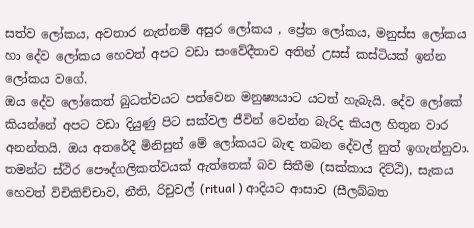සත්ව ලෝකය, අවතාර නැත්නම් අසුර ලෝකය , ප්‍රේත ලෝකය, මනුස්ස ලෝකය හා දේව ලෝකය හෙවත් අපට වඩා සංවේදීතාව අතින් උසස් කස්ටියක් ඉන්න ලෝකය වගේ.
ඔය දේව ලෝකෙත් බුධත්වයට පත්වෙන මනුෂ්‍යයාට යටත් හැබැයි. දේව ලෝකේ කියන්නේ අපට වඩා දියුණු පිට සක්වල ජීවින් වෙන්න බැරිද කියල හිතුන වාර අනන්තයි. ඔය අතරේදී මිනිසුන් මේ ලෝකයට බැඳ තබන දේවල් නුත් ඉගැන්නුවා. තමන්ට ස්ථිර පෞද්ගලිකත්වයක් ඇත්තෙක් බව සිතීම (සක්කාය දිට්ඨි), සැකය හෙවත් විචිකිච්චාව, නීති, රිචුවල් (ritual ) ආදියට ආසාව (සීලබ්බත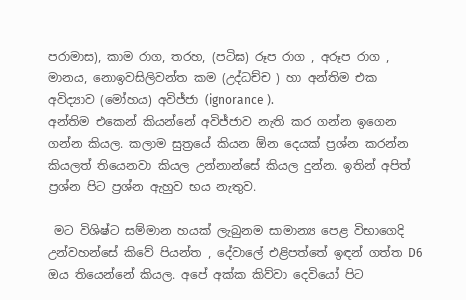පරාමාස), කාම රාග, තරහ, (පටිඝ) රූප රාග , අරූප රාග , මානය, නොඉවසිලිවන්ත කම (උද්ධච්ච ) හා අන්තිම එක අවිද්‍යාව (මෝහය) අවිජ්ජා (ignorance ).
අන්තිම එකෙන් කියන්නේ අවිජ්ජාව නැති කර ගන්න ඉගෙන ගන්න කියල. කලාම සුත්‍රයේ කියන ඕන දෙයක් ප්‍රශ්න කරන්න කියලත් තියෙනවා කියල උන්නාන්සේ කියල දුන්න. ඉතින් අපිත් ප්‍රශ්න පිට ප්‍රශ්න ඇහුව භය නැතුව.

 මට විශිෂ්ට සම්මාන හයක් ලැබුනම සාමාන්‍ය පෙළ විභාගෙදි උන්වහන්සේ කිවේ පියන්ත , දේවාලේ එළිපත්තේ ඉඳන් ගත්ත D6 ඔය තියෙන්නේ කියල. අපේ අක්ක කිව්වා දෙවියෝ පිට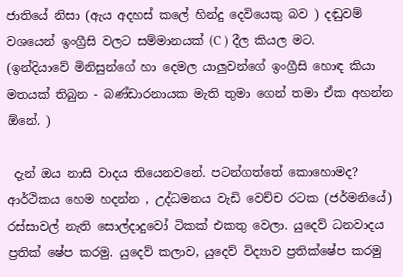ජාතියේ නිසා (ඇය අදහස් කලේ හින්දු දෙවියෙකු බව ) දඬුවම් වශයෙන් ඉංග්‍රීසි වලට සම්මානයක් (C ) දීල කියල මට.
(ඉන්දියාවේ මිනිසුන්ගේ හා දෙමල යාලුවන්ගේ ඉංග්‍රීසි හොඳ කියා මතයක් තිබුන - බණ්ඩාරනායක මැති තුමා ගෙන් තමා ඒක අහන්න ඕනේ. )

 දැන් ඔය නාසි වාදය තියෙනවනේ. පටන්ගත්තේ කොහොමද? ආර්ථිකය හෙම හදන්න , උද්ධමනය වැඩි වෙච්ච රටක (ජර්මනියේ) රස්සාවල් නැති සොල්දාදුවෝ ටිකක් එකතු වෙලා. යුදෙව් ධනවාදය ප්‍රතික් ෂේප කරමු. යුදෙව් කලාව, යුදෙව් විද්‍යාව ප්‍රතික්ෂේප කරමු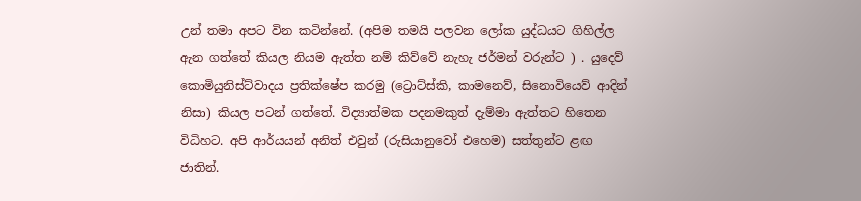උන් තමා අපට වින කටින්නේ. (අපිම තමයි පලවන ලෝක යුද්ධයට ගිහිල්ල ඇන ගත්තේ කියල නියම ඇත්ත නම් කිව්වේ නැහැ ජර්මන් වරුන්ට ) . යුදෙව් කොමියුනිස්ට්වාදය ප්‍රතික්ෂේප කරමු (ට්‍රොට්ස්කි, කාමනෙව්, සිනොවියෙව් ආදින් නිසා) කියල පටන් ගත්තේ. විද්‍යාත්මක පදනමකුත් දැම්මා ඇත්තට හිතෙන විධිහට. අපි ආර්යයන් අනිත් එවුන් (රුසියානුවෝ එහෙම) සත්තුන්ට ළඟ ජාතින්.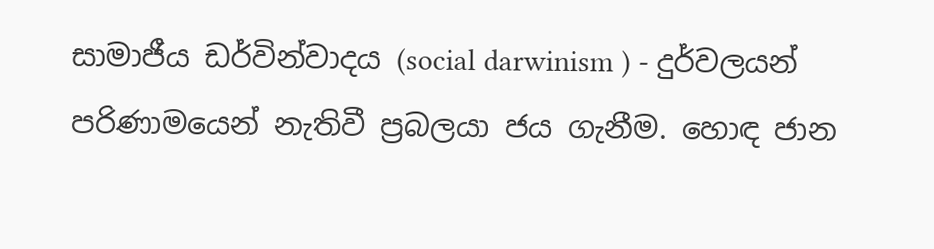සාමාජීය ඩර්වින්වාදය (social darwinism ) - දුර්වලයන් පරිණාමයෙන් නැතිවී ප්‍රබලයා ජය ගැනීම. හොඳ ජාන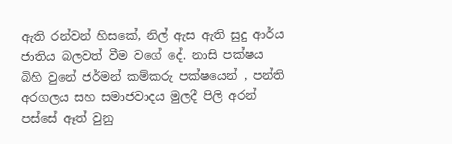ඇති රන්වන් හිසකේ, නිල් ඇස ඇති සුදු ආර්ය ජාතිය බලවත් වීම වගේ දේ. නාසි පක්ෂය බිහි වුනේ ජර්මන් කම්කරු පක්ෂයෙන් , පන්ති අරගලය සහ සමාජවාදය මුලදී පිලි අරන් පස්සේ ඈත් වුනු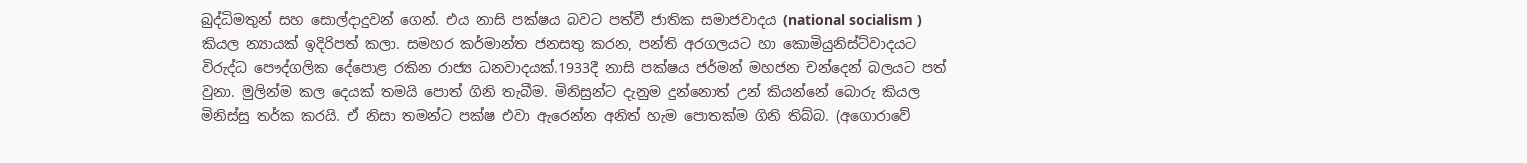බුද්ධිමතුන් සහ සොල්දාදුවන් ගෙන්. එය නාසි පක්ෂය බවට පත්වී ජාතික සමාජවාදය (national socialism ) කියල න්‍යායක් ඉදිරිපත් කලා. සමහර කර්මාන්ත ජනසතු කරන, පන්ති අරගලයට හා කොමියුනිස්ට්වාදයට විරුද්ධ පෞද්ගලික දේපොළ රකින රාජ්‍ය ධනවාදයක්.1933දී නාසි පක්ෂය ජර්මන් මහජන චන්දෙන් බලයට පත් වුනා. මුලින්ම කල දෙයක් තමයි පොත් ගිනි තැබීම. මිනිසුන්ට දැනුම දුන්නොත් උන් කියන්නේ බොරු කියල මිනිස්සු තර්ක කරයි. ඒ නිසා තමන්ට පක්ෂ එවා ඇරෙන්න අනිත් හැම පොතක්ම ගිනි තිබ්බ. (අගොරාවේ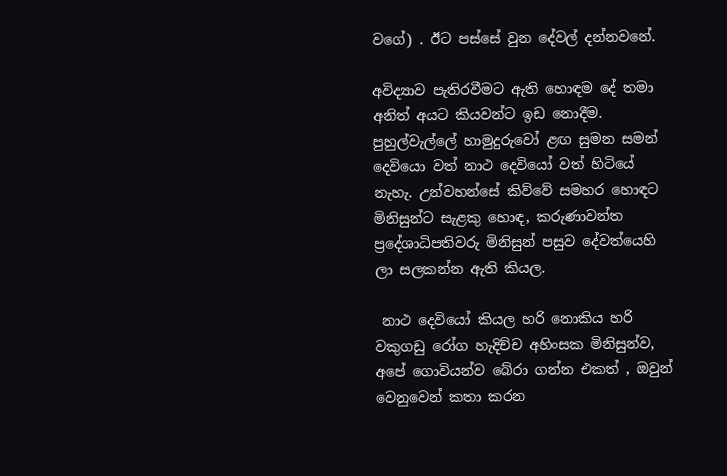වගේ) . ඊට පස්සේ වුන දේවල් දන්නවනේ.

අවිද්‍යාව පැතිරවීමට ඇති හොඳම දේ තමා අනිත් අයට කියවන්ට ඉඩ නොදීම. පුහුල්වැල්ලේ හාමුදුරුවෝ ළඟ සුමන සමන් දෙවියො වත් නාථ දෙවියෝ වත් හිටියේ නැහැ. උන්වහන්සේ කිව්වේ සමහර හොඳට මිනිසුන්ට සැළකු හොඳ, කරුණාවන්ත ප්‍රදේශාධිපතිවරු මිනිසුන් පසුව දේවත්යෙහි ලා සලකන්න ඇති කියල.

 නාථ දෙවියෝ කියල හරි නොකිය හරි වකුගඩු රෝග හැදිච්ච අහිංසක මිනිසුන්ව, අපේ ගොවියන්ව බේරා ගන්න එකත් , ඔවුන් වෙනුවෙන් කතා කරන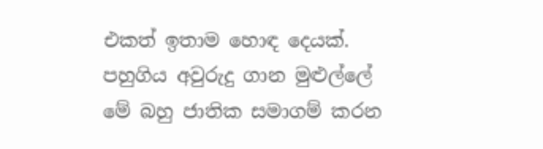එකත් ඉතාම හොඳ දෙයක්. පහුගිය අවුරුදු ගාන මුළුල්ලේ මේ බහු ජාතික සමාගම් කරන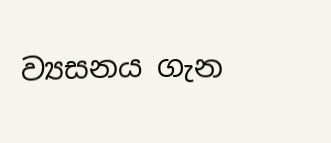ව්‍යසනය ගැන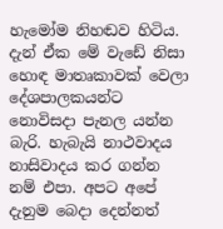හැමෝම නිහඬව හිටිය. දැන් ඒක මේ වැඩේ නිසා හොඳ මාතෘකාවක් වෙලා දේශපාලකයන්ට නොවිසදා පැනල යන්න බැරි. හැබැයි නාථවාදය නාසිවාදය කර ගන්න නම් එපා. අපට අපේ දැනුම බෙදා දෙන්නත්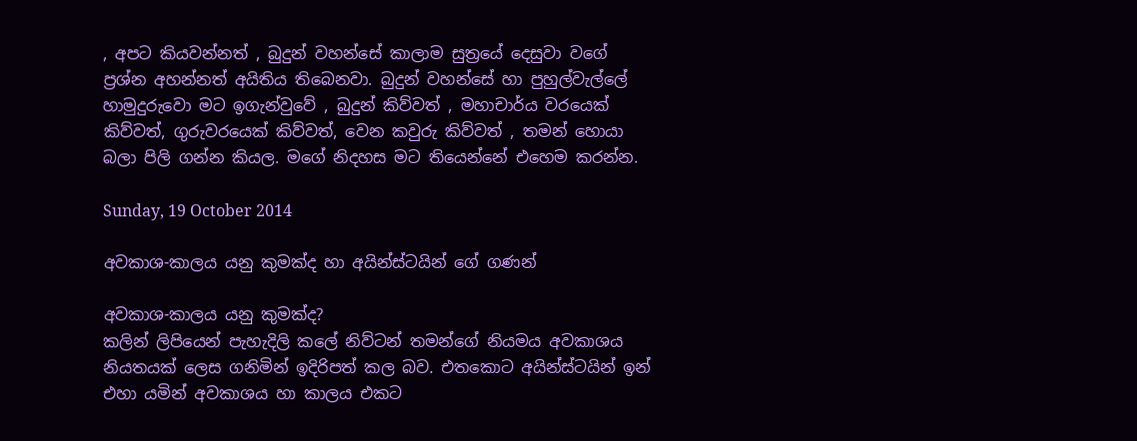, අපට කියවන්නත් , බුදුන් වහන්සේ කාලාම සුත්‍රයේ දෙසුවා වගේ ප්‍රශ්න අහන්නත් අයිතිය තිබෙනවා. බුදුන් වහන්සේ හා පුහුල්වැල්ලේ හාමුදුරුවො මට ඉගැන්වුවේ , බුදුන් කිව්වත් , මහාචාර්ය වරයෙක් කිව්වත්, ගුරුවරයෙක් කිව්වත්, වෙන කවුරු කිව්වත් , තමන් හොයා බලා පිලි ගන්න කියල. මගේ නිදහස මට තියෙන්නේ එහෙම කරන්න.

Sunday, 19 October 2014

අවකාශ-කාලය යනු කුමක්ද හා අයින්ස්ටයින් ගේ ගණන්

අවකාශ-කාලය යනු කුමක්ද?
කලින් ලිපියෙන් පැහැදිලි කලේ නිව්ටන් තමන්ගේ නියමය අවකාශය නියතයක් ලෙස ගනිමින් ඉදිරිපත් කල බව. එතකොට අයින්ස්ටයින් ඉන් එහා යමින් අවකාශය හා කාලය එකට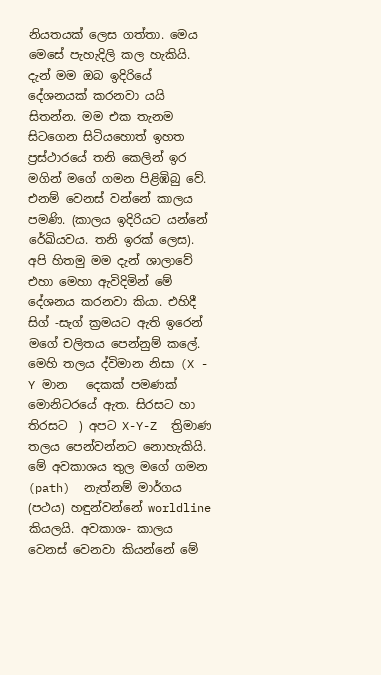නියතයක් ලෙස ගත්තා. මෙය මෙසේ පැහැදිලි කල හැකියි.
දැන් මම ඔබ ඉදිරියේ දේශනයක් කරනවා යයි සිතන්න. මම එක තැනම සිටගෙන සිටියහොත් ඉහත ප්‍රස්ථාරයේ තනි කෙලින් ඉර මගින් මගේ ගමන පිළිඹිබු වේ. එනම් වෙනස් වන්නේ කාලය  පමණි. (කාලය ඉදිරියට යන්නේ රේඛියවය. තනි ඉරක් ලෙස).  අපි හිතමු මම දැන් ශාලාවේ එහා මෙහා ඇවිදිමින් මේ දේශනය කරනවා කියා. එහිදී සිග් -සැග් ක්‍රමයට ඇති ඉරෙන් මගේ චලිතය පෙන්නුම් කලේ. මෙහි තලය ද්විමාන නිසා (X - Y මාන   දෙකක් පමණක් මොනිටරයේ ඇත. සිරසට හා තිරසට  ) අපට X-Y-Z  ත්‍රිමාණ තලය පෙන්වන්නට නොහැකියි. මේ අවකාශය තුල මගේ ගමන (path)  නැත්නම් මාර්ගය (පථය) හඳුන්වන්නේ worldline කියලයි. අවකාශ- කාලය වෙනස් වෙනවා කියන්නේ මේ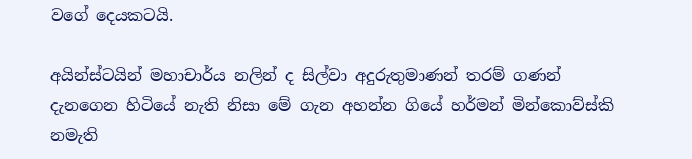වගේ දෙයකටයි.

අයින්ස්ටයින් මහාචාර්ය නලින් ද සිල්වා අදුරුතුමාණන් තරම් ගණන් දැනගෙන හිටියේ නැති නිසා මේ ගැන අහන්න ගියේ හර්මන් මින්කොව්ස්කි නමැති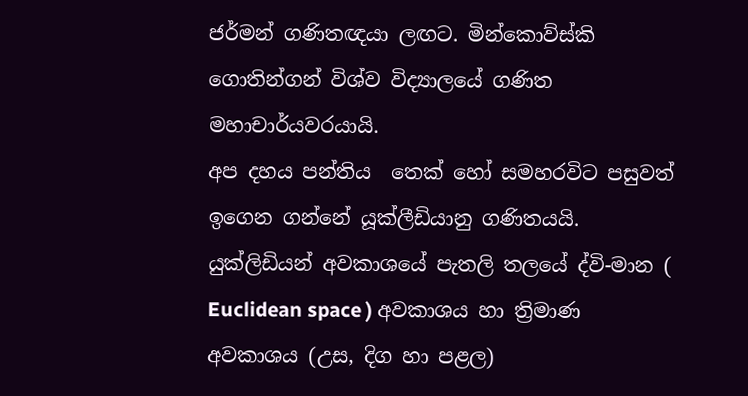ජර්මන් ගණිතඥයා ලඟට. මින්කොව්ස්කි  ගොතින්ගන් විශ්ව විද්‍යාලයේ ගණිත මහාචාර්යවරයායි.
අප දහය පන්තිය  තෙක් හෝ සමහරවිට පසුවත් ඉගෙන ගන්නේ යූක්ලීඩියානු ගණිතයයි. යුක්ලිඩියන් අවකාශයේ පැතලි තලයේ ද්වි-මාන ( Euclidean space ) අවකාශය හා ත්‍රිමාණ අවකාශය (උස, දිග හා පළල)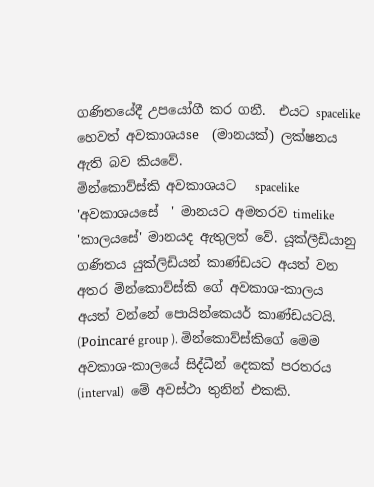ගණිතයේදී උපයෝගී කර ගනී.  එයට spacelike හෙවත් අවකාශයse  (මානයක්) ලක්ෂනය ඇති බව කියවේ.
මින්කොව්ස්කි අවකාශයට   spacelike  'අවකාශයසේ  ' මානයට අමතරව timelike 'කාලයසේ' මානයද ඇතුලත් වේ. යූක්ලීඩියානු ගණිතය යුක්ලිඩියන් කාණ්ඩයට අයත් වන අතර මින්කොව්ස්කි ගේ අවකාශ-කාලය අයත් වන්නේ පොයින්කෙයර් කාණ්ඩයටයි. (Poincaré group ). මින්කොව්ස්කිගේ මෙම අවකාශ-කාලයේ සිද්ධීන් දෙකක් පරතරය (interval)  මේ අවස්ථා තුනින් එකකි.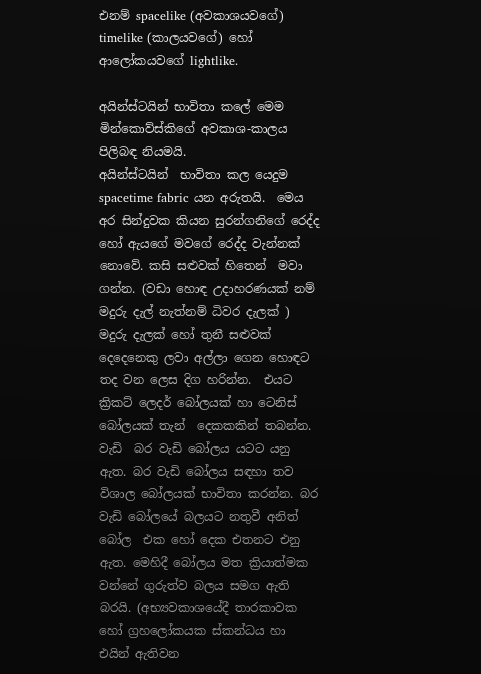එනම් spacelike (අවකාශයවගේ)  timelike (කාලයවගේ) හෝ ආලෝකයවගේ lightlike.

අයින්ස්ටයින් භාවිතා කලේ මෙම මින්කොව්ස්කිගේ අවකාශ-කාලය පිලිබඳ නියමයි.
අයින්ස්ටයින්  භාවිතා කල යෙදුම  spacetime fabric යන අරුතයි.  මෙය අර සින්දුවක කියන සුරන්ගනිගේ රෙද්ද හෝ ඇයගේ මවගේ රෙද්ද වැන්නක් නොවේ. කසි සළුවක් හිතෙන්  මවා ගන්න. (වඩා හොඳ උදාහරණයක් නම් මදුරු දැල් නැත්නම් ධිවර දැලක් ) මදුරු දැලක් හෝ තුනී සළුවක් දෙදෙනෙකු ලවා අල්ලා ගෙන හොඳට තද වන ලෙස දිග හරින්න.  එයට ක්‍රිකට් ලෙදර් බෝලයක් හා ටෙනිස් බෝලයක් තැන්  දෙකකකින් තබන්න. වැඩි  බර වැඩි බෝලය යටට යනු ඇත. බර වැඩි බෝලය සඳහා තව විශාල බෝලයක් භාවිතා කරන්න. බර වැඩි බෝලයේ බලයට නතුවී අනිත් බෝල  එක හෝ දෙක එතනට එනු ඇත. මෙහිදී බෝලය මත ක්‍රියාත්මක වන්නේ ගුරුත්ව බලය සමග ඇති බරයි. (අභ්‍යවකාශයේදී තාරකාවක හෝ ග්‍රහලෝකයක ස්කන්ධය හා එයින් ඇතිවන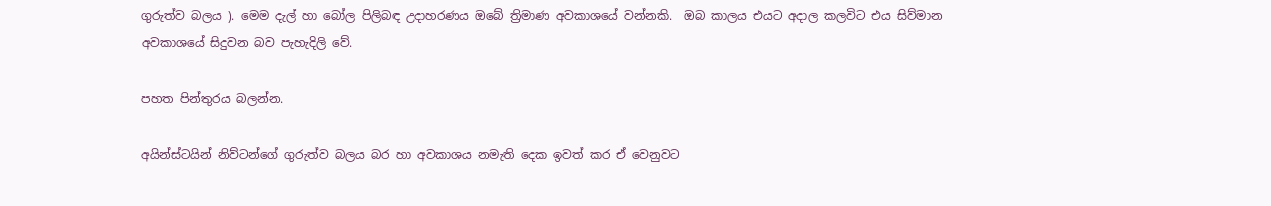ගුරුත්ව බලය ). මෙම දැල් හා බෝල පිලිබඳ උදාහරණය ඔබේ ත්‍රිමාණ අවකාශයේ වන්නකි.  ඔබ කාලය එයට අදාල කලවිට එය සිව්මාන අවකාශයේ සිදුවන බව පැහැදිලි වේ.

පහත පින්තුරය බලන්න.

අයින්ස්ටයින් නිව්ටන්ගේ ගුරුත්ව බලය බර හා අවකාශය නමැති දෙක ඉවත් කර ඒ වෙනුවට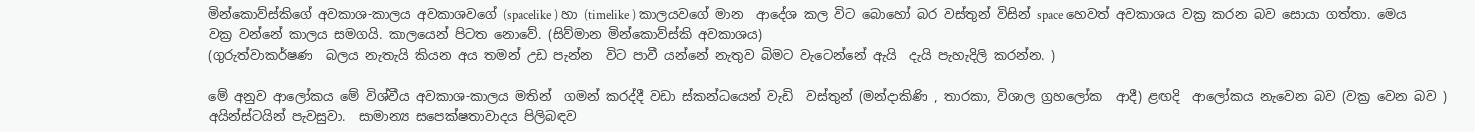මින්කොව්ස්කිගේ අවකාශ-කාලය අවකාශවගේ (spacelike ) හා (timelike ) කාලයවගේ මාන  ආදේශ කල විට බොහෝ බර වස්තුන් විසින් space හෙවත් අවකාශය වක්‍ර කරන බව සොයා ගත්තා. මෙය වක්‍ර වන්නේ කාලය සමගයි. කාලයෙන් පිටත නොවේ. (සිව්මාන මින්කොව්ස්කි අවකාශය)
(ගුරුත්වාකර්ෂණ  බලය නැතැයි කියන අය තමන් උඩ පැන්න  විට පාවී යන්නේ නැතුව බිමට වැටෙන්නේ ඇයි  දැයි පැහැදිලි කරන්න. )

මේ අනුව ආලෝකය මේ විශ්වීය අවකාශ-කාලය මතින්  ගමන් කරද්දී වඩා ස්කන්ධයෙන් වැඩි  වස්තුන් (මන්දාකිණි , තාරකා, විශාල ග්‍රහලෝක  ආදී) ළඟදි  ආලෝකය නැවෙන බව (වක්‍ර වෙන බව ) අයින්ස්ටයින් පැවසුවා.  සාමාන්‍ය සපෙක්ෂතාවාදය පිලිබඳව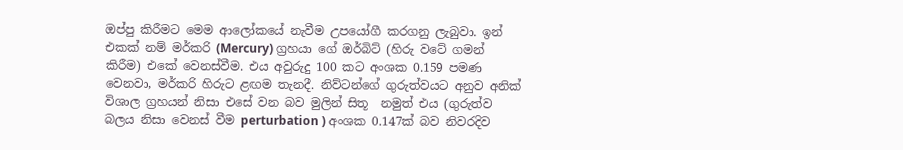ඔප්පු කිරීමට මෙම ආලෝකයේ නැවීම උපයෝගී කරගනු ලැබුවා. ඉන් එකක් නම් මර්කරි (Mercury) ග්‍රහයා ගේ ඔර්බිට් (හිරු වටේ ගමන් කිරීම) එකේ වෙනස්වීම. එය අවුරුදු 100 කට අංශක 0.159 පමණ වෙනවා, මර්කරි හිරුට ළඟම තැනදී. නිව්ටන්ගේ ගුරුත්වයට අනුව අනික් විශාල ග්‍රහයන් නිසා එසේ වන බව මුලින් සිතූ  නමුත් එය (ගුරුත්ව බලය නිසා වෙනස් වීම perturbation ) අංශක 0.147ක් බව නිවරදිව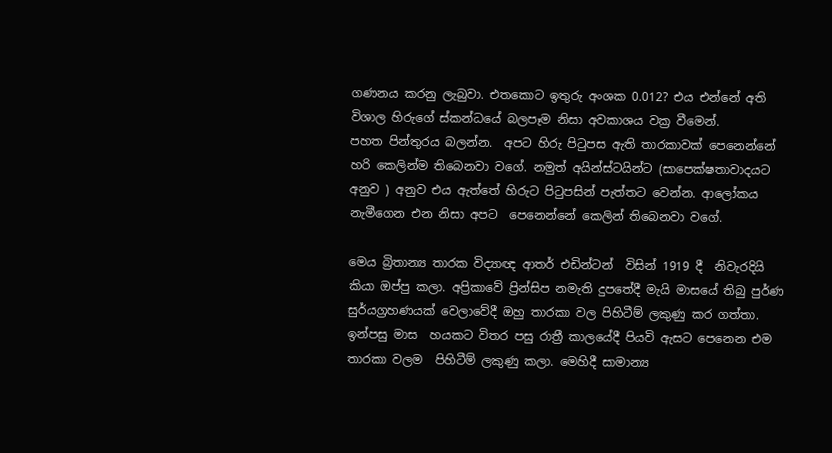ගණනය කරනු ලැබුවා. එතකොට ඉතුරු අංශක 0.012? එය එන්නේ අති විශාල හිරුගේ ස්කන්ධයේ බලපෑම නිසා අවකාශය වක්‍ර වීමෙන්.
පහත පින්තුරය බලන්න.  අපට හිරු පිටුපස ඇති තාරකාවක් පෙනෙන්නේ හරි කෙලින්ම තිබෙනවා වගේ. නමුත් අයින්ස්ටයින්ට (සාපෙක්ෂතාවාදයට අනුව ) අනුව එය ඇත්තේ හිරුට පිටුපසින් පැත්තට වෙන්න. ආලෝකය නැමීගෙන එන නිසා අපට  පෙනෙන්නේ කෙලින් තිබෙනවා වගේ.

මෙය බ්‍රිතාන්‍ය තාරක විද්‍යාඥ ආතර් එඩින්ටන්  විසින් 1919 දී  නිවැරදියි කියා ඔප්පු කලා. අප්‍රිකාවේ ප්‍රින්සිප නමැති දුපතේදී මැයි මාසයේ තිබු පුර්ණ සුර්යග්‍රහණයක් වෙලාවේදී ඔහු තාරකා වල පිහිටීම් ලකුණු කර ගත්තා. ඉන්පසු මාස  හයකට විතර පසු රාත්‍රී කාලයේදී පියවි ඇසට පෙනෙන එම තාරකා වලම  පිහිටීම් ලකුණු කලා. මෙහිදී සාමාන්‍ය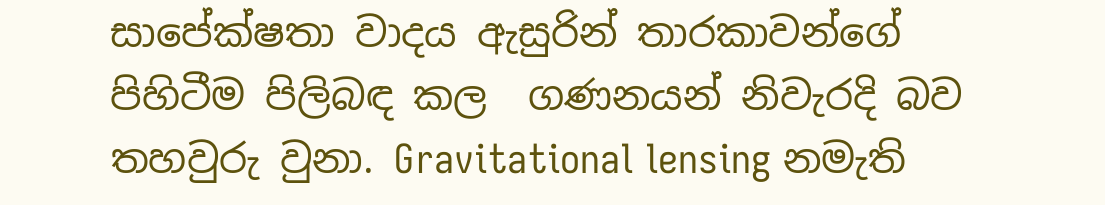සාපේක්ෂතා වාදය ඇසුරින් තාරකාවන්ගේ පිහිටීම පිලිබඳ කල  ගණනයන් නිවැරදි බව තහවුරු වුනා. Gravitational lensing නමැති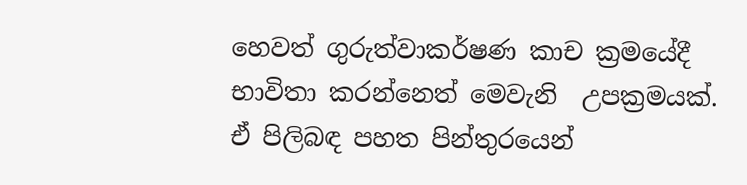හෙවත් ගුරුත්වාකර්ෂණ කාච ක්‍රමයේදී භාවිතා කරන්නෙත් මෙවැනි  උපක්‍රමයක්. ඒ පිලිබඳ පහත පින්තුරයෙන්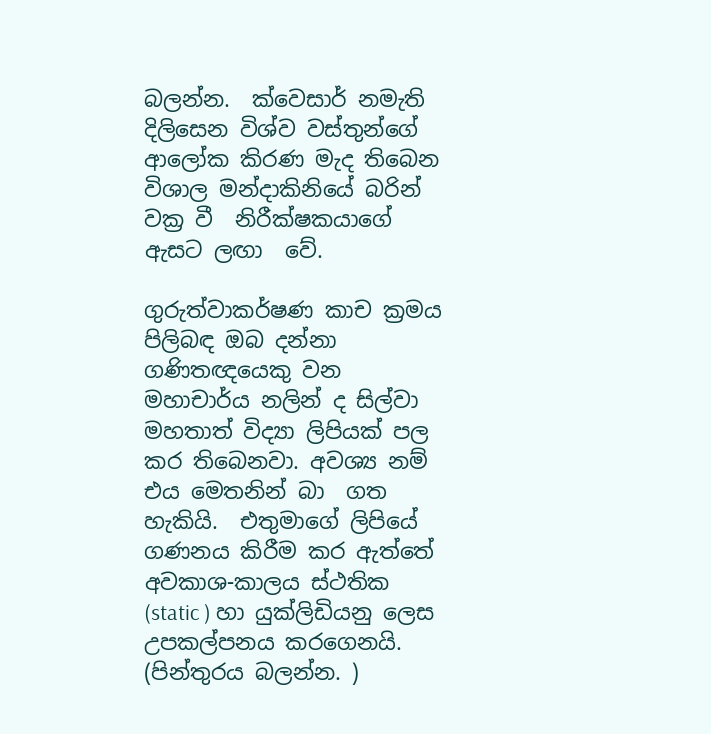බලන්න.  ක්වෙසාර් නමැති දිලිසෙන විශ්ව වස්තුන්ගේ ආලෝක කිරණ මැද තිබෙන විශාල මන්දාකිනියේ බරින් වක්‍ර වී  නිරීක්ෂකයාගේ ඇසට ලඟා  වේ.

ගුරුත්වාකර්ෂණ කාච ක්‍රමය පිලිබඳ ඔබ දන්නා ගණිතඥයෙකු වන මහාචාර්ය නලින් ද සිල්වා මහතාත් විද්‍යා ලිපියක් පල කර තිබෙනවා. අවශ්‍ය නම් එය මෙතනින් බා  ගත හැකියි.  එතුමාගේ ලිපියේ ගණනය කිරීම කර ඇත්තේ අවකාශ-කාලය ස්ථතික (static ) හා යුක්ලිඩියනු ලෙස උපකල්පනය කරගෙනයි. (පින්තුරය බලන්න. )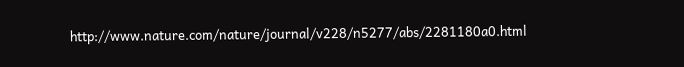http://www.nature.com/nature/journal/v228/n5277/abs/2281180a0.html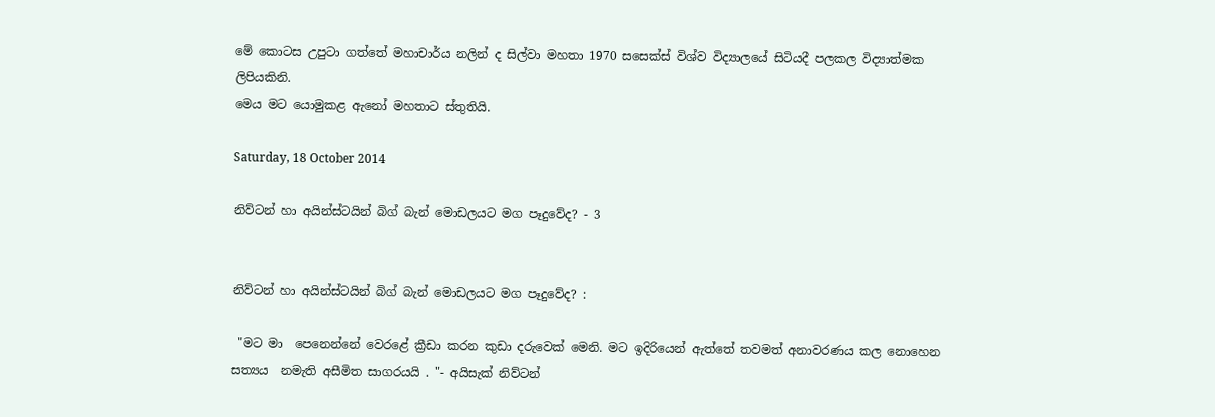මේ කොටස උපුටා ගත්තේ මහාචාර්ය නලින් ද සිල්වා මහතා 1970 සසෙක්ස් විශ්ව විද්‍යාලයේ සිටියදී පලකල විද්‍යාත්මක ලිපියකිනි.
මෙය මට යොමුකළ ඇනෝ මහතාට ස්තුතියි.

Saturday, 18 October 2014

නිව්ටන් හා අයින්ස්ටයින් බිග් බැන් මොඩලයට මග පෑදුවේද? - 3


නිව්ටන් හා අයින්ස්ටයින් බිග් බැන් මොඩලයට මග පෑදුවේද? :

 "මට මා  පෙනෙන්නේ වෙරළේ ක්‍රීඩා කරන කුඩා දරුවෙක් මෙනි. මට ඉදිරියෙන් ඇත්තේ තවමත් අනාවරණය කල නොහෙන සත්‍යය  නමැති අසීමිත සාගරයයි . "- අයිසැක් නිව්ටන්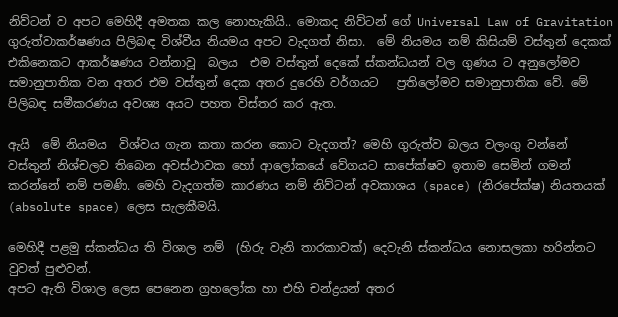නිව්ටන් ව අපට මෙහිදී අමතක කල නොහැකියි.. මොකද නිව්ටන් ගේ Universal Law of Gravitation ගුරුත්වාකර්ෂණය පිලිබඳ විශ්වීය නියමය අපට වැදගත් නිසා.  මේ නියමය නම් කිසියම් වස්තුන් දෙකක්  එකිනෙකට ආකර්ෂණය වන්නාවූ  බලය  එම වස්තුන් දෙකේ ස්කන්ධයන් වල ගුණය ට අනුලෝමව සමානුපාතික වන අතර එම වස්තුන් දෙක අතර දුරෙහි වර්ගයට   ප්‍රතිලෝමව සමානුපාතික වේ. මේ පිලිබඳ සමීකරණය අවශ්‍ය අයට පහත විස්තර කර ඇත.

ඇයි  මේ නියමය  විශ්වය ගැන කතා කරන කොට වැදගත්? මෙහි ගුරුත්ව බලය වලංගු වන්නේ වස්තුන් නිශ්චලව තිබෙන අවස්ථාවක හෝ ආලෝකයේ වේගයට සාපේක්ෂව ඉතාම සෙමින් ගමන් කරන්නේ නම් පමණි. මෙහි වැදගත්ම කාරණය නම් නිව්ටන් අවකාශය (space) (නිරපේක්ෂ) නියතයක් (absolute space) ලෙස සැලකීමයි.

මෙහිදී පළමු ස්කන්ධය ති විශාල නම්  (හිරු වැනි තාරකාවක්) දෙවැනි ස්කන්ධය නොසලකා හරින්නට වුවත් පුළුවන්.
අපට ඇති විශාල ලෙස පෙනෙන ග්‍රහලෝක හා එහි චන්ද්‍රයන් අතර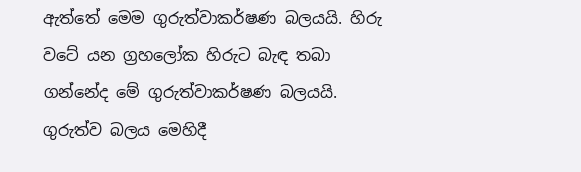ඇත්තේ මෙම ගුරුත්වාකර්ෂණ බලයයි. හිරු වටේ යන ග්‍රහලෝක හිරුට බැඳ තබා ගන්නේද මේ ගුරුත්වාකර්ෂණ බලයයි. ගුරුත්ව බලය මෙහිදී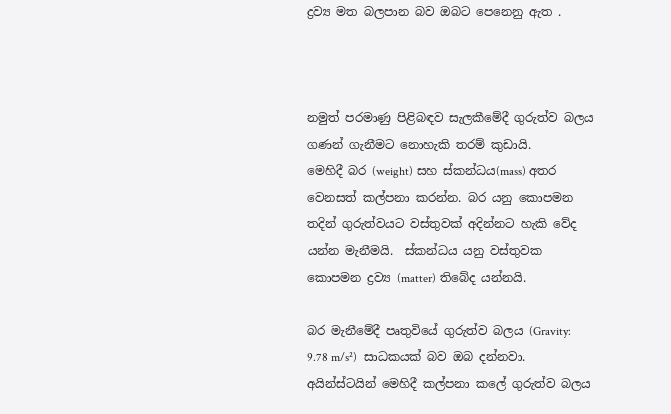ද්‍රව්‍ය මත බලපාන බව ඔබට පෙනෙනු ඇත .



නමුත් පරමාණු පිළිබඳව සැලකීමේදී ගුරුත්ව බලය ගණන් ගැනීමට නොහැකි තරම් කුඩායි.
මෙහිදී බර (weight) සහ ස්කන්ධය(mass) අතර වෙනසත් කල්පනා කරන්න. බර යනු කොපමන තදින් ගුරුත්වයට වස්තුවක් අදින්නට හැකි වේද යන්න මැනීමයි.  ස්කන්ධය යනු වස්තුවක කොපමන ද්‍රව්‍ය (matter) තිබේද යන්නයි.

බර මැනීමේදී පෘතුවියේ ගුරුත්ව බලය (Gravity: 9.78 m/s²)  සාධකයක් බව ඔබ දන්නවා.
අයින්ස්ටයින් මෙහිදී කල්පනා කලේ ගුරුත්ව බලය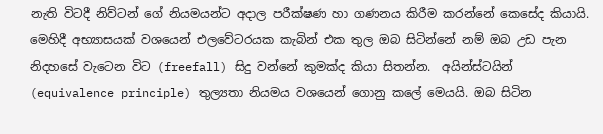නැති විටදී නිව්ටන් ගේ නියමයන්ට අදාල පරීක්ෂණ හා ගණනය කිරීම කරන්නේ කෙසේද කියායි. මෙහිදී අභ්‍යාසයක් වශයෙන් එලවේටරයක කැබින් එක තුල ඔබ සිටින්නේ නම් ඔබ උඩ පැන නිදහසේ වැටෙන විට (freefall) සිදු වන්නේ කුමක්ද කියා සිතන්න.  අයින්ස්ටයින් (equivalence principle) තුල්‍යතා නියමය වශයෙන් ගොනු කලේ මෙයයි. ඔබ සිටින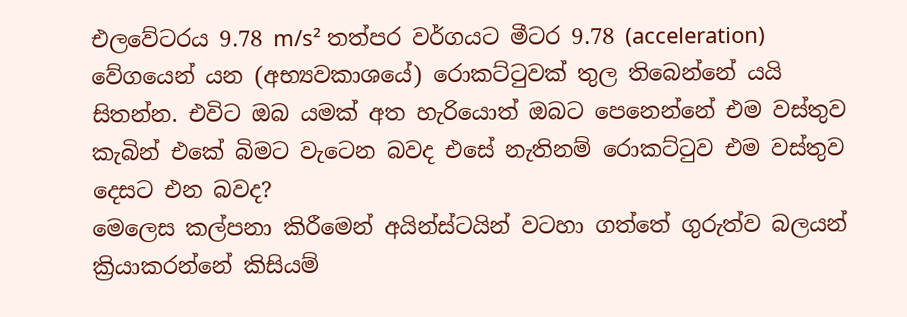එලවේටරය 9.78 m/s² තත්පර වර්ගයට මීටර 9.78 (acceleration) වේගයෙන් යන (අභ්‍යවකාශයේ) රොකට්ටුවක් තුල තිබෙන්නේ යයි සිතන්න. එවිට ඔබ යමක් අත හැරියොත් ඔබට පෙනෙන්නේ එම වස්තුව කැබින් එකේ බිමට වැටෙන බවද එසේ නැතිනම් රොකට්ටුව එම වස්තුව දෙසට එන බවද?
මෙලෙස කල්පනා කිරීමෙන් අයින්ස්ටයින් වටහා ගත්තේ ගුරුත්ව බලයන් ක්‍රියාකරන්නේ කිසියම්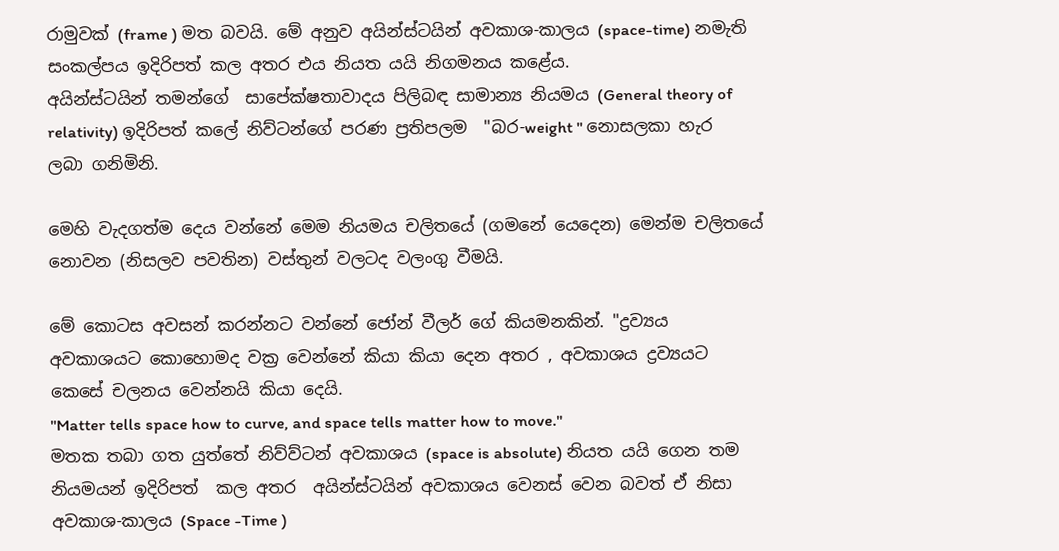රාමුවක් (frame ) මත බවයි. මේ අනුව අයින්ස්ටයින් අවකාශ-කාලය (space-time) නමැති සංකල්පය ඉදිරිපත් කල අතර එය නියත යයි නිගමනය කළේය.
අයින්ස්ටයින් තමන්ගේ  සාපේක්ෂතාවාදය පිලිබඳ සාමාන්‍ය නියමය (General theory of relativity) ඉදිරිපත් කලේ නිව්ටන්ගේ පරණ ප්‍රතිපලම  "බර-weight " නොසලකා හැර ලබා ගනිමිනි.

මෙහි වැදගත්ම දෙය වන්නේ මෙම නියමය චලිතයේ (ගමනේ යෙදෙන) මෙන්ම චලිතයේ නොවන (නිසලව පවතින) වස්තුන් වලටද වලංගු වීමයි.

මේ කොටස අවසන් කරන්නට වන්නේ ජෝන් වීලර් ගේ කියමනකින්. "ද්‍රව්‍යය අවකාශයට කොහොමද වක්‍ර වෙන්නේ කියා කියා දෙන අතර , අවකාශය ද්‍රව්‍යයට කෙසේ චලනය වෙන්නයි කියා දෙයි.
"Matter tells space how to curve, and space tells matter how to move."
මතක තබා ගත යුත්තේ නිව්ව්ටන් අවකාශය (space is absolute) නියත යයි ගෙන තම නියමයන් ඉදිරිපත්  කල අතර  අයින්ස්ටයින් අවකාශය වෙනස් වෙන බවත් ඒ නිසා අවකාශ-කාලය (Space -Time )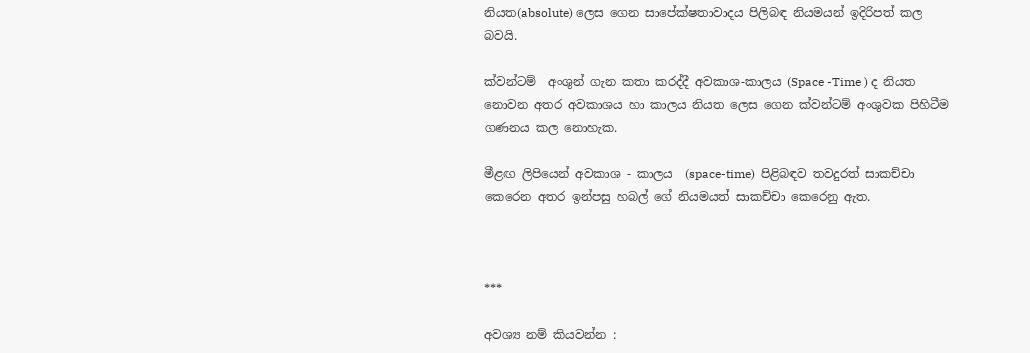නියත(absolute) ලෙස ගෙන සාපේක්ෂතාවාදය පිලිබඳ නියමයන් ඉදිරිපත් කල බවයි.

ක්වන්ටම්  අංශුන් ගැන කතා කරද්දී අවකාශ-කාලය (Space -Time ) ද නියත නොවන අතර අවකාශය හා කාලය නියත ලෙස ගෙන ක්වන්ටම් අංශුවක පිහිටීම ගණනය කල නොහැක.

මීළඟ ලිපියෙන් අවකාශ - කාලය  (space-time)  පිළිබඳව තවදුරත් සාකච්චා කෙරෙන අතර ඉන්පසු හබල් ගේ නියමයත් සාකච්චා කෙරෙනු ඇත.



***

අවශ්‍ය නම් කියවන්න :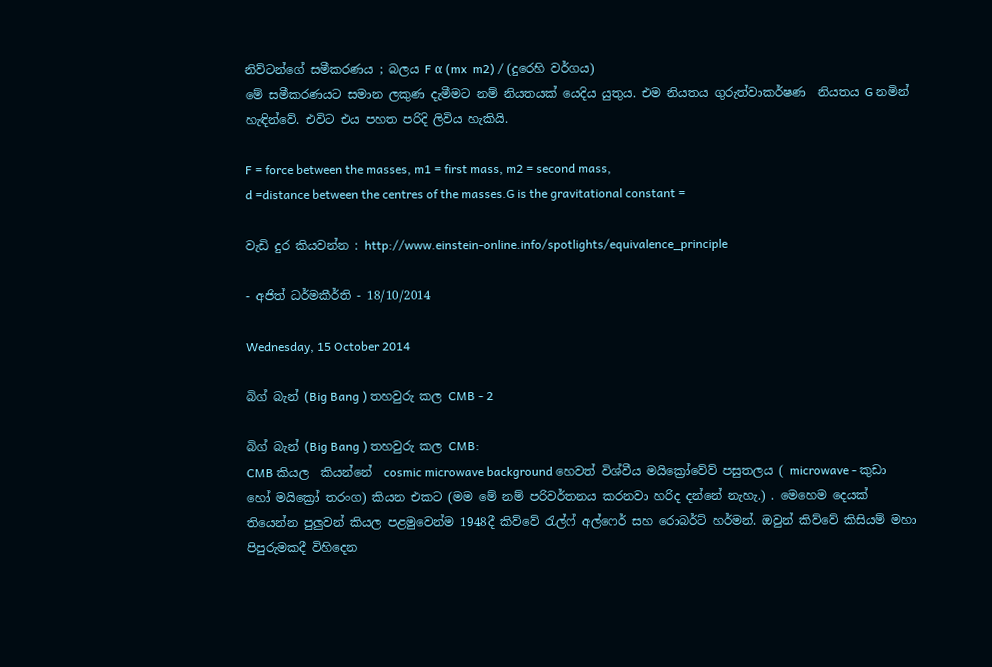නිව්ටන්ගේ සමීකරණය ; බලය F α (mx  m2) / (දුරෙහි වර්ගය)
මේ සමීකරණයට සමාන ලකුණ දැමීමට නම් නියතයක් යෙදිය යුතුය. එම නියතය ගුරුත්වාකර්ෂණ  නියතය G නමින් හැඳින්වේ. එවිට එය පහත පරිදි ලිවිය හැකියි.

F = force between the masses, m1 = first mass, m2 = second mass,
d =distance between the centres of the masses.G is the gravitational constant =

වැඩි දුර කියවන්න : http://www.einstein-online.info/spotlights/equivalence_principle

- අජිත් ධර්මකීර්ති - 18/10/2014

Wednesday, 15 October 2014

බිග් බැන් (Big Bang ) තහවුරු කල CMB - 2

බිග් බැන් (Big Bang ) තහවුරු කල CMB:
CMB කියල  කියන්නේ  cosmic microwave background හෙවත් විශ්වීය මයික්‍රෝවේව් පසුතලය ( microwave - කුඩා හෝ මයික්‍රෝ තරංග) කියන එකට (මම මේ නම් පරිවර්තනය කරනවා හරිද දන්නේ නැහැ.) . මෙහෙම දෙයක් තියෙන්න පුලුවන් කියල පළමුවෙන්ම 1948දී කිව්වේ රැල්ෆ් අල්ෆෙර් සහ රොබර්ට් හර්මන්. ඔවුන් කිව්වේ කිසියම් මහා පිපුරුමකදී විහිදෙන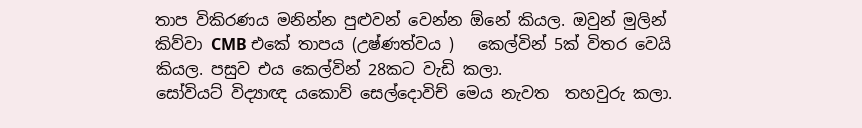තාප විකිරණය මනින්න පුළුවන් වෙන්න ඕනේ කියල. ඔවුන් මුලින් කිව්වා CMB එකේ තාපය (උෂ්ණත්වය )   කෙල්වින් 5ක් විතර වෙයි කියල. පසුව එය කෙල්වින් 28කට වැඩි කලා.
සෝවියට් විද්‍යාඥ යකොව් සෙල්දොවිච් මෙය නැවත  තහවුරු කලා.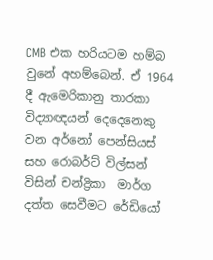CMB එක හරියටම හම්බ වුනේ අහම්බෙන්. ඒ 1964 දී ඇමෙරිකානු තාරකා විද්‍යාඥයන් දෙදෙනෙකු වන අර්නෝ පෙන්සියස් සහ රොබර්ට් විල්සන් විසින් චන්ද්‍රිකා  මාර්ග දත්ත සෙවීමට රේඩියෝ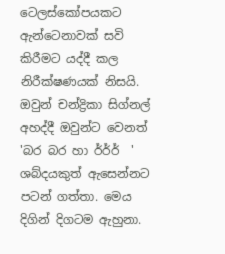ටෙලස්කෝපයකට ඇන්ටෙනාවක් සවි කිරීමට යද්දී කල නිරීක්ෂණයක් නිසයි. ඔවුන් චන්ද්‍රිකා සිග්නල් අහද්දී ඔවුන්ට වෙනත් 'බර බර හා ර්ර්ර්  ' ශබ්දයකුත් ඇසෙන්නට පටන් ගත්තා. මෙය දිගින් දිගටම ඇහුනා.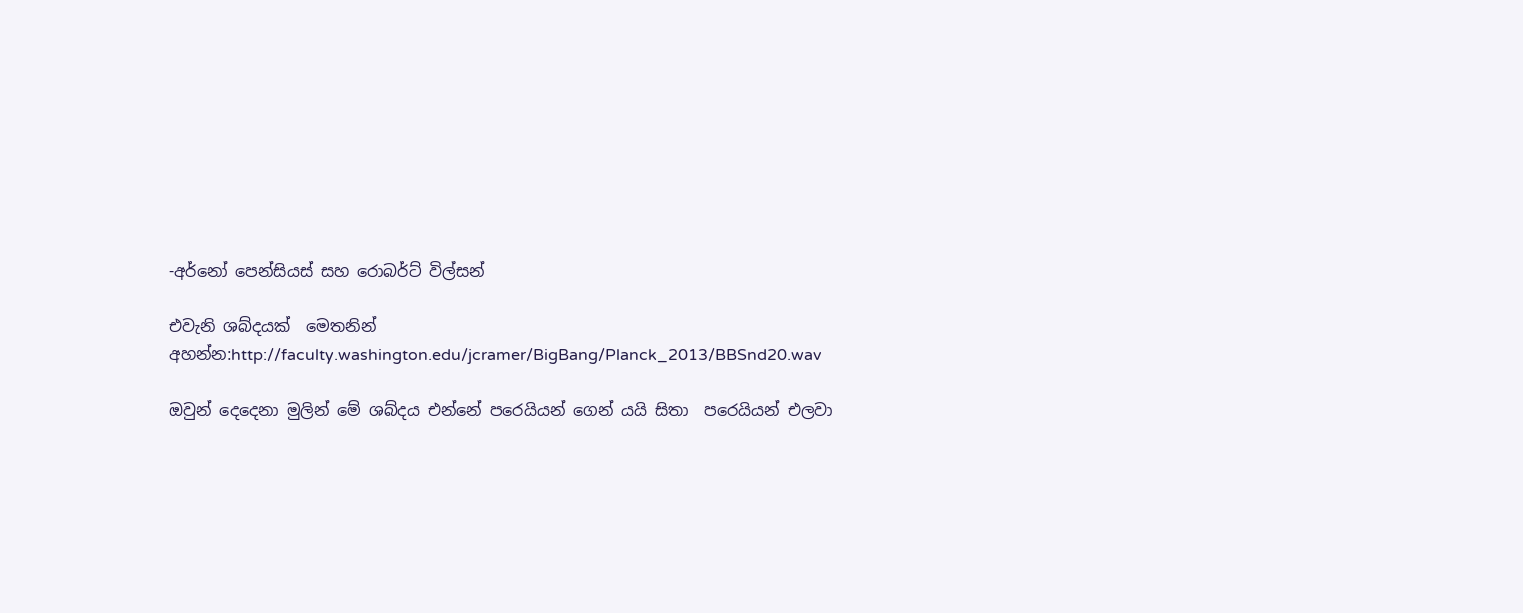-අර්නෝ පෙන්සියස් සහ රොබර්ට් විල්සන්

එවැනි ශබ්දයක්  මෙතනින් අහන්න:http://faculty.washington.edu/jcramer/BigBang/Planck_2013/BBSnd20.wav

ඔවුන් දෙදෙනා මුලින් මේ ශබ්දය එන්නේ පරෙයියන් ගෙන් යයි සිතා  පරෙයියන් එලවා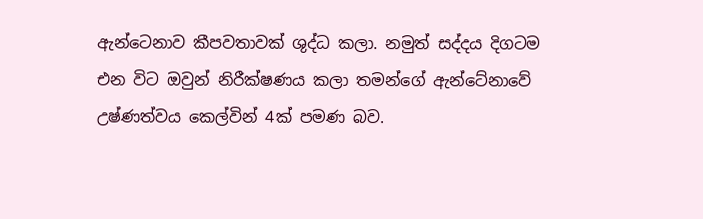ඇන්ටෙනාව කීපවතාවක් ශුද්ධ කලා. නමුත් සද්දය දිගටම එන විට ඔවුන් නිරීක්ෂණය කලා තමන්ගේ ඇන්ටේනාවේ  උෂ්ණත්වය කෙල්වින් 4ක් පමණ බව.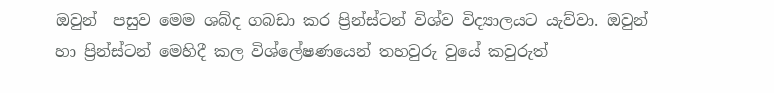ඔවුන්  පසුව මෙම ශබ්ද ගබඩා කර ප්‍රින්ස්ටන් විශ්ව විද්‍යාලයට යැව්වා. ඔවුන් හා ප්‍රින්ස්ටන් මෙහිදී කල විශ්ලේෂණයෙන් තහවුරු වුයේ කවුරුත්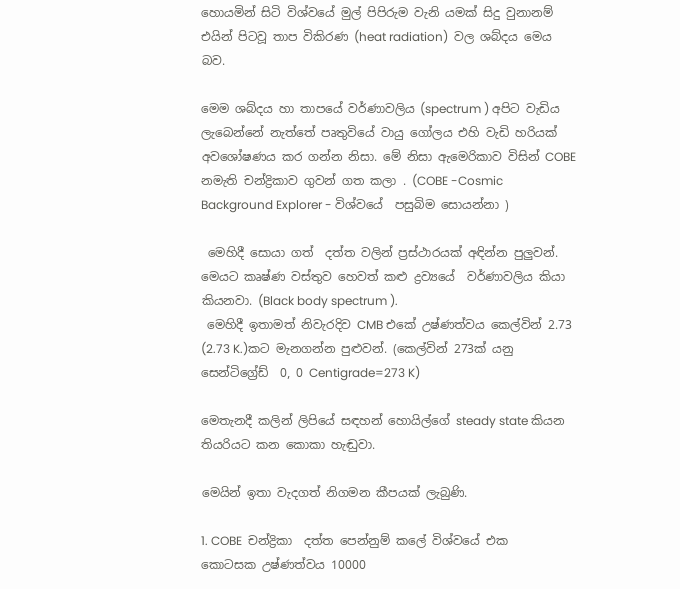හොයමින් සිටි විශ්වයේ මුල් පිපිරුම වැනි යමක් සිදු වුනානම් එයින් පිටවූ තාප විකිරණ (heat radiation)  වල ශබ්දය මෙය බව.

මෙම ශබ්දය හා තාපයේ වර්ණාවලිය (spectrum ) අපිට වැඩිය ලැබෙන්නේ නැත්තේ පෘතුවියේ වායු ගෝලය එහි වැඩි හරියක් අවශෝෂණය කර ගන්න නිසා. මේ නිසා ඇමෙරිකාව විසින් COBE නමැති චන්ද්‍රිකාව ගුවන් ගත කලා . (COBE -Cosmic Background Explorer - විශ්වයේ  පසුබිම සොයන්නා )

 මෙහිදී සොයා ගත්  දත්ත වලින් ප්‍රස්ථාරයක් අඳින්න පුලුවන්. මෙයට කෘෂ්ණ වස්තුව හෙවත් කළු ද්‍රව්‍යයේ  වර්ණාවලිය කියා කියනවා. (Black body spectrum ).
 මෙහිදී ඉතාමත් නිවැරදිව CMB එකේ උෂ්ණත්වය කෙල්වින් 2.73 (2.73 K.)කට මැනගන්න පුළුවන්. (කෙල්වින් 273ක් යනු සෙන්ටිග්‍රේඩ්  0, 0 Centigrade=273 K)

මෙතැනදී කලින් ලිපියේ සඳහන් හොයිල්ගේ steady state කියන තියරියට කන කොකා හැඬුවා.

මෙයින් ඉතා වැදගත් නිගමන කීපයක් ලැබුණි.

1. COBE  චන්ද්‍රිකා  දත්ත පෙන්නුම් කලේ විශ්වයේ එක කොටසක උෂ්ණත්වය 10000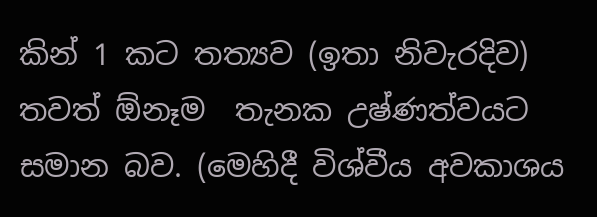කින් 1 කට තත්‍යව (ඉතා නිවැරදිව)  තවත් ඕනෑම  තැනක උෂ්ණත්වයට සමාන බව. (මෙහිදී විශ්වීය අවකාශය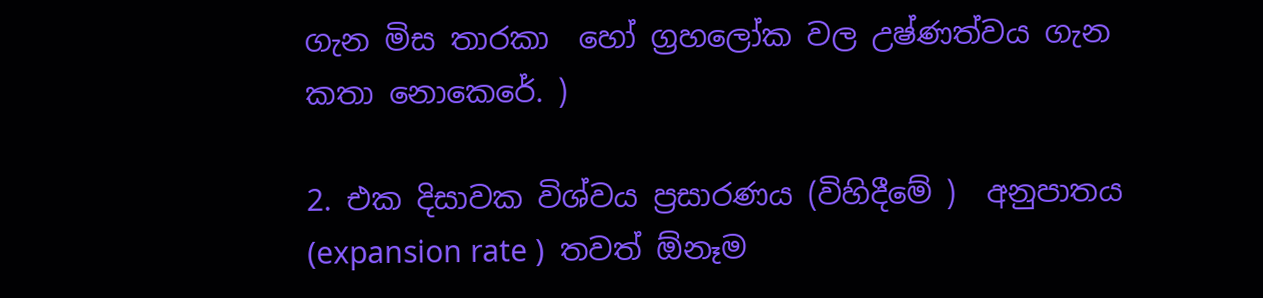ගැන මිස තාරකා  හෝ ග්‍රහලෝක වල උෂ්ණත්වය ගැන කතා නොකෙරේ. )

2. එක දිසාවක විශ්වය ප්‍රසාරණය (විහිදීමේ )  අනුපාතය (expansion rate )  තවත් ඕනෑම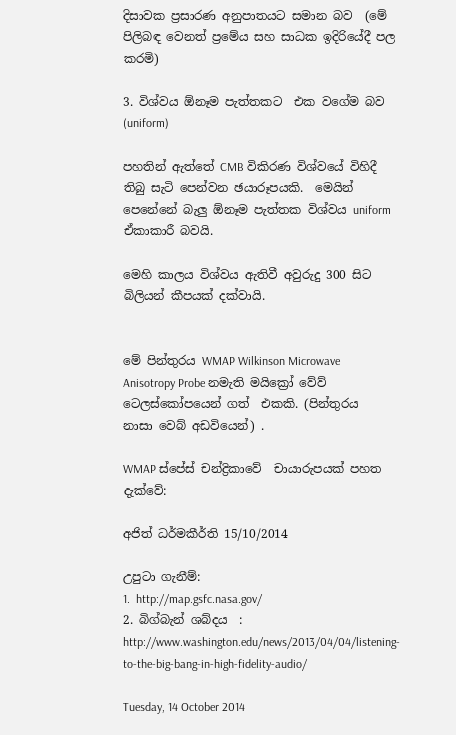දිසාවක ප්‍රසාරණ අනුපාතයට සමාන බව  (මේ පිලිබඳ වෙනත් ප්‍රමේය සහ සාධක ඉදිරියේදී පල කරමි)

3. විශ්වය ඕනෑම පැත්තකට  එක වගේම බව (uniform)

පහතින් ඇත්තේ CMB විකිරණ විශ්වයේ විහිදී තිබු සැටි පෙන්වන ඡයාරූපයකි.  මෙයින් පෙනේනේ බැලු ඕනෑම පැත්තක විශ්වය uniform ඒකාකාරී බවයි.

මෙහි කාලය විශ්වය ඇතිවී අවුරුදු 300 සිට බිලියන් කීපයක් දක්වායි.


මේ පින්තුරය WMAP Wilkinson Microwave Anisotropy Probe නමැති මයික්‍රෝ වේව් ටෙලස්කෝපයෙන් ගත්  එකකි. (පින්තුරය  නාසා වෙබ් අඩවියෙන්) .

WMAP ස්පේස් චන්ද්‍රිකාවේ  චායාරුපයක් පහත දැක්වේ:

අජිත් ධර්මකීර්ති 15/10/2014

උපුටා ගැනීම්:
1.  http://map.gsfc.nasa.gov/
2. බිග්බැන් ශබ්දය  : http://www.washington.edu/news/2013/04/04/listening-to-the-big-bang-in-high-fidelity-audio/

Tuesday, 14 October 2014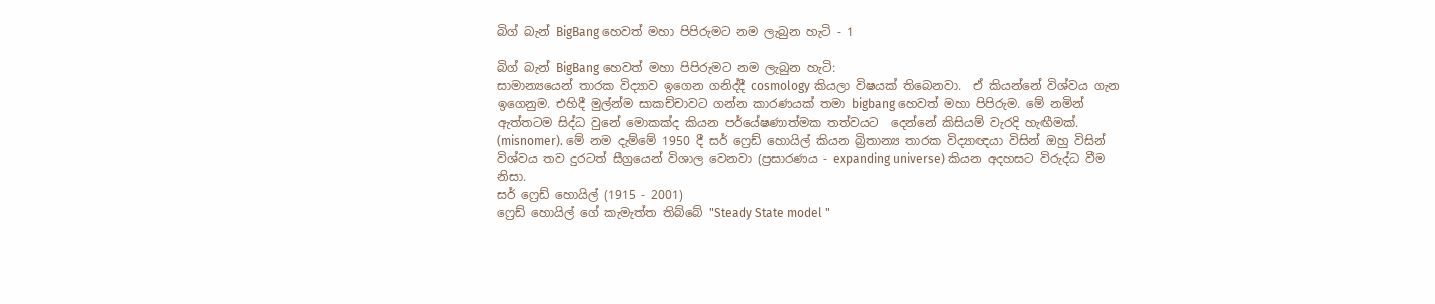බිග් බැන් BigBang හෙවත් මහා පිපිරුමට නම ලැබුන හැටි - 1

බිග් බැන් BigBang හෙවත් මහා පිපිරුමට නම ලැබුන හැටි:
සාමාන්‍යයෙන් තාරක විද්‍යාව ඉගෙන ගනිද්දී cosmology කියලා විෂයක් තිබෙනවා.  ඒ කියන්නේ විශ්වය ගැන ඉගෙනුම. එහිදී මුල්න්ම සාකච්චාවට ගන්න කාරණයක් තමා bigbang හෙවත් මහා පිපිරුම. මේ නමින් ඇත්තටම සිද්ධ වුනේ මොකක්ද කියන පර්යේෂණාත්මක තත්වයට  දෙන්නේ කිසියම් වැරදි හැඟීමක්. (misnomer). මේ නම දැම්මේ 1950 දී සර් ෆ්‍රෙඩ් හොයිල් කියන බ්‍රිතාන්‍ය තාරක විද්‍යාඥයා විසින් ඔහු විසින් විශ්වය තව දුරටත් සීග්‍රයෙන් විශාල වෙනවා (ප්‍රසාරණය - expanding universe) කියන අදහසට විරුද්ධ වීම නිසා.
සර් ෆ්‍රෙඩ් හොයිල් (1915 - 2001)
ෆ්‍රෙඩ් හොයිල් ගේ කැමැත්ත තිබ්බේ "Steady State model "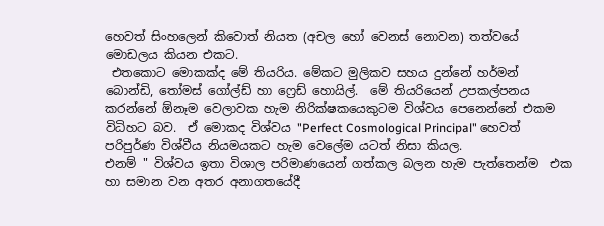හෙවත් සිංහලෙන් කිවොත් නියත (අචල හෝ වෙනස් නොවන) තත්වයේ මොඩලය කියන එකට.
 එතකොට මොකක්ද මේ තියරිය. මේකට මුලිකව සහය දුන්නේ හර්මන් බොන්ඩි, තෝමස් ගෝල්ඩ් හා ෆ්‍රෙඩ් හොයිල්.  මේ තියරියෙන් උපකල්පනය කරන්නේ ඕනෑම වෙලාවක හැම නිරික්ෂකයෙකුටම විශ්වය පෙනෙන්නේ එකම විධිහට බව.  ඒ මොකද විශ්වය "Perfect Cosmological Principal" හෙවත් පරිපුර්ණ විශ්වීය නියමයකට හැම වෙලේම යටත් නිසා කියල.
එනම් " විශ්වය ඉතා විශාල පරිමාණයෙන් ගත්කල බලන හැම පැත්තෙන්ම  එක හා සමාන වන අතර අනාගතයේදී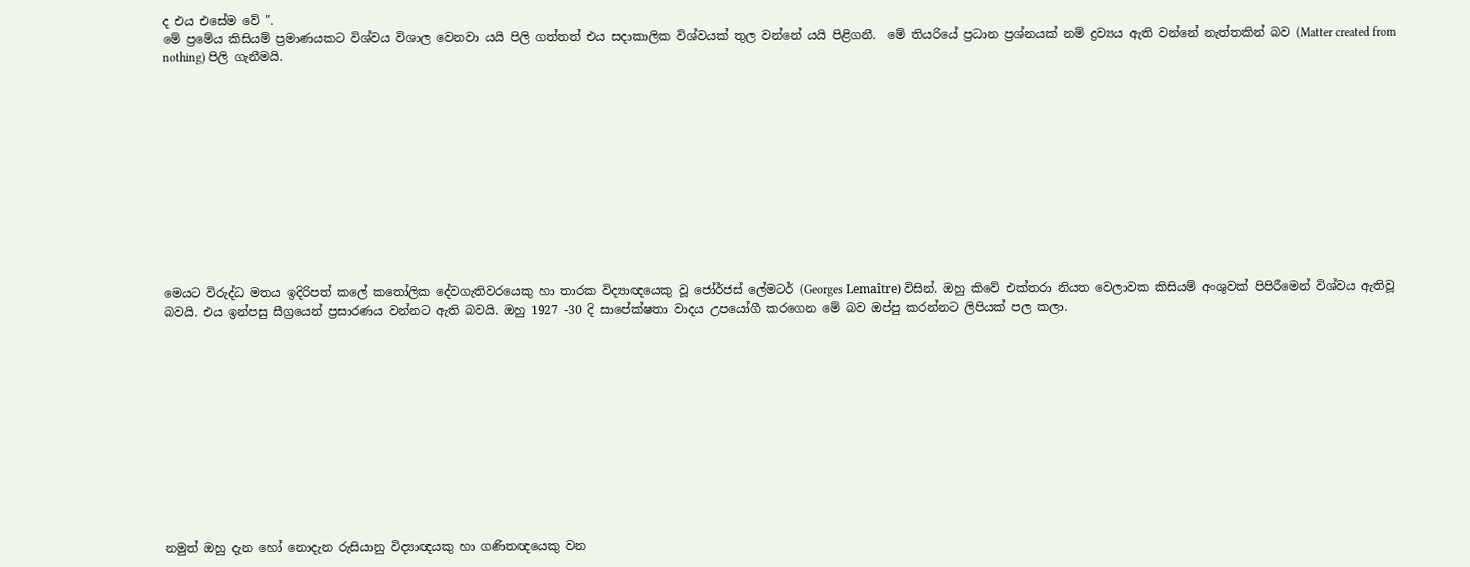ද එය එසේම වේ ".
මේ ප්‍රමේය කිසියම් ප්‍රමාණයකට විශ්වය විශාල වෙනවා යයි පිලි ගත්තත් එය සදාකාලික විශ්වයක් තුල වන්නේ යයි පිළිගනී.  මේ තියරියේ ප්‍රධාන ප්‍රශ්නයක් නම් ද්‍රව්‍යය ඇති වන්නේ නැත්තකින් බව (Matter created from nothing) පිලි ගැනීමයි.












මෙයට විරුද්ධ මතය ඉදිරිපත් කලේ කතෝලික දේවගැතිවරයෙකු හා තාරක විද්‍යාඥයෙකු වූ ජෝර්ජස් ලේමටර් (Georges Lemaître) විසින්. ඔහු කිවේ එක්තරා නියත වෙලාවක කිසියම් අංශුවක් පිපිරීමෙන් විශ්වය ඇතිවූ බවයි. එය ඉන්පසු සීග්‍රයෙන් ප්‍රසාරණය වන්නට ඇති බවයි. ඔහු 1927 -30 දි සාපේක්ෂතා වාදය උපයෝගී කරගෙන මේ බව ඔප්පු කරන්නට ලිපියක් පල කලා.












නමුත් ඔහු දැන හෝ නොදැන රුසියානු විද්‍යාඥයකු හා ගණිතඥයෙකු වන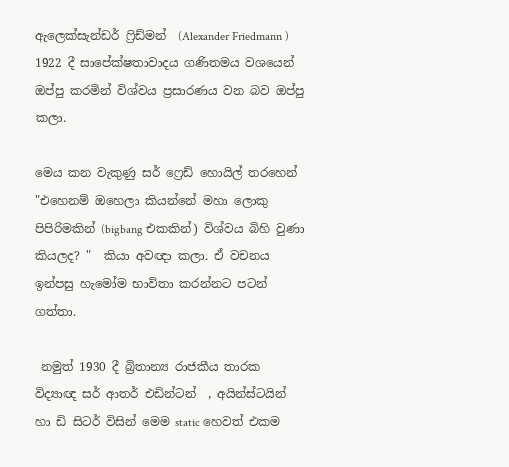ඇලෙක්සැන්ඩර් ෆ්‍රිඩ්මන්  (Alexander Friedmann ) 1922 දී සාපේක්ෂතාවාදය ගණිතමය වශයෙන් ඔප්පු කරමින් විශ්වය ප්‍රසාරණය වන බව ඔප්පු කලා.

මෙය කන වැකුණු සර් ෆ්‍රෙඩ් හොයිල් තරහෙන්  "එහෙනම් ඔහෙලා කියන්නේ මහා ලොකු පිපිරිමකින් (bigbang එකකින්) විශ්වය බිහි වුණා  කියලද? "  කියා අවඥා කලා. ඒ වචනය ඉන්පසු හැමෝම භාවිතා කරන්නට පටන් ගත්තා.

 නමුත් 1930 දී බ්‍රිතාන්‍ය රාජකීය තාරක විද්‍යාඥ සර් ආතර් එඩින්ටන්  , අයින්ස්ටයින් හා ඩි සිටර් විසින් මෙම static හෙවත් එකම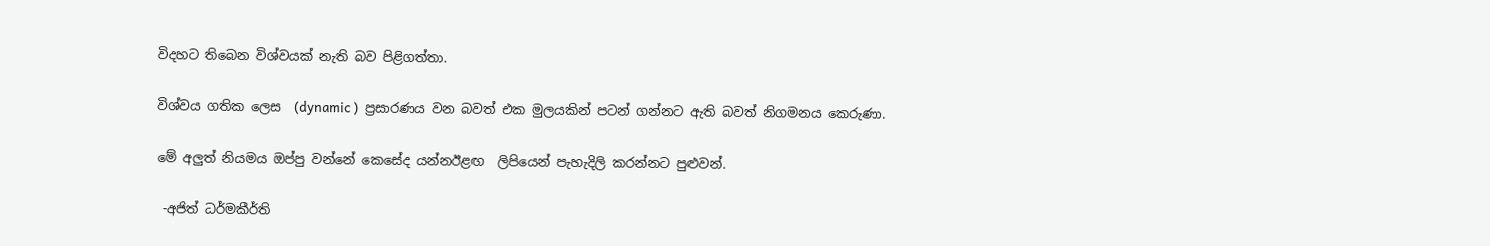විදහට තිබෙන විශ්වයක් නැති බව පිළිගත්තා.

විශ්වය ගතික ලෙස  (dynamic )  ප්‍රසාරණය වන බවත් එක මුලයකින් පටන් ගන්නට ඇති බවත් නිගමනය කෙරුණා.

මේ අලුත් නියමය ඔප්පු වන්නේ කෙසේද යන්නඊළඟ  ලිපියෙන් පැහැදිලි කරන්නට පුළුවන්.

 -අජිත් ධර්මකීර්ති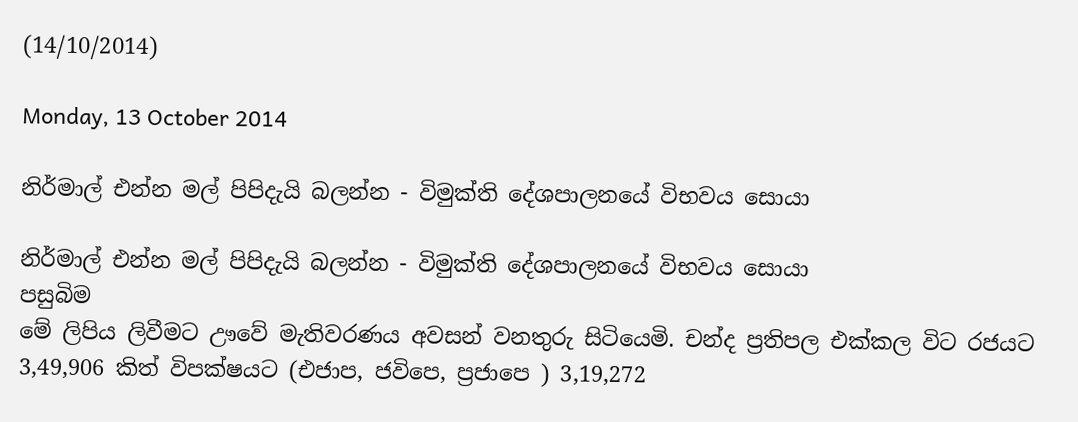(14/10/2014)

Monday, 13 October 2014

නිර්මාල් එන්න මල් පිපිදැයි බලන්න - විමුක්ති දේශපාලනයේ විභවය සොයා

නිර්මාල් එන්න මල් පිපිදැයි බලන්න - විමුක්ති දේශපාලනයේ විභවය සොයා
පසුබිම
මේ ලිපිය ලිවීමට ඌවේ මැතිවරණය අවසන් වනතුරු සිටියෙමි. චන්ද ප්‍රතිපල එක්කල විට රජයට 3,49,906 කිත් විපක්ෂයට (එජාප, ජවිපෙ, ප්‍රජාපෙ ) 3,19,272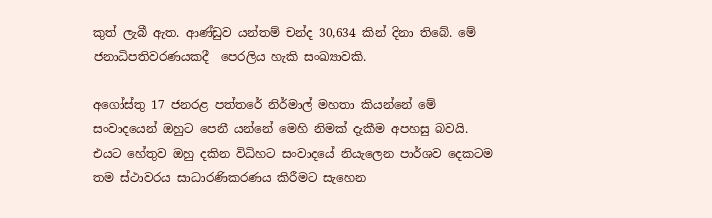කුත් ලැබී ඇත. ආණ්ඩුව යන්තම් චන්ද 30,634 කින් දිනා තිබේ. මේ ජනාධිපතිවරණයකදී  පෙරලිය හැකි සංඛ්‍යාවකි.

අගෝස්තු 17 ජනරළ පත්තරේ නිර්මාල් මහතා කියන්නේ මේ සංවාදයෙන් ඔහුට පෙනී යන්නේ මෙහි නිමක් දැකීම අපහසු බවයි. එයට හේතුව ඔහු දකින විධිහට සංවාදයේ නියැලෙන පාර්ශව දෙකටම තම ස්ථාවරය සාධාරණිකරණය කිරීමට සැහෙන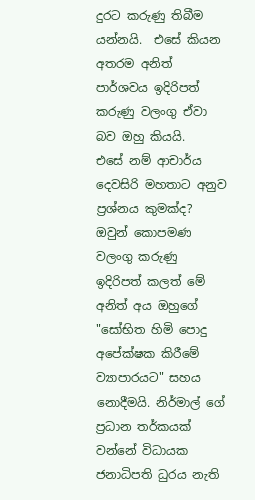දුරට කරුණු තිබීම යන්නයි.  එසේ කියන අතරම අනිත් පාර්ශවය ඉදිරිපත් කරුණු වලංගු ඒවා බව ඔහු කියයි.
එසේ නම් ආචාර්ය දෙවසිරි මහතාට අනුව ප්‍රශ්නය කුමක්ද? ඔවුන් කොපමණ වලංගු කරුණු ඉදිරිපත් කලත් මේ අනිත් අය ඔහුගේ "සෝභිත හිමි පොදු අපේක්ෂක කිරීමේ ව්‍යාපාරයට" සහය නොදීමයි. නිර්මාල් ගේ ප්‍රධාන තර්කයක් වන්නේ විධායක ජනාධිපති ධුරය නැති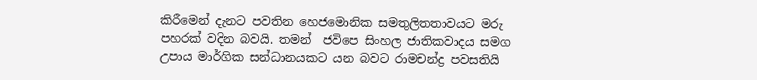කිරීමෙන් දැනට පවතින හෙජමොනික සමතුලිතතාවයට මරු පහරක් වදින බවයි. තමන්  ජවිපෙ සිංහල ජාතිකවාදය සමග උපාය මාර්ගික සන්ධානයකට යන බවට රාමචන්ද්‍ර පවසතියි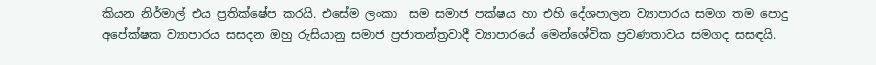කියන නිර්මාල් එය ප්‍රතික්ෂේප කරයි. එසේම ලංකා  සම සමාජ පක්ෂය හා එහි දේශපාලන ව්‍යාපාරය සමග තම පොදු අපේක්ෂක ව්‍යාපාරය සසදන ඔහු රුසියානු සමාජ ප්‍රජාතන්ත්‍රවාදී ව්‍යාපාරයේ මෙන්ශේවික ප්‍රවණතාවය සමගද සසඳයි.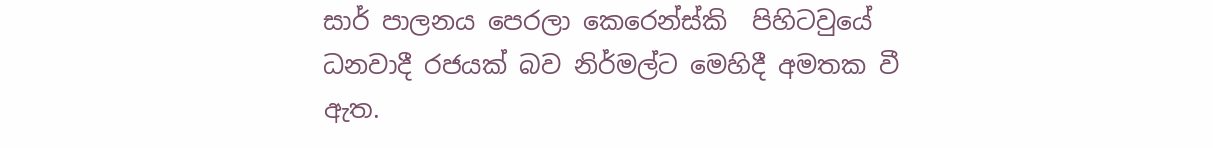සාර් පාලනය පෙරලා කෙරෙන්ස්කි  පිහිටවුයේ ධනවාදී රජයක් බව නිර්මල්ට මෙහිදී අමතක වී ඇත.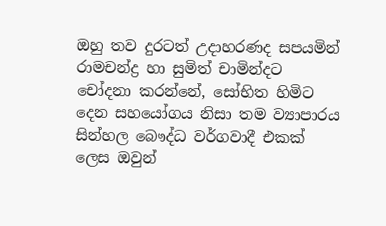ඔහු තව දුරටත් උදාහරණද සපයමින් රාමචන්ද්‍ර හා සුමිත් චාමින්දට චෝදනා කරන්නේ, සෝභිත හිමිට දෙන සහයෝගය නිසා තම ව්‍යාපාරය සින්හල බෞද්ධ වර්ගවාදී එකක් ලෙස ඔවුන්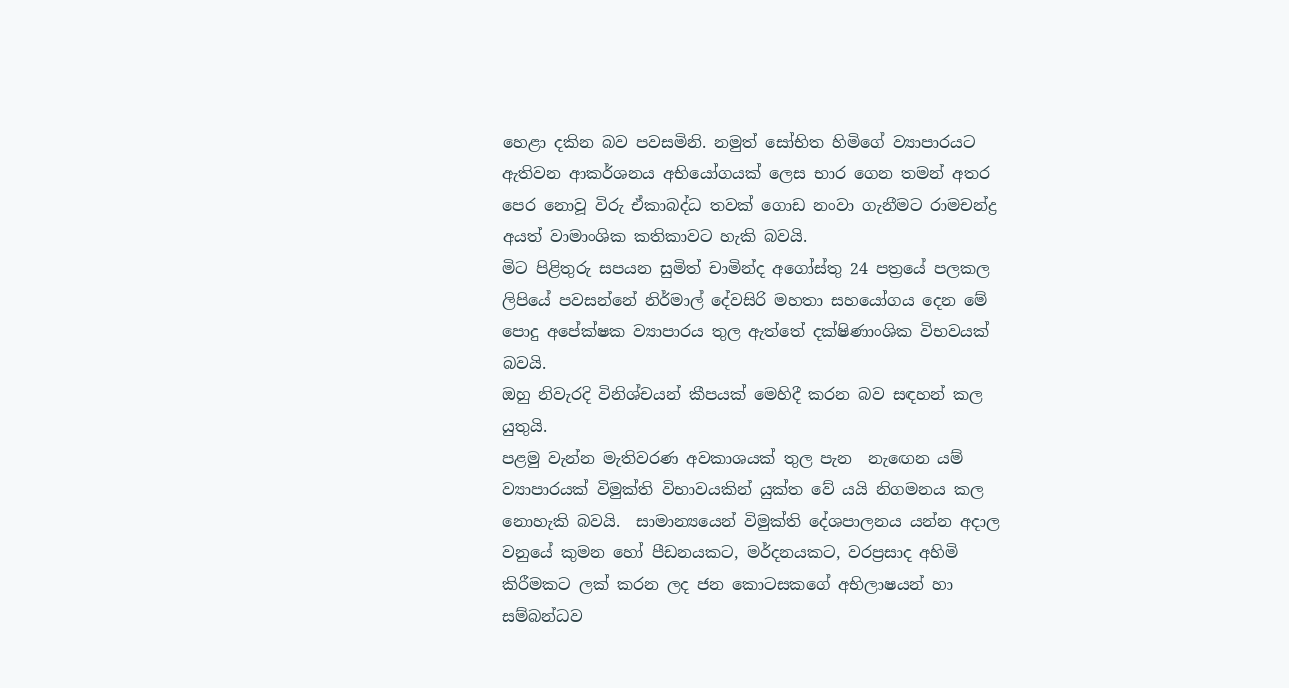හෙළා දකින බව පවසමිනි. නමුත් සෝභිත හිමිගේ ව්‍යාපාරයට ඇතිවන ආකර්ශනය අභියෝගයක් ලෙස භාර ගෙන තමන් අතර පෙර නොවූ විරු ඒකාබද්ධ තවක් ගොඩ නංවා ගැනීමට රාමචන්ද්‍ර අයත් වාමාංශික කතිකාවට හැකි බවයි.
මිට පිළිතුරු සපයන සුමිත් චාමින්ද අගෝස්තු 24 පත්‍රයේ පලකල ලිපියේ පවසන්නේ නිර්මාල් දේවසිරි මහතා සහයෝගය දෙන මේ පොදු අපේක්ෂක ව්‍යාපාරය තුල ඇත්තේ දක්ෂිණාංශික විභවයක් බවයි.
ඔහු නිවැරදි විනිශ්චයන් කීපයක් මෙහිදී කරන බව සඳහන් කල යුතුයි.
පළමු වැන්න මැතිවරණ අවකාශයක් තුල පැන  නැඟෙන යම් ව්‍යාපාරයක් විමුක්ති විභාවයකින් යුක්ත වේ යයි නිගමනය කල නොහැකි බවයි.  සාමාන්‍යයෙන් විමුක්ති දේශපාලනය යන්න අදාල වනුයේ කුමන හෝ පීඩනයකට, මර්දනයකට, වරප්‍රසාද අහිමි කිරීමකට ලක් කරන ලද ජන කොටසකගේ අභිලාෂයන් හා සම්බන්ධව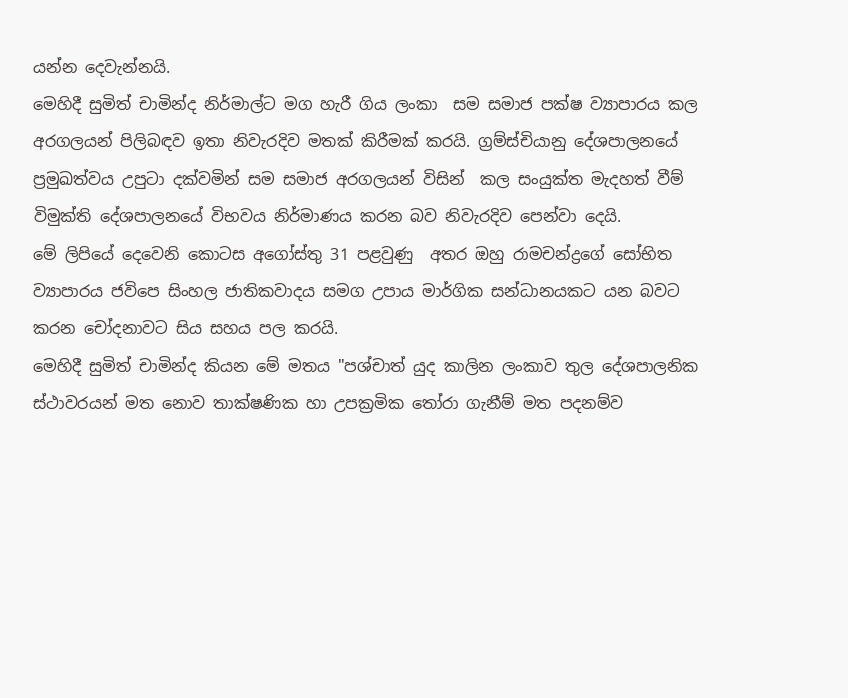යන්න දෙවැන්නයි.
මෙහිදී සුමිත් චාමින්ද නිර්මාල්ට මග හැරී ගිය ලංකා  සම සමාජ පක්ෂ ව්‍යාපාරය කල අරගලයන් පිලිබඳව ඉතා නිවැරදිව මතක් කිරීමක් කරයි. ග්‍රම්ස්චියානු දේශපාලනයේ ප්‍රමුඛත්වය උපුටා දක්වමින් සම සමාජ අරගලයන් විසින්  කල සංයුක්ත මැදහත් වීම් විමුක්ති දේශපාලනයේ විභවය නිර්මාණය කරන බව නිවැරදිව පෙන්වා දෙයි.
මේ ලිපියේ දෙවෙනි කොටස අගෝස්තු 31 පළවුණු  අතර ඔහු රාමචන්ද්‍රගේ සෝභිත ව්‍යාපාරය ජවිපෙ සිංහල ජාතිකවාදය සමග උපාය මාර්ගික සන්ධානයකට යන බවට කරන චෝදනාවට සිය සහය පල කරයි.
මෙහිදී සුමිත් චාමින්ද කියන මේ මතය "පශ්චාත් යුද කාලින ලංකාව තුල දේශපාලනික ස්ථාවරයන් මත නොව තාක්ෂණික හා උපක්‍රමික තෝරා ගැනීම් මත පදනම්ව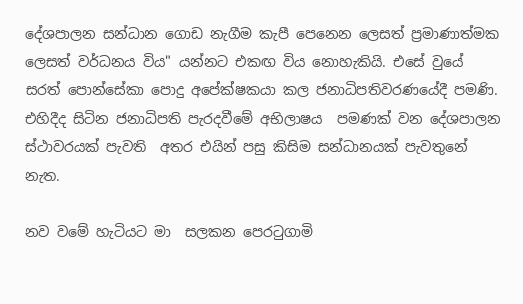දේශපාලන සන්ධාන ගොඩ නැගීම කැපී පෙනෙන ලෙසත් ප්‍රමාණාත්මක  ලෙසත් වර්ධනය විය" යන්නට එකඟ විය නොහැකියි. එසේ වුයේ සරත් පොන්සේකා පොදු අපේක්ෂකයා කල ජනාධිපතිවරණයේදී පමණි. එහිදීද සිටින ජනාධිපති පැරදවීමේ අභිලාෂය  පමණක් වන දේශපාලන ස්ථාවරයක් පැවති  අතර එයින් පසු කිසිම සන්ධානයක් පැවතුනේ නැත.

නව වමේ හැටියට මා  සලකන පෙරටුගාමි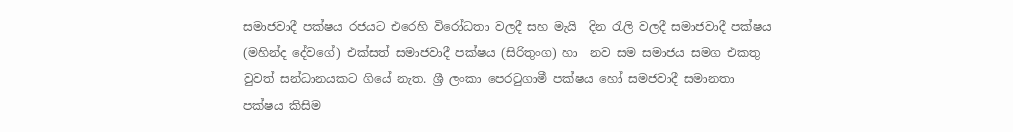සමාජවාදී පක්ෂය රජයට එරෙහි විරෝධතා වලදී සහ මැයි  දින රැලි වලදී සමාජවාදී පක්ෂය (මහින්ද දේවගේ) එක්සත් සමාජවාදී පක්ෂය (සිරිතුංග) හා  නව සම සමාජය සමග එකතු වුවත් සන්ධානයකට ගියේ නැත. ශ්‍රී ලංකා පෙරටුගාමී පක්ෂය හෝ සමජවාදී සමානතා   පක්ෂය කිසිම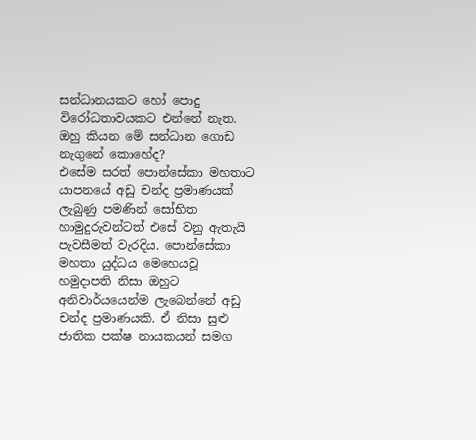සන්ධානයකට හෝ පොදු විරෝධතාවයකට එන්නේ නැත. ඔහු කියන මේ සන්ධාන ගොඩ නැගුනේ කොහේද?
එසේම සරත් පොන්සේකා මහතාට යාපනයේ අඩු චන්ද ප්‍රමාණයක් ලැබුණු පමණින් සෝභිත හාමුදුරුවන්ටත් එසේ වනු ඇතැයි පැවසීමත් වැරදිය. පොන්සේකා මහතා යුද්ධය මෙහෙයවූ හමුදාපති නිසා ඔහුට අනිවාර්යයෙන්ම ලැබෙන්නේ අඩු චන්ද ප්‍රමාණයකි. ඒ නිසා සුළු ජාතික පක්ෂ නායකයන් සමග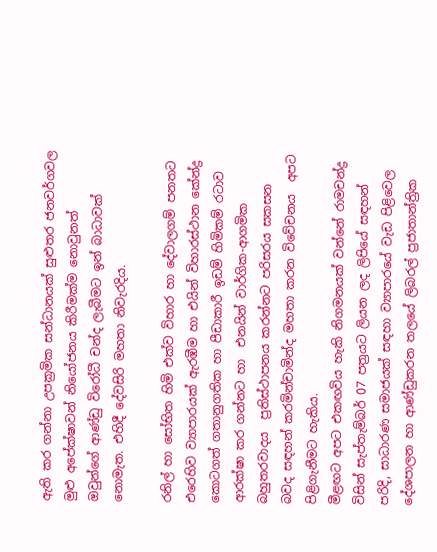ඇති කර ගන්නා උපක්‍රමික සන්ධානයක් සුළුතර ජනවර්ගවල මුළු අපේක්ෂාවන් නියෝජනය කිරීමක්ම නොවුනත්  ඔවුන්ගේ ආණ්ඩු විරෝධී චන්ද ලැබීමට ඉන් බාධාවක් නොමැත. එහිදී දේවසිරි මහතා නිවැරදිය.

රනිල් හා සෝභිත හිමි එක්ව විහාර හා දේවාලගම් පනතට එරෙහිව ව්‍යාපාරයක් ඇරඹීම හා එයින් විහාරස්ථාන කේන්ද්‍ර කොටගත් ගතානුගතික හා පීඩාකාරී ඉඩම් හිමිකම් රටාව ආරක්ෂා කර ගන්නට හා  එනයින් වාර්ගික-ආගමික බහුතරවාදය  ප්‍රතිස්ථාපනය කරන්නට පරිසරය සකසන බවද සඳහන් කරමින්චාමින්ද මහතා කරන විවේචනය  අපට පිළිගැනීමට හැකිය.
මීළඟට අපට එකඟවිය හැකි නිගමනයක් වන්නේ රාමචන්ද්‍ර විසින් සැප්තැම්බර් 07 පත්‍රයට ලියන ලද ලිපියේ සඳහන් පරිදි, සාධාරණ සමාජයක් සඳහා ව්‍යාපාරයේ වැඩ පිළිවෙල දේශපාලන හා ආණ්ඩුකරන තලයේ ලිබරල් ප්‍රජාතාන්ත්‍රික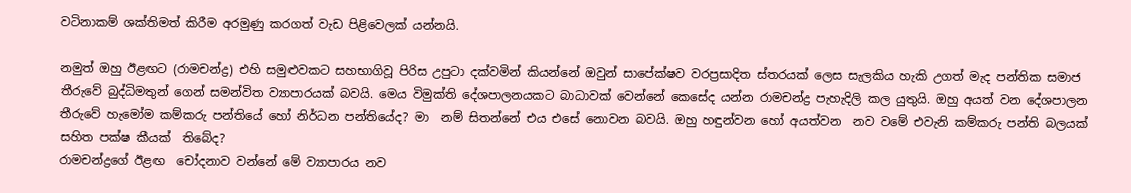වටිනාකම් ශක්තිමත් කිරීම අරමුණු කරගත් වැඩ පිළිවෙලක් යන්නයි.

නමුත් ඔහු ඊළඟට (රාමචන්ද්‍ර) එහි සමුළුවකට සහභාගිවූ පිරිස උපුටා දක්වමින් කියන්නේ ඔවුන් සාපේක්ෂව වරප්‍රසාදිත ස්තරයක් ලෙස සැලකිය හැකි උගත් මැද පන්තික සමාජ තීරුවේ බුද්ධිමතුන් ගෙන් සමන්විත ව්‍යාපාරයක් බවයි. මෙය විමුක්ති දේශපාලනයකට බාධාවක් වෙන්නේ කෙසේද යන්න රාමචන්ද්‍ර පැහැදිලි කල යුතුයි. ඔහු අයත් වන දේශපාලන තීරුවේ හැමෝම කම්කරු පන්තියේ හෝ නිර්ධන පන්තියේද? මා  නම් සිතන්නේ එය එසේ නොවන බවයි. ඔහු හඳුන්වන හෝ අයත්වන  නව වමේ එවැනි කම්කරු පන්ති බලයක් සහිත පක්ෂ කීයක්  තිබේද?
රාමචන්ද්‍රගේ ඊළඟ  චෝදනාව වන්නේ මේ ව්‍යාපාරය නව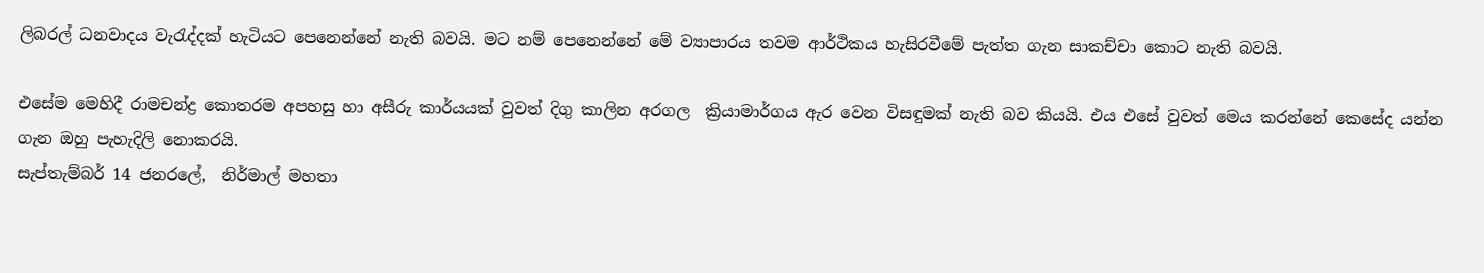ලිබරල් ධනවාදය වැරැද්දක් හැටියට පෙනෙන්නේ නැති බවයි. මට නම් පෙනෙන්නේ මේ ව්‍යාපාරය තවම ආර්ථිකය හැසිරවීමේ පැත්ත ගැන සාකච්චා කොට නැති බවයි.

එසේම මෙහිදී රාමචන්ද්‍ර කොතරම අපහසු හා අසීරු කාර්යයක් වුවත් දිගු කාලින අරගල  ක්‍රියාමාර්ගය ඇර වෙන විසඳුමක් නැති බව කියයි. එය එසේ වුවත් මෙය කරන්නේ කෙසේද යන්න ගැන ඔහු පැහැදිලි නොකරයි.
සැප්තැම්බර් 14 ජනරලේ,  නිර්මාල් මහතා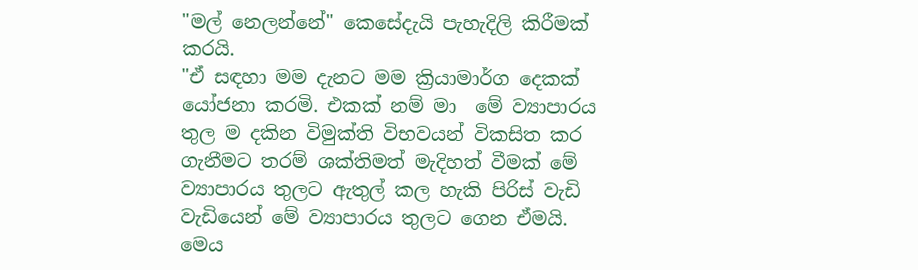"මල් නෙලන්නේ" කෙසේදැයි පැහැදිලි කිරීමක් කරයි.
"ඒ සඳහා මම දැනට මම ක්‍රියාමාර්ග දෙකක් යෝජනා කරමි. එකක් නම් මා  මේ ව්‍යාපාරය තුල ම දකින විමුක්ති විභවයන් විකසිත කර ගැනීමට තරම් ශක්තිමත් මැදිහත් වීමක් මේ ව්‍යාපාරය තුලට ඇතුල් කල හැකි පිරිස් වැඩි වැඩියෙන් මේ ව්‍යාපාරය තුලට ගෙන ඒමයි. මෙය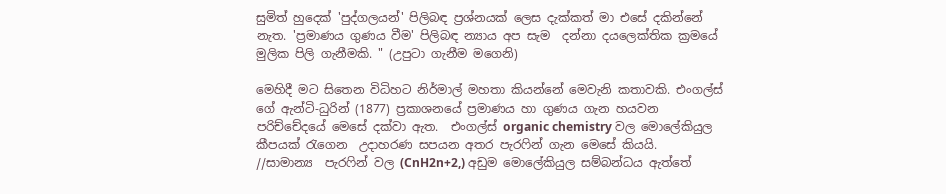සුමිත් හුදෙක් 'පුද්ගලයන්' පිලිබඳ ප්‍රශ්නයක් ලෙස දැක්කත් මා එසේ දකින්නේ නැත. 'ප්‍රමාණය ගුණය වීම' පිලිබඳ න්‍යාය අප සැම  දන්නා දයලෙක්තික ක්‍රමයේ මුලික පිලි ගැනීමකි. " (උපුටා ගැනීම මගෙනි)

මෙහිදී මට සිතෙන විධිහට නිර්මාල් මහතා කියන්නේ මෙවැනි කතාවකි. එංගල්ස් ගේ ඇන්ටි-ධුරින් (1877) ප්‍රකාශනයේ ප්‍රමාණය හා ගුණය ගැන හයවන පරිච්චේදයේ මෙසේ දක්වා ඇත.  එංගල්ස් organic chemistry වල මොලේකියුල කීපයක් රැගෙන  උදාහරණ සපයන අතර පැරෆින් ගැන මෙසේ කියයි.
//සාමාන්‍ය  පැරෆින් වල (CnH2n+2,) අඩුම මොලේකියුල සම්බන්ධය ඇත්තේ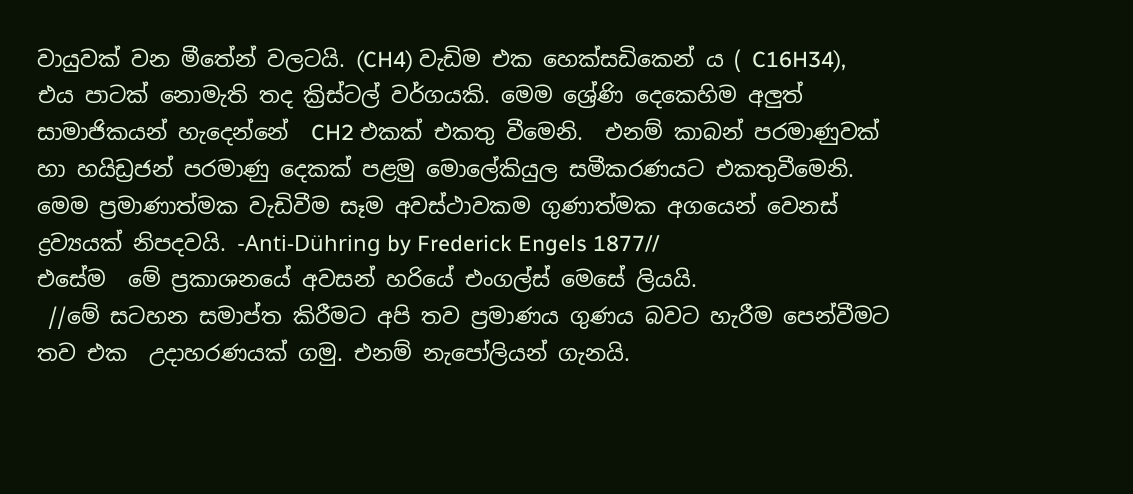වායුවක් වන මීතේන් වලටයි. (CH4) වැඩිම එක හෙක්සඩිකෙන් ය ( C16H34),  එය පාටක් නොමැති තද ක්‍රිස්ටල් වර්ගයකි. මෙම ශ්‍රේණි දෙකෙහිම අලුත් සාමාජිකයන් හැදෙන්නේ  CH2 එකක් එකතු වීමෙනි.  එනම් කාබන් පරමාණුවක් හා හයිඩ්‍රජන් පරමාණු දෙකක් පළමු මොලේකියුල සමීකරණයට එකතුවීමෙනි. මෙම ප්‍රමාණාත්මක වැඩිවීම සෑම අවස්ථාවකම ගුණාත්මක අගයෙන් වෙනස් ද්‍රව්‍යයක් නිපදවයි. -Anti-Dühring by Frederick Engels 1877//
එසේම  මේ ප්‍රකාශනයේ අවසන් හරියේ එංගල්ස් මෙසේ ලියයි.
 //මේ සටහන සමාප්ත කිරීමට අපි තව ප්‍රමාණය ගුණය බවට හැරීම පෙන්වීමට තව එක  උදාහරණයක් ගමු. එනම් නැපෝලියන් ගැනයි.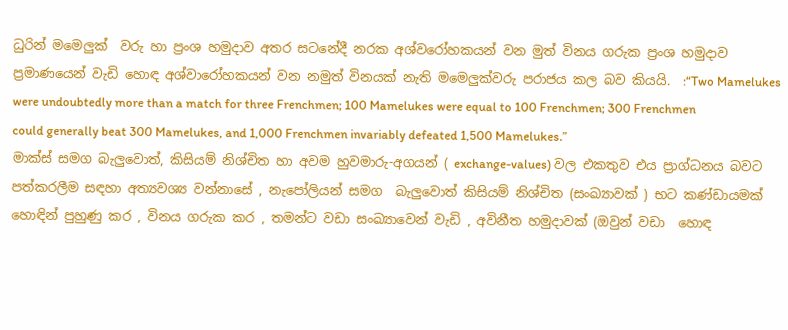ධුරින් මමෙලුක්  වරු හා ප්‍රංශ හමුදාව අතර සටනේදී නරක අශ්වරෝහකයන් වන මුත් විනය ගරුක ප්‍රංශ හමුදාව ප්‍රමාණයෙන් වැඩි හොඳ අශ්වාරෝහකයන් වන නමුත් විනයක් නැති මමෙලුක්වරු පරාජය කල බව කියයි.  :“Two Mamelukes were undoubtedly more than a match for three Frenchmen; 100 Mamelukes were equal to 100 Frenchmen; 300 Frenchmen could generally beat 300 Mamelukes, and 1,000 Frenchmen invariably defeated 1,500 Mamelukes.”
මාක්ස් සමග බැලුවොත්, කිසියම් නිශ්චිත හා අවම හුවමාරු-අගයන් ( exchange-values) වල එකතුව එය ප්‍රාග්ධනය බවට පත්කරලීම සඳහා අත්‍යවශ්‍ය වන්නාසේ , නැපෝලියන් සමග  බැලුවොත් කිසියම් නිශ්චිත (සංඛ්‍යාවක් ) භට කණ්ඩායමක් හොඳින් පුහුණු කර , විනය ගරුක කර , තමන්ට වඩා සංඛ්‍යාවෙන් වැඩි , අවිනීත හමුදාවක් (ඔවුන් වඩා  හොඳ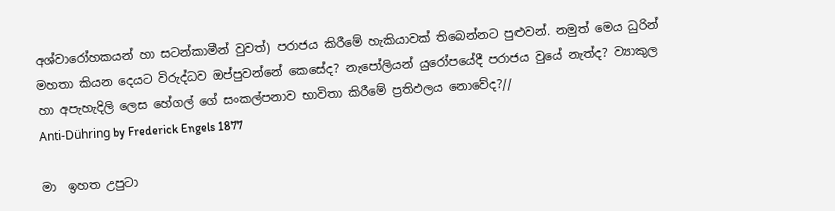අශ්වාරෝහකයන් හා සටන්කාමීන් වුවත්) පරාජය කිරීමේ හැකියාවක් තිබෙන්නට පුළුවන්. නමුත් මෙය ධුරින් මහතා කියන දෙයට විරුද්ධව ඔප්පුවන්නේ කෙසේද? නැපෝලියන් යුරෝපයේදී පරාජය වුයේ නැත්ද? ව්‍යාකුල හා අපැහැදිලි ලෙස හේගල් ගේ සංකල්පනාව භාවිතා කිරීමේ ප්‍රතිඵලය නොවේද?//
Anti-Dühring by Frederick Engels 1877

මා  ඉහත උපුටා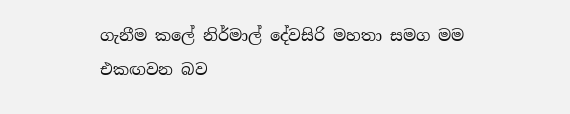ගැනීම කලේ නිර්මාල් දේවසිරි මහතා සමග මම එකඟවන බව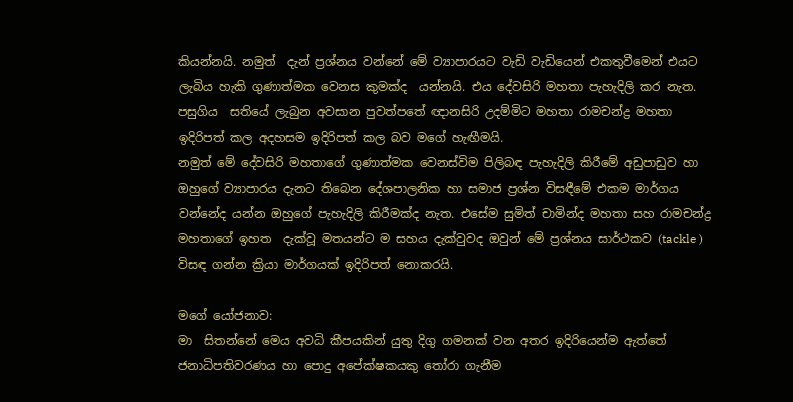කියන්නයි. නමුත්  දැන් ප්‍රශ්නය වන්නේ මේ ව්‍යාපාරයට වැඩි වැඩියෙන් එකතුවීමෙන් එයට ලැබිය හැකි ගුණාත්මක වෙනස කුමක්ද  යන්නයි. එය දේවසිරි මහතා පැහැදිලි කර නැත.
පසුගිය  සතියේ ලැබුන අවසාන පුවත්පතේ ඥානසිරි උදම්මිට මහතා රාමචන්ද්‍ර මහතා ඉදිරිපත් කල අදහසම ඉදිරිපත් කල බව මගේ හැඟීමයි.
නමුත් මේ දේවසිරි මහතාගේ ගුණාත්මක වෙනස්විම පිලිබඳ පැහැදිලි කිරීමේ අඩුපාඩුව හා ඔහුගේ ව්‍යාපාරය දැනට තිබෙන දේශපාලනික හා සමාජ ප්‍රශ්න විසඳීමේ එකම මාර්ගය වන්නේද යන්න ඔහුගේ පැහැදිලි කිරීමක්ද නැත. එසේම සුමිත් චාමින්ද මහතා සහ රාමචන්ද්‍ර මහතාගේ ඉහත  දැක්වූ මතයන්ට ම සහය දැක්වුවද ඔවුන් මේ ප්‍රශ්නය සාර්ථකව (tackle ) විසඳ ගන්න ක්‍රියා මාර්ගයක් ඉදිරිපත් නොකරයි.

මගේ යෝජනාව:
මා  සිතන්නේ මෙය අවධි කීපයකින් යුතු දිගු ගමනක් වන අතර ඉදිරියෙන්ම ඇත්තේ ජනාධිපතිවරණය හා පොදු අපේක්ෂකයකු තෝරා ගැනීම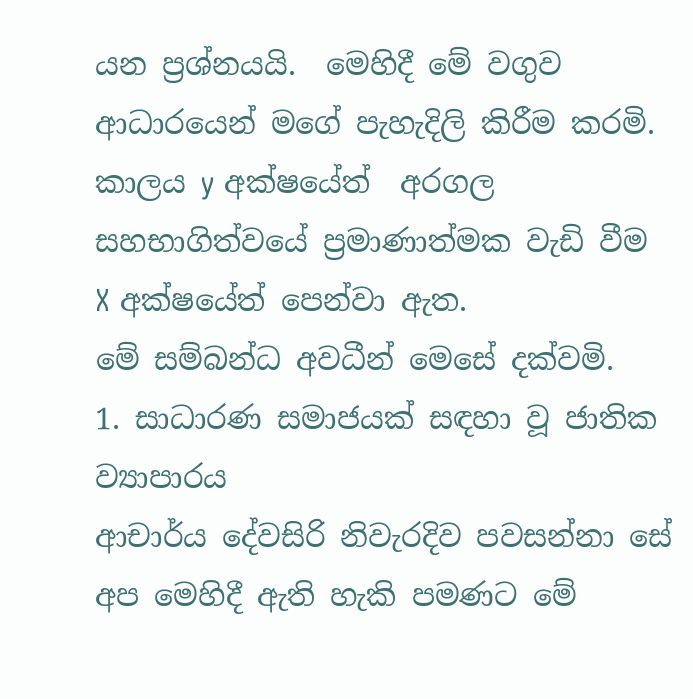යන ප්‍රශ්නයයි.  මෙහිදී මේ වගුව ආධාරයෙන් මගේ පැහැදිලි කිරීම කරමි. කාලය y අක්ෂයේත්  අරගල සහභාගිත්වයේ ප්‍රමාණාත්මක වැඩි වීම X අක්ෂයේත් පෙන්වා ඇත.
මේ සම්බන්ධ අවධීන් මෙසේ දක්වමි.
1. සාධාරණ සමාජයක් සඳහා වූ ජාතික ව්‍යාපාරය
ආචාර්ය දේවසිරි නිවැරදිව පවසන්නා සේ අප මෙහිදී ඇති හැකි පමණට මේ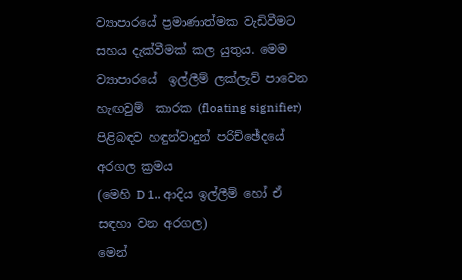ව්‍යාපාරයේ ප්‍රමාණාත්මක වැඩිවීමට සහය දැක්වීමක් කල යුතුය. මෙම ව්‍යාපාරයේ  ඉල්ලීම් ලක්ලැව් පාවෙන හැඟවුම්  කාරක (floating signifier) පිළිබඳව හඳුන්වාදුන් පරිච්ඡේදයේ අරගල ක්‍රමය
(මෙහි D 1.. ආදිය ඉල්ලීම් හෝ ඒ සඳහා වන අරගල)
මෙන්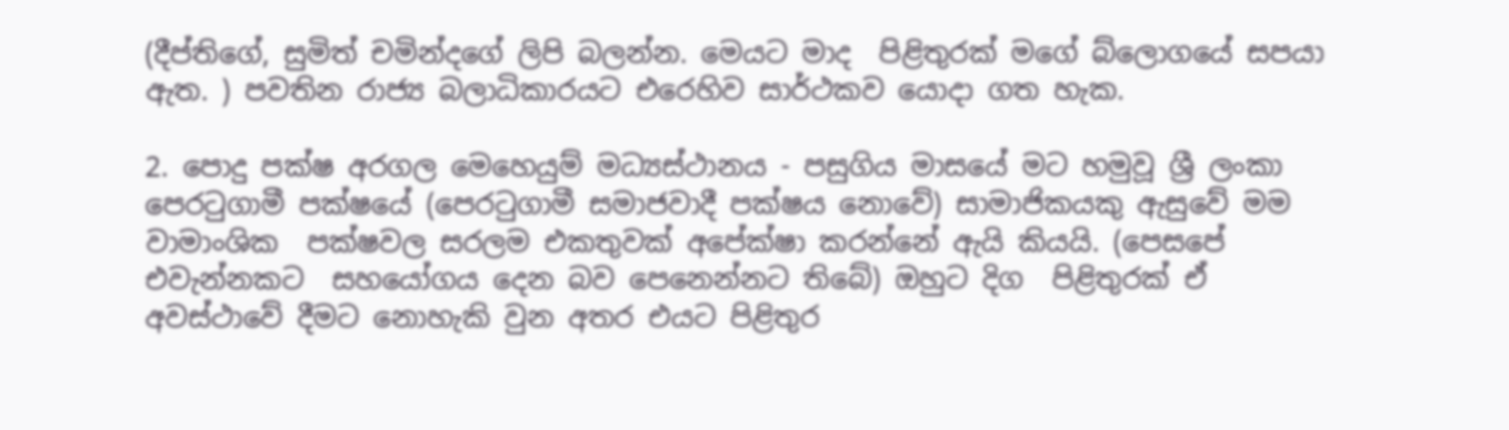(දීප්තිගේ, සුමිත් චමින්දගේ ලිපි බලන්න. මෙයට මාද  පිළිතුරක් මගේ බ්ලොගයේ සපයා ඇත. ) පවතින රාජ්‍ය බලාධිකාරයට එරෙහිව සාර්ථකව යොදා ගත හැක.

2. පොදු පක්ෂ අරගල මෙහෙයුම් මධ්‍යස්ථානය - පසුගිය මාසයේ මට හමුවූ ශ්‍රී ලංකා පෙරටුගාමී පක්ෂයේ (පෙරටුගාමී සමාජවාදී පක්ෂය නොවේ) සාමාජිකයකු ඇසුවේ මම වාමාංශික  පක්ෂවල සරලම එකතුවක් අපේක්ෂා කරන්නේ ඇයි කියයි. (පෙසපේ එවැන්නකට  සහයෝගය දෙන බව පෙනෙන්නට තිබේ) ඔහුට දිග  පිළිතුරක් ඒ අවස්ථාවේ දීමට නොහැකි වුන අතර එයට පිළිතුර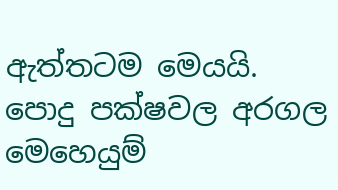ඇත්තටම මෙයයි. පොදු පක්ෂවල අරගල මෙහෙයුම්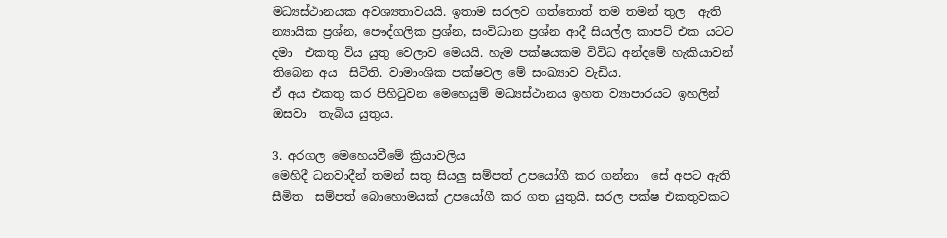මධ්‍යස්ථානයක අවශ්‍යතාවයයි. ඉතාම සරලව ගත්තොත් තම තමන් තුල  ඇති න්‍යායික ප්‍රශ්න, පෞද්ගලික ප්‍රශ්න, සංවිධාන ප්‍රශ්න ආදී සියල්ල කාපට් එක යටට දමා  එකතු විය යුතු වෙලාව මෙයයි. හැම පක්ෂයකම විවිධ අන්දමේ හැකියාවන් තිබෙන අය  සිටිති. වාමාංශික පක්ෂවල මේ සංඛ්‍යාව වැඩිය.
ඒ අය එකතු කර පිහිටුවන මෙහෙයුම් මධ්‍යස්ථානය ඉහත ව්‍යාපාරයට ඉහලින් ඔසවා  තැබිය යුතුය.

3. අරගල මෙහෙයවීමේ ක්‍රියාවලිය
මෙහිදී ධනවාදීන් තමන් සතු සියලු සම්පත් උපයෝගී කර ගන්නා  සේ අපට ඇති සීමිත  සම්පත් බොහොමයක් උපයෝගී කර ගත යුතුයි. සරල පක්ෂ එකතුවකට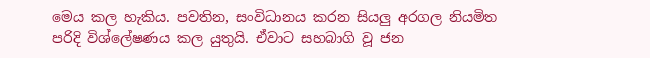මෙය කල හැකිය. පවතින, සංවිධානය කරන සියලු අරගල නියමිත පරිදි විශ්ලේෂණය කල යුතුයි. ඒවාට සහබාගි වූ ජන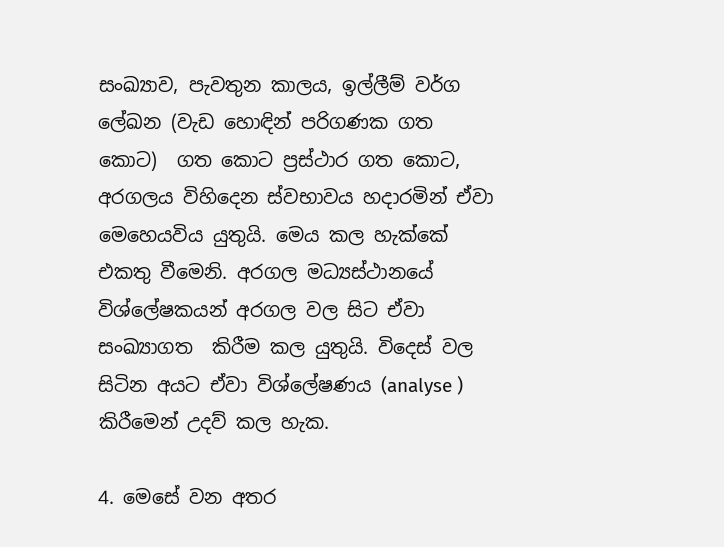සංඛ්‍යාව, පැවතුන කාලය, ඉල්ලීම් වර්ග ලේඛන (වැඩ හොඳින් පරිගණක ගත කොට)  ගත කොට ප්‍රස්ථාර ගත කොට, අරගලය විහිදෙන ස්වභාවය හදාරමින් ඒවා මෙහෙයවිය යුතුයි. මෙය කල හැක්කේ එකතු වීමෙනි. අරගල මධ්‍යස්ථානයේ විශ්ලේෂකයන් අරගල වල සිට ඒවා සංඛ්‍යාගත  කිරීම කල යුතුයි. විදෙස් වල සිටින අයට ඒවා විශ්ලේෂණය (analyse ) කිරීමෙන් උදව් කල හැක.

4. මෙසේ වන අතර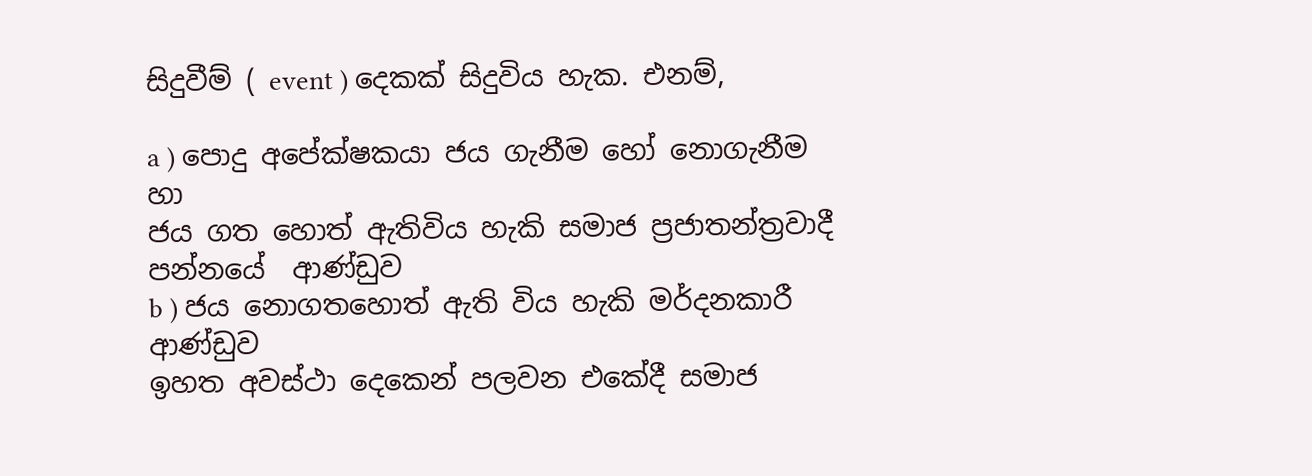සිදුවීම් ( event ) දෙකක් සිදුවිය හැක. එනම්,

a ) පොදු අපේක්ෂකයා ජය ගැනීම හෝ නොගැනීම හා
ජය ගත හොත් ඇතිවිය හැකි සමාජ ප්‍රජාතන්ත්‍රවාදී පන්නයේ  ආණ්ඩුව
b ) ජය නොගතහොත් ඇති විය හැකි මර්දනකාරී ආණ්ඩුව
ඉහත අවස්ථා දෙකෙන් පලවන එකේදී සමාජ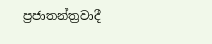ප්‍රජාතන්ත්‍රවාදී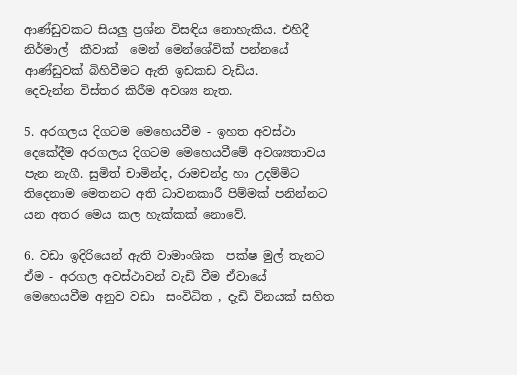ආණ්ඩුවකට සියලු ප්‍රශ්න විසඳිය නොහැකිය. එහිදී නිර්මාල්  කීවාක්  මෙන් මෙන්ශේවික් පන්නයේ ආණ්ඩුවක් බිහිවීමට ඇති ඉඩකඩ වැඩිය.
දෙවැන්න විස්තර කිරීම අවශ්‍ය නැත.

5. අරගලය දිගටම මෙහෙයවීම - ඉහත අවස්ථා දෙකේදීම අරගලය දිගටම මෙහෙයවීමේ අවශ්‍යතාවය පැන නැගී. සුමිත් චාමින්ද, රාමචන්ද්‍ර හා උදම්මිට තිදෙනාම මෙතනට අති ධාවනකාරී පිම්මක් පනින්නට යන අතර මෙය කල හැක්කක් නොවේ.

6. වඩා ඉදිරියෙන් ඇති වාමාංශික  පක්ෂ මුල් තැනට ඒම - අරගල අවස්ථාවන් වැඩි වීම ඒවායේ මෙහෙයවීම අනුව වඩා  සංවිධිත , දැඩි විනයක් සහිත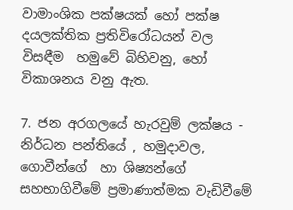වාමාංශික පක්ෂයක් හෝ පක්ෂ දයලක්තික ප්‍රතිවිරෝධයන් වල විසඳීම  හමුවේ බිහිවනු, හෝ විකාශනය වනු ඇත.

7. ජන අරගලයේ හැරවුම් ලක්ෂය - නිර්ධන පන්තියේ , හමුදාවල, ගොවීන්ගේ  හා ශිෂ්‍යන්ගේ සහභාගිවීමේ ප්‍රමාණාත්මක වැඩිවීමේ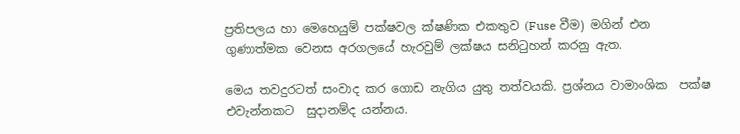ප්‍රතිපලය හා මෙහෙයුම් පක්ෂවල ක්ෂණික එකතුව (Fuse වීම) මගින් එන ගුණාත්මක වෙනස අරගලයේ හැරවුම් ලක්ෂය සනිටුහන් කරනු ඇත.

මෙය තවදුරටත් සංවාද කර ගොඩ නැගිය යුතු තත්වයකි. ප්‍රශ්නය වාමාංශික  පක්ෂ එවැන්නකට  සුදානම්ද යන්නය.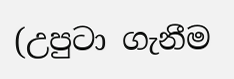(උපුටා ගැනීම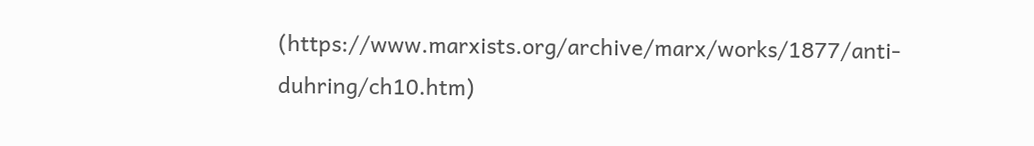(https://www.marxists.org/archive/marx/works/1877/anti-duhring/ch10.htm)